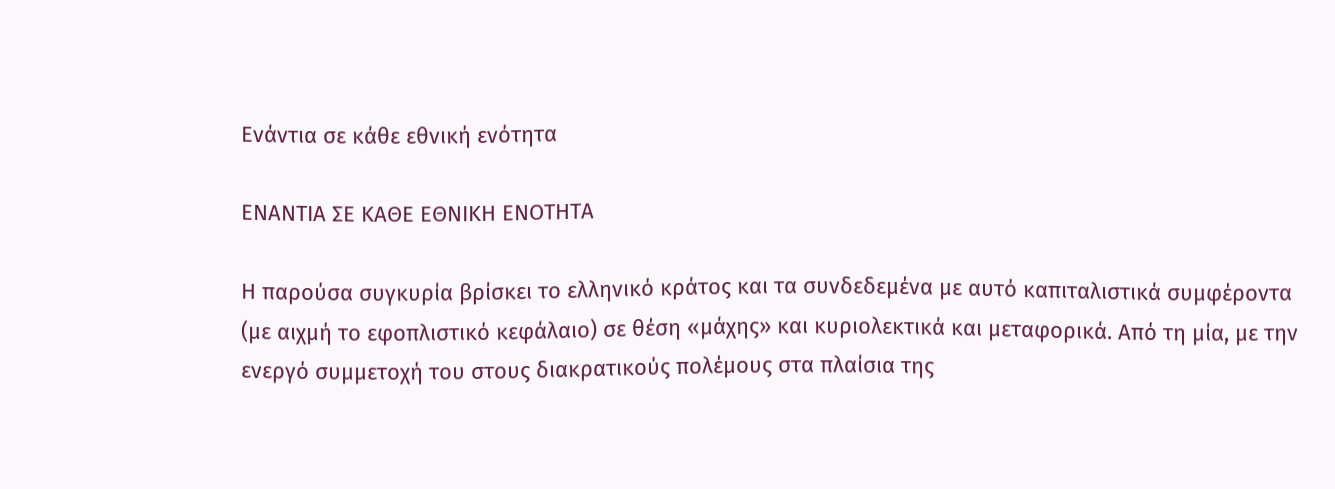Ενάντια σε κάθε εθνική ενότητα

ΕΝΑΝΤΙΑ ΣΕ ΚΑΘΕ ΕΘΝΙΚΗ ΕΝΟΤΗΤΑ

Η παρούσα συγκυρία βρίσκει το ελληνικό κράτος και τα συνδεδεμένα με αυτό καπιταλιστικά συμφέροντα (με αιχμή το εφοπλιστικό κεφάλαιο) σε θέση «μάχης» και κυριολεκτικά και μεταφορικά. Από τη μία, με την ενεργό συμμετοχή του στους διακρατικούς πολέμους στα πλαίσια της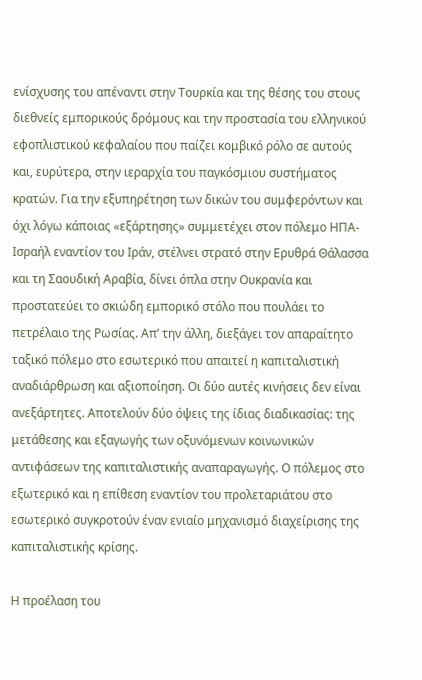ενίσχυσης του απέναντι στην Τουρκία και της θέσης του στους διεθνείς εμπορικούς δρόμους και την προστασία του ελληνικού εφοπλιστικού κεφαλαίου που παίζει κομβικό ρόλο σε αυτούς    και, ευρύτερα, στην ιεραρχία του παγκόσμιου συστήματος κρατών. Για την εξυπηρέτηση των δικών του συμφερόντων και όχι λόγω κάποιας «εξάρτησης» συμμετέχει στον πόλεμο ΗΠΑ-Ισραήλ εναντίον του Ιράν, στέλνει στρατό στην Ερυθρά Θάλασσα και τη Σαουδική Αραβία, δίνει όπλα στην Ουκρανία και προστατεύει το σκιώδη εμπορικό στόλο που πουλάει το πετρέλαιο της Ρωσίας. Απ’ την άλλη, διεξάγει τον απαραίτητο ταξικό πόλεμο στο εσωτερικό που απαιτεί η καπιταλιστική αναδιάρθρωση και αξιοποίηση. Οι δύο αυτές κινήσεις δεν είναι ανεξάρτητες. Αποτελούν δύο όψεις της ίδιας διαδικασίας: της μετάθεσης και εξαγωγής των οξυνόμενων κοινωνικών αντιφάσεων της καπιταλιστικής αναπαραγωγής. Ο πόλεμος στο εξωτερικό και η επίθεση εναντίον του προλεταριάτου στο εσωτερικό συγκροτούν έναν ενιαίο μηχανισμό διαχείρισης της καπιταλιστικής κρίσης.

Η προέλαση του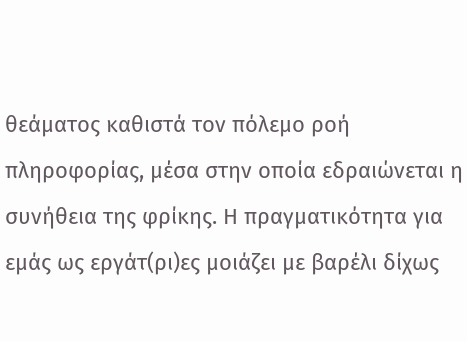θεάματος καθιστά τον πόλεμο ροή πληροφορίας, μέσα στην οποία εδραιώνεται η συνήθεια της φρίκης. Η πραγματικότητα για εμάς ως εργάτ(ρι)ες μοιάζει με βαρέλι δίχως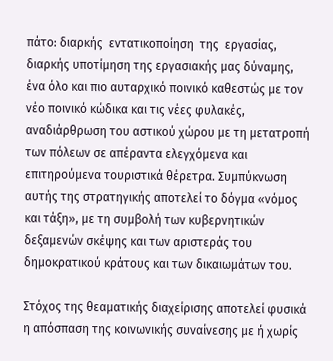πάτο: διαρκής  εντατικοποίηση  της  εργασίας, διαρκής υποτίμηση της εργασιακής μας δύναμης, ένα όλο και πιο αυταρχικό ποινικό καθεστώς με τον νέο ποινικό κώδικα και τις νέες φυλακές, αναδιάρθρωση του αστικού χώρου με τη μετατροπή των πόλεων σε απέραντα ελεγχόμενα και επιτηρούμενα τουριστικά θέρετρα. Συμπύκνωση αυτής της στρατηγικής αποτελεί το δόγμα «νόμος και τάξη», με τη συμβολή των κυβερνητικών δεξαμενών σκέψης και των αριστεράς του δημοκρατικού κράτους και των δικαιωμάτων του.

Στόχος της θεαματικής διαχείρισης αποτελεί φυσικά η απόσπαση της κοινωνικής συναίνεσης με ή χωρίς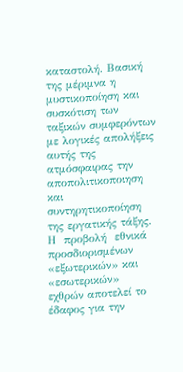καταστολή. Βασική της μέριμνα η μυστικοποίηση και συσκότιση των ταξικών συμφερόντων με λογικές απολήξεις αυτής της ατμόσφαιρας την αποπολιτικοποιηση και συντηρητικοποίηση της εργατικής τάξης.  Η  προβολή  εθνικά  προσδιορισμένων «εξωτερικών» και «εσωτερικών» εχθρών αποτελεί το έδαφος για την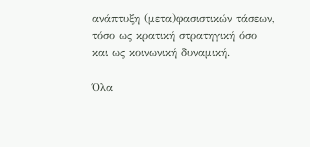ανάπτυξη (μετα)φασιστικών τάσεων, τόσο ως κρατική στρατηγική όσο και ως κοινωνική δυναμική.

Όλα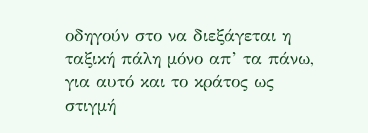οδηγούν στο να διεξάγεται η ταξική πάλη μόνο απ’ τα πάνω, για αυτό και το κράτος ως στιγμή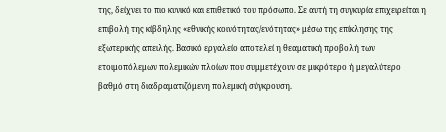της, δείχνει το πιο κυνικό και επιθετικό του πρόσωπο. Σε αυτή τη συγκυρία επιχειρείται η επιβολή της κίβδηλης «εθνικής κοινότητας/ενότητας» μέσω της επίκλησης της εξωτερικής απειλής. Βασικό εργαλείο αποτελεί η θεαματική προβολή των ετοιμοπόλεμων πολεμικών πλοίων που συμμετέχουν σε μικρότερο ή μεγαλύτερο βαθμό στη διαδραματιζόμενη πολεμική σύγκρουση.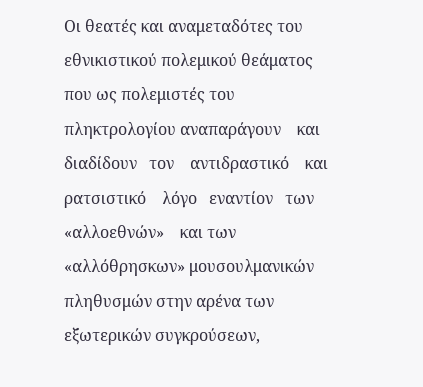Οι θεατές και αναμεταδότες του εθνικιστικού πολεμικού θεάματος που ως πολεμιστές του πληκτρολογίου αναπαράγουν    και    διαδίδουν   τον    αντιδραστικό    και    ρατσιστικό    λόγο   εναντίον   των    «αλλοεθνών»    και των «αλλόθρησκων» μουσουλμανικών πληθυσμών στην αρένα των εξωτερικών συγκρούσεων,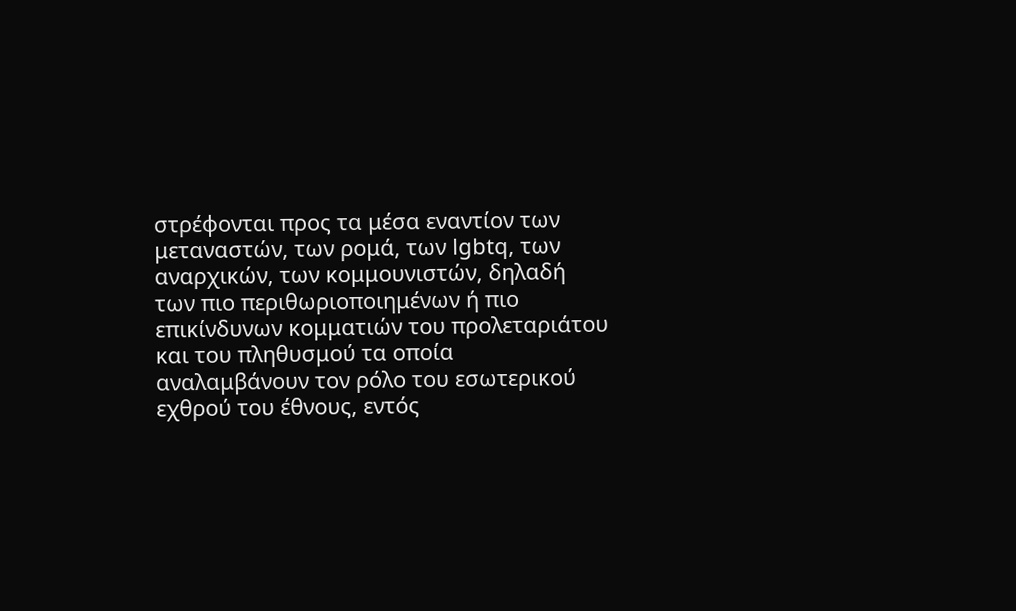στρέφονται προς τα μέσα εναντίον των μεταναστών, των ρομά, των lgbtq, των αναρχικών, των κομμουνιστών, δηλαδή των πιο περιθωριοποιημένων ή πιο επικίνδυνων κομματιών του προλεταριάτου και του πληθυσμού τα οποία αναλαμβάνουν τον ρόλο του εσωτερικού εχθρού του έθνους, εντός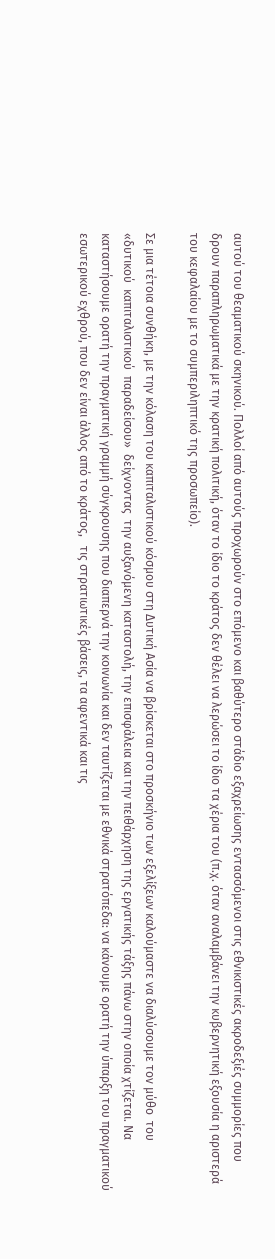αυτού του θεαματικού σκηνικού. Πολλοί από αυτούς προχωρούν στο επόμενο και βαθύτερο στάδιο εξαχρείωσης εντασσόμενοι στις εθνικιστικές ακροδεξιές συμμορίες που δρουν παραπληρωματικά με την κρατική πολιτική, όταν το ίδιο το κράτος δεν θέλει να λερώσει το ίδιο τα χέρια του (π.χ. όταν αναλαμβάνει την κυβερνητική εξουσία η αριστερά του κεφαλαίου με το συμπεριληπτικό της προσωπείο).

Σε μια τέτοια συνθήκη, με την κόλαση του καπιταλιστικού κόσμου στη Δυτική Ασία να βρίσκεται στο προσκήνιο των εξελίξεων καλούμαστε να διαλύσουμε τον μύθο  του  «δυτικού  καπιταλιστικού  παραδείσου»  δείχνοντας  την αυξανόμενη καταστολή, την επισφάλεια και την πειθάρχηση της εργατικής τάξης πάνω στην οποία χτίζεται. Να καταστήσουμε ορατή την πραγματική γραμμή σύγκρουσης που διαπερνά την κοινωνία και δεν ταυτίζεται με εθνικά στρατόπεδα: να κάνουμε ορατή την ύπαρξη του πραγματικού εσωτερικού εχθρού, που δεν είναι άλλος από το κράτος,   τις στρατιωτικές βάσεις, τα αφεντικά και τις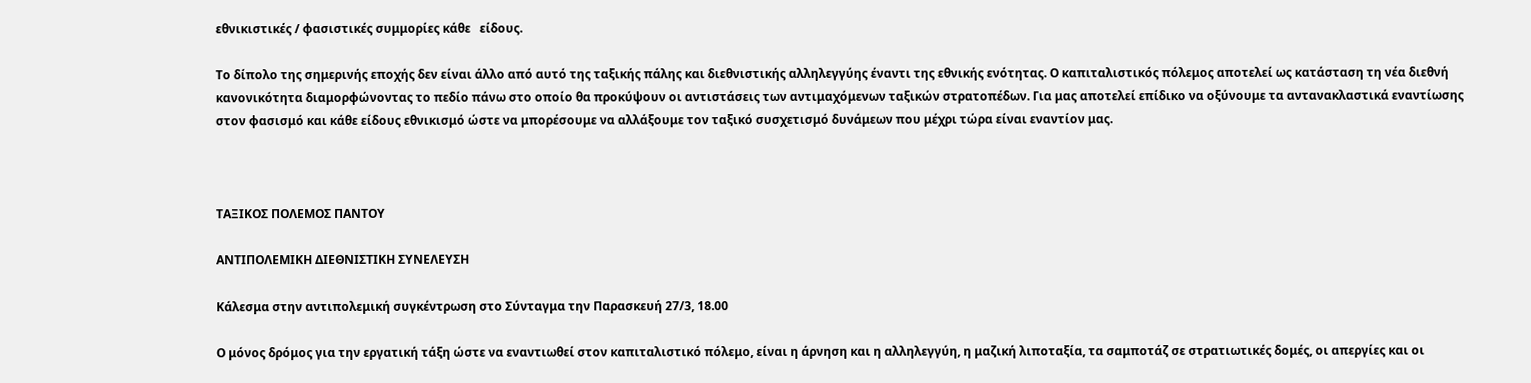εθνικιστικές / φασιστικές συμμορίες κάθε   είδους.

Το δίπολο της σημερινής εποχής δεν είναι άλλο από αυτό της ταξικής πάλης και διεθνιστικής αλληλεγγύης έναντι της εθνικής ενότητας. Ο καπιταλιστικός πόλεμος αποτελεί ως κατάσταση τη νέα διεθνή κανονικότητα διαμορφώνοντας το πεδίο πάνω στο οποίο θα προκύψουν οι αντιστάσεις των αντιμαχόμενων ταξικών στρατοπέδων. Για μας αποτελεί επίδικο να οξύνουμε τα αντανακλαστικά εναντίωσης στον φασισμό και κάθε είδους εθνικισμό ώστε να μπορέσουμε να αλλάξουμε τον ταξικό συσχετισμό δυνάμεων που μέχρι τώρα είναι εναντίον μας.



ΤΑΞΙΚΟΣ ΠΟΛΕΜΟΣ ΠΑΝΤΟΥ

ΑΝΤΙΠΟΛΕΜΙΚΗ ΔΙΕΘΝΙΣΤΙΚΗ ΣΥΝΕΛΕΥΣΗ

Κάλεσμα στην αντιπολεμική συγκέντρωση στο Σύνταγμα την Παρασκευή 27/3, 18.00

Ο μόνος δρόμος για την εργατική τάξη ώστε να εναντιωθεί στον καπιταλιστικό πόλεμο, είναι η άρνηση και η αλληλεγγύη, η μαζική λιποταξία, τα σαμποτάζ σε στρατιωτικές δομές, οι απεργίες και οι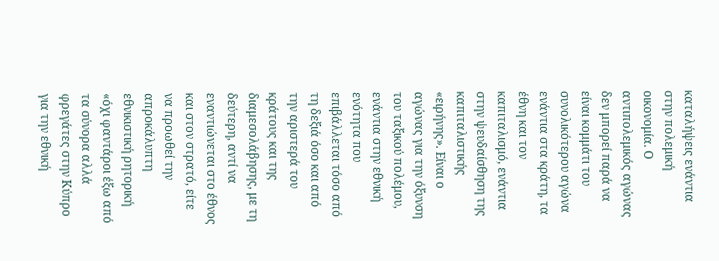καταλήψεις ενάντια στην πολεμική οικονομία. Ο αντιπολεμικός αγώνας δεν μπορεί παρά να είναι κομμάτι του συνολικότερου αγώνα ενάντια στα κράτη, τα έθνη και τον καπιταλισμό, ενάντια στην ψευδαίσθηση της καπιταλιστικής «ειρήνης». Είναι ο αγώνας για την όξυνση του ταξικού πολέμου, ενάντια στην εθνική ενότητα που επιβάλλεται τόσο από τη δεξιά όσο και από την αριστερά του κράτους και της διαμεσολάβησης, με τη δεύτερη, αντί να εναντιώνεται στο έθνος και στον στρατό, είτε να προωθεί την απροκάλυπτη εθνικιστική ρητορική «όχι φαντάροι έξω από τα σύνορα αλλά φρεγάτες στην Κύπρο για την εθνική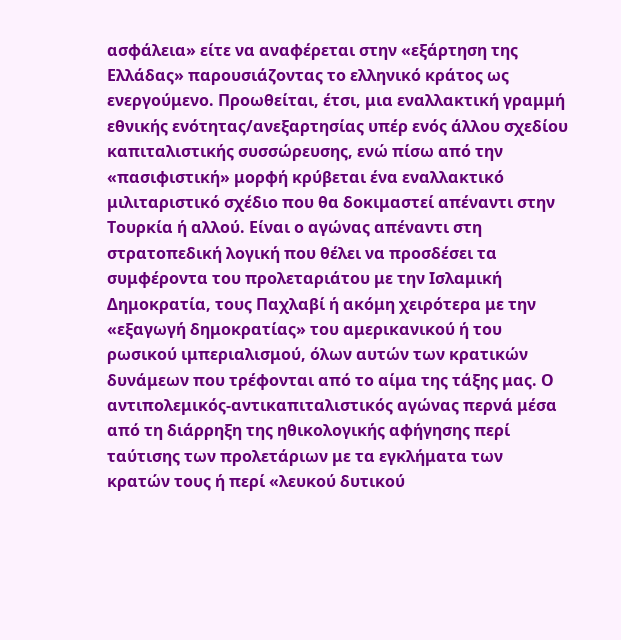ασφάλεια» είτε να αναφέρεται στην «εξάρτηση της Ελλάδας» παρουσιάζοντας το ελληνικό κράτος ως ενεργούμενο. Προωθείται, έτσι, μια εναλλακτική γραμμή εθνικής ενότητας/ανεξαρτησίας υπέρ ενός άλλου σχεδίου καπιταλιστικής συσσώρευσης, ενώ πίσω από την «πασιφιστική» μορφή κρύβεται ένα εναλλακτικό μιλιταριστικό σχέδιο που θα δοκιμαστεί απέναντι στην Τουρκία ή αλλού. Είναι ο αγώνας απέναντι στη στρατοπεδική λογική που θέλει να προσδέσει τα συμφέροντα του προλεταριάτου με την Ισλαμική Δημοκρατία, τους Παχλαβί ή ακόμη χειρότερα με την «εξαγωγή δημοκρατίας» του αμερικανικού ή του ρωσικού ιμπεριαλισμού, όλων αυτών των κρατικών δυνάμεων που τρέφονται από το αίμα της τάξης μας. Ο αντιπολεμικός-αντικαπιταλιστικός αγώνας περνά μέσα από τη διάρρηξη της ηθικολογικής αφήγησης περί ταύτισης των προλετάριων με τα εγκλήματα των κρατών τους ή περί «λευκού δυτικού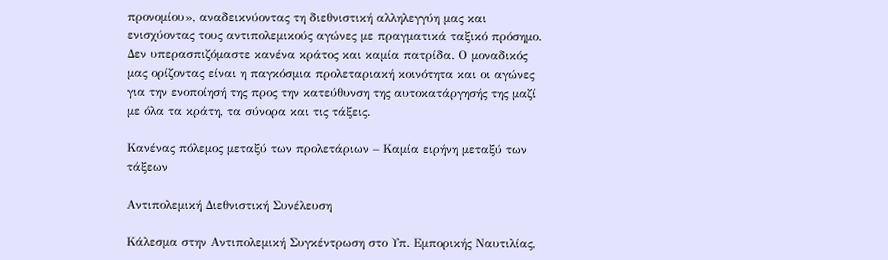προνομίου», αναδεικνύοντας τη διεθνιστική αλληλεγγύη μας και ενισχύοντας τους αντιπολεμικούς αγώνες με πραγματικά ταξικό πρόσημο. Δεν υπερασπιζόμαστε κανένα κράτος και καμία πατρίδα. Ο μοναδικός μας ορίζοντας είναι η παγκόσμια προλεταριακή κοινότητα και οι αγώνες για την ενοποίησή της προς την κατεύθυνση της αυτοκατάργησής της μαζί με όλα τα κράτη, τα σύνορα και τις τάξεις.

Κανένας πόλεμος μεταξύ των προλετάριων – Καμία ειρήνη μεταξύ των τάξεων

Αντιπολεμική Διεθνιστική Συνέλευση

Κάλεσμα στην Αντιπολεμική Συγκέντρωση στο Υπ. Εμπορικής Ναυτιλίας,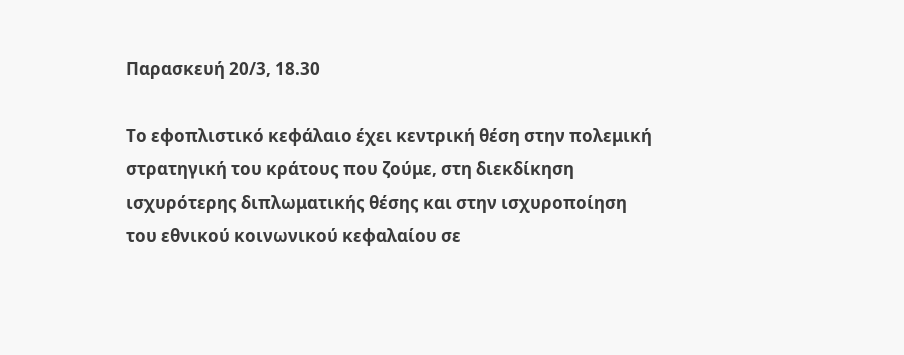Παρασκευή 20/3, 18.30

Το εφοπλιστικό κεφάλαιο έχει κεντρική θέση στην πολεμική στρατηγική του κράτους που ζούμε, στη διεκδίκηση ισχυρότερης διπλωματικής θέσης και στην ισχυροποίηση του εθνικού κοινωνικού κεφαλαίου σε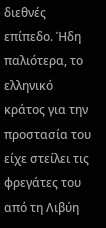διεθνές επίπεδο. Ήδη παλιότερα, το ελληνικό κράτος για την προστασία του είχε στείλει τις φρεγάτες του από τη Λιβύη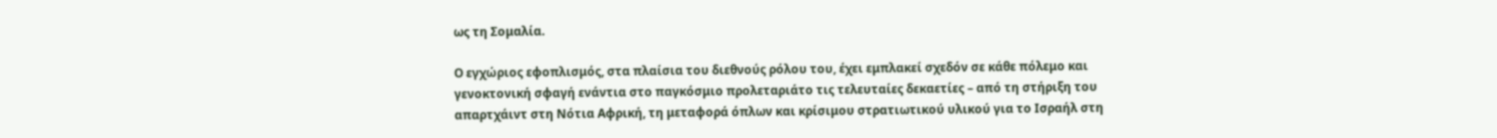ως τη Σομαλία.

Ο εγχώριος εφοπλισμός, στα πλαίσια του διεθνούς ρόλου του, έχει εμπλακεί σχεδόν σε κάθε πόλεμο και γενοκτονική σφαγή ενάντια στο παγκόσμιο προλεταριάτο τις τελευταίες δεκαετίες – από τη στήριξη του απαρτχάιντ στη Νότια Αφρική, τη μεταφορά όπλων και κρίσιμου στρατιωτικού υλικού για το Ισραήλ στη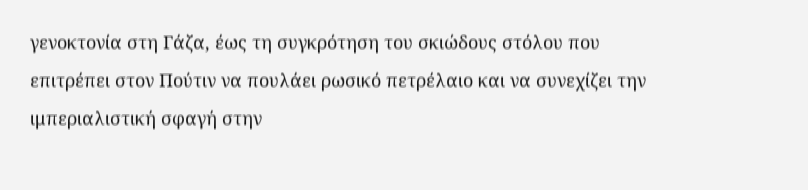γενοκτονία στη Γάζα, έως τη συγκρότηση του σκιώδους στόλου που επιτρέπει στον Πούτιν να πουλάει ρωσικό πετρέλαιο και να συνεχίζει την ιμπεριαλιστική σφαγή στην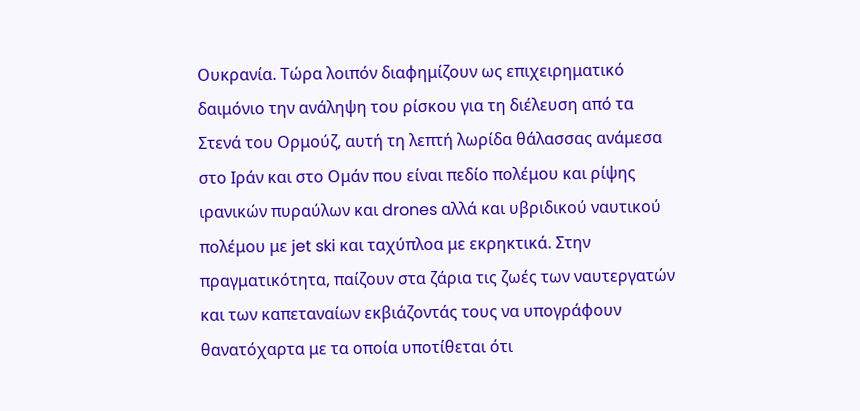Ουκρανία. Τώρα λοιπόν διαφημίζουν ως επιχειρηματικό δαιμόνιο την ανάληψη του ρίσκου για τη διέλευση από τα Στενά του Ορμούζ, αυτή τη λεπτή λωρίδα θάλασσας ανάμεσα στο Ιράν και στο Ομάν που είναι πεδίο πολέμου και ρίψης ιρανικών πυραύλων και drones αλλά και υβριδικού ναυτικού πολέμου με jet ski και ταχύπλοα με εκρηκτικά. Στην πραγματικότητα, παίζουν στα ζάρια τις ζωές των ναυτεργατών και των καπεταναίων εκβιάζοντάς τους να υπογράφουν θανατόχαρτα με τα οποία υποτίθεται ότι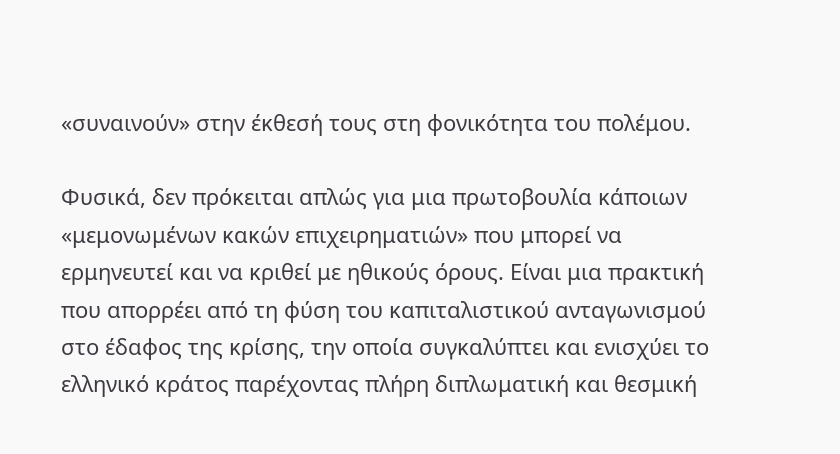«συναινούν» στην έκθεσή τους στη φονικότητα του πολέμου.

Φυσικά, δεν πρόκειται απλώς για μια πρωτοβουλία κάποιων «μεμονωμένων κακών επιχειρηματιών» που μπορεί να ερμηνευτεί και να κριθεί με ηθικούς όρους. Είναι μια πρακτική που απορρέει από τη φύση του καπιταλιστικού ανταγωνισμού στο έδαφος της κρίσης, την οποία συγκαλύπτει και ενισχύει το ελληνικό κράτος παρέχοντας πλήρη διπλωματική και θεσμική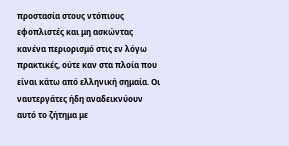προστασία στους ντόπιους εφοπλιστές και μη ασκώντας κανένα περιορισμό στις εν λόγω πρακτικές, ούτε καν στα πλοία που είναι κάτω από ελληνική σημαία. Οι ναυτεργάτες ήδη αναδεικνύουν αυτό το ζήτημα με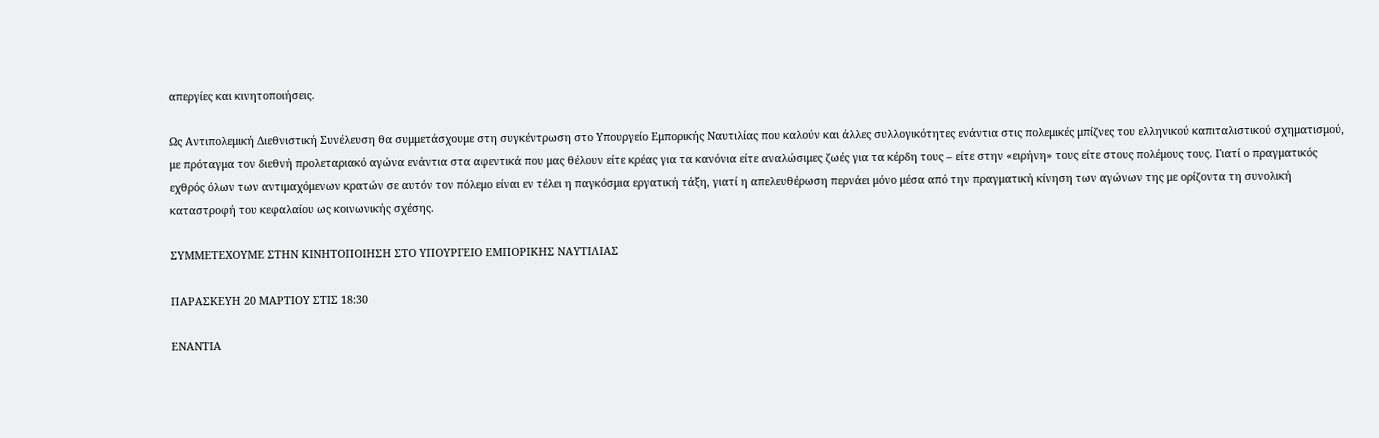απεργίες και κινητοποιήσεις.

Ως Αντιπολεμική Διεθνιστική Συνέλευση θα συμμετάσχουμε στη συγκέντρωση στο Υπουργείο Εμπορικής Ναυτιλίας που καλούν και άλλες συλλογικότητες ενάντια στις πολεμικές μπίζνες του ελληνικού καπιταλιστικού σχηματισμού, με πρόταγμα τον διεθνή προλεταριακό αγώνα ενάντια στα αφεντικά που μας θέλουν είτε κρέας για τα κανόνια είτε αναλώσιμες ζωές για τα κέρδη τους – είτε στην «ειρήνη» τους είτε στους πολέμους τους. Γιατί ο πραγματικός εχθρός όλων των αντιμαχόμενων κρατών σε αυτόν τον πόλεμο είναι εν τέλει η παγκόσμια εργατική τάξη, γιατί η απελευθέρωση περνάει μόνο μέσα από την πραγματική κίνηση των αγώνων της με ορίζοντα τη συνολική καταστροφή του κεφαλαίου ως κοινωνικής σχέσης.

ΣΥΜΜΕΤΕΧΟΥΜΕ ΣΤΗΝ ΚΙΝΗΤΟΠΟΙΗΣΗ ΣΤΟ ΥΠΟΥΡΓΕΙΟ ΕΜΠΟΡΙΚΗΣ ΝΑΥΤΙΛΙΑΣ

ΠΑΡΑΣΚΕΥΗ 20 ΜΑΡΤΙΟΥ ΣΤΙΣ 18:30

ΕΝΑΝΤΙΑ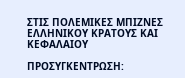ΣΤΙΣ ΠΟΛΕΜΙΚΕΣ ΜΠΙΖΝΕΣ ΕΛΛΗΝΙΚΟΥ ΚΡΑΤΟΥΣ ΚΑΙ ΚΕΦΑΛΑΙΟΥ

ΠΡΟΣΥΓΚΕΝΤΡΩΣΗ: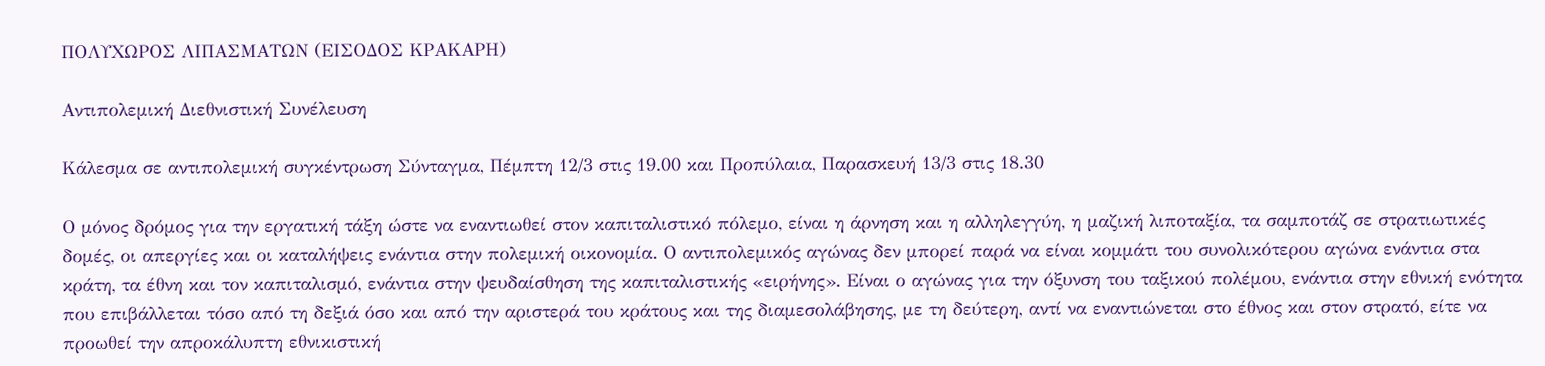ΠΟΛΥΧΩΡΟΣ ΛΙΠΑΣΜΑΤΩΝ (ΕΙΣΟΔΟΣ ΚΡΑΚΑΡΗ)

Αντιπολεμική Διεθνιστική Συνέλευση

Κάλεσμα σε αντιπολεμική συγκέντρωση Σύνταγμα, Πέμπτη 12/3 στις 19.00 και Προπύλαια, Παρασκευή 13/3 στις 18.30

Ο μόνος δρόμος για την εργατική τάξη ώστε να εναντιωθεί στον καπιταλιστικό πόλεμο, είναι η άρνηση και η αλληλεγγύη, η μαζική λιποταξία, τα σαμποτάζ σε στρατιωτικές δομές, οι απεργίες και οι καταλήψεις ενάντια στην πολεμική οικονομία. Ο αντιπολεμικός αγώνας δεν μπορεί παρά να είναι κομμάτι του συνολικότερου αγώνα ενάντια στα κράτη, τα έθνη και τον καπιταλισμό, ενάντια στην ψευδαίσθηση της καπιταλιστικής «ειρήνης». Είναι ο αγώνας για την όξυνση του ταξικού πολέμου, ενάντια στην εθνική ενότητα που επιβάλλεται τόσο από τη δεξιά όσο και από την αριστερά του κράτους και της διαμεσολάβησης, με τη δεύτερη, αντί να εναντιώνεται στο έθνος και στον στρατό, είτε να προωθεί την απροκάλυπτη εθνικιστική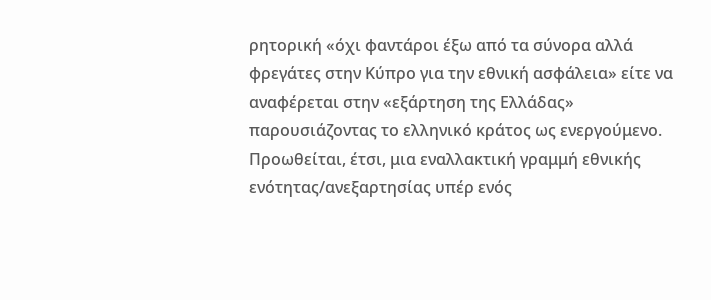ρητορική «όχι φαντάροι έξω από τα σύνορα αλλά φρεγάτες στην Κύπρο για την εθνική ασφάλεια» είτε να αναφέρεται στην «εξάρτηση της Ελλάδας» παρουσιάζοντας το ελληνικό κράτος ως ενεργούμενο. Προωθείται, έτσι, μια εναλλακτική γραμμή εθνικής ενότητας/ανεξαρτησίας υπέρ ενός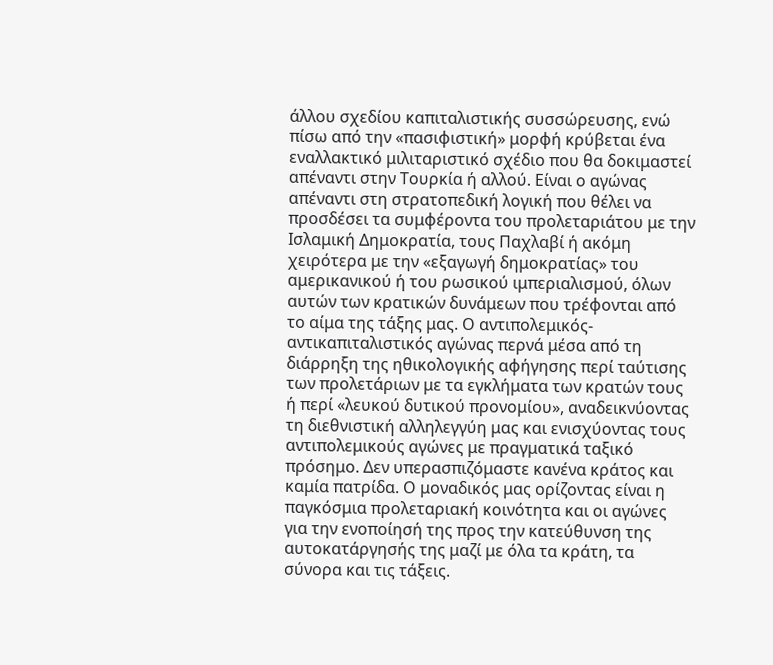άλλου σχεδίου καπιταλιστικής συσσώρευσης, ενώ πίσω από την «πασιφιστική» μορφή κρύβεται ένα εναλλακτικό μιλιταριστικό σχέδιο που θα δοκιμαστεί απέναντι στην Τουρκία ή αλλού. Είναι ο αγώνας απέναντι στη στρατοπεδική λογική που θέλει να προσδέσει τα συμφέροντα του προλεταριάτου με την Ισλαμική Δημοκρατία, τους Παχλαβί ή ακόμη χειρότερα με την «εξαγωγή δημοκρατίας» του αμερικανικού ή του ρωσικού ιμπεριαλισμού, όλων αυτών των κρατικών δυνάμεων που τρέφονται από το αίμα της τάξης μας. Ο αντιπολεμικός-αντικαπιταλιστικός αγώνας περνά μέσα από τη διάρρηξη της ηθικολογικής αφήγησης περί ταύτισης των προλετάριων με τα εγκλήματα των κρατών τους ή περί «λευκού δυτικού προνομίου», αναδεικνύοντας τη διεθνιστική αλληλεγγύη μας και ενισχύοντας τους αντιπολεμικούς αγώνες με πραγματικά ταξικό πρόσημο. Δεν υπερασπιζόμαστε κανένα κράτος και καμία πατρίδα. Ο μοναδικός μας ορίζοντας είναι η παγκόσμια προλεταριακή κοινότητα και οι αγώνες για την ενοποίησή της προς την κατεύθυνση της αυτοκατάργησής της μαζί με όλα τα κράτη, τα σύνορα και τις τάξεις.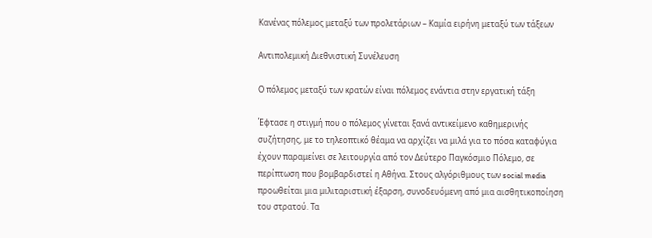Κανένας πόλεμος μεταξύ των προλετάριων – Καμία ειρήνη μεταξύ των τάξεων

Αντιπολεμική Διεθνιστική Συνέλευση

Ο πόλεμος μεταξύ των κρατών είναι πόλεμος ενάντια στην εργατική τάξη

Έφτασε η στιγμή που ο πόλεμος γίνεται ξανά αντικείμενο καθημερινής συζήτησης, με το τηλεοπτικό θέαμα να αρχίζει να μιλά για το πόσα καταφύγια έχουν παραμείνει σε λειτουργία από τον Δεύτερο Παγκόσμιο Πόλεμο, σε περίπτωση που βομβαρδιστεί η Αθήνα. Στους αλγόριθμους των social media προωθείται μια μιλιταριστική έξαρση, συνοδευόμενη από μια αισθητικοποίηση του στρατού. Τα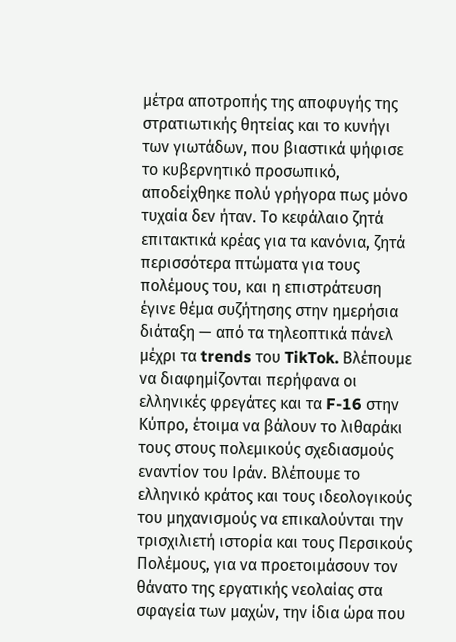μέτρα αποτροπής της αποφυγής της στρατιωτικής θητείας και το κυνήγι των γιωτάδων, που βιαστικά ψήφισε το κυβερνητικό προσωπικό, αποδείχθηκε πολύ γρήγορα πως μόνο τυχαία δεν ήταν. Το κεφάλαιο ζητά επιτακτικά κρέας για τα κανόνια, ζητά περισσότερα πτώματα για τους πολέμους του, και η επιστράτευση έγινε θέμα συζήτησης στην ημερήσια διάταξη — από τα τηλεοπτικά πάνελ μέχρι τα trends του TikTok. Βλέπουμε να διαφημίζονται περήφανα οι ελληνικές φρεγάτες και τα F-16 στην Κύπρο, έτοιμα να βάλουν το λιθαράκι τους στους πολεμικούς σχεδιασμούς εναντίον του Ιράν. Βλέπουμε το ελληνικό κράτος και τους ιδεολογικούς του μηχανισμούς να επικαλούνται την τρισχιλιετή ιστορία και τους Περσικούς Πολέμους, για να προετοιμάσουν τον θάνατο της εργατικής νεολαίας στα σφαγεία των μαχών, την ίδια ώρα που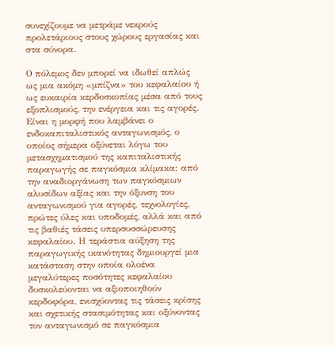συνεχίζουμε να μετράμε νεκρούς προλετάριους στους χώρους εργασίας και στα σύνορα.

Ο πόλεμος δεν μπορεί να ιδωθεί απλώς ως μια ακόμη «μπίζνα» του κεφαλαίου ή ως ευκαιρία κερδοσκοπίας μέσα από τους εξοπλισμούς, την ενέργεια και τις αγορές. Είναι η μορφή που λαμβάνει ο ενδοκαπιταλιστικός ανταγωνισμός, ο οποίος σήμερα οξύνεται λόγω του μετασχηματισμού της καπιταλιστικής παραγωγής σε παγκόσμια κλίμακα: από την αναδιοργάνωση των παγκόσμιων αλυσίδων αξίας και την όξυνση του ανταγωνισμού για αγορές, τεχνολογίες, πρώτες ύλες και υποδομές, αλλά και από τις βαθιές τάσεις υπερσυσσώρευσης κεφαλαίου. Η τεράστια αύξηση της παραγωγικής ικανότητας δημιουργεί μια κατάσταση στην οποία ολοένα μεγαλύτερες ποσότητες κεφαλαίου δυσκολεύονται να αξιοποιηθούν κερδοφόρα, ενισχύοντας τις τάσεις κρίσης και σχετικής στασιμότητας και οξύνοντας τον ανταγωνισμό σε παγκόσμια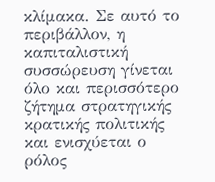κλίμακα. Σε αυτό το περιβάλλον, η καπιταλιστική συσσώρευση γίνεται όλο και περισσότερο ζήτημα στρατηγικής κρατικής πολιτικής και ενισχύεται ο ρόλος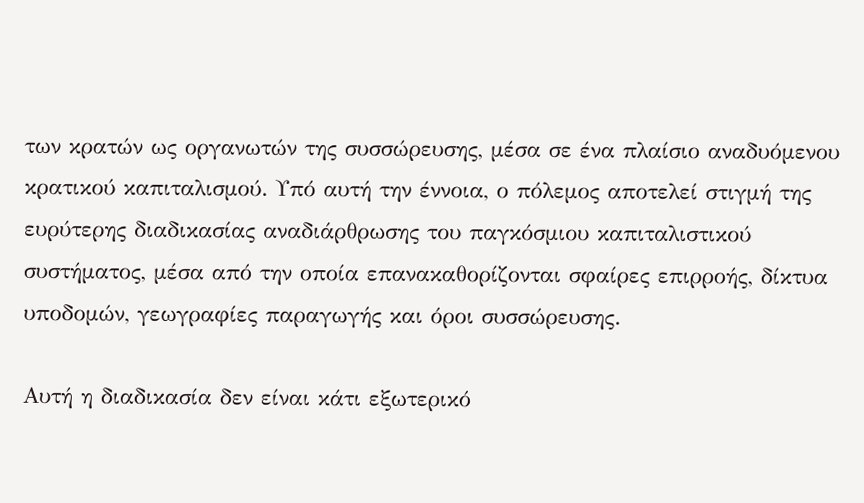των κρατών ως οργανωτών της συσσώρευσης, μέσα σε ένα πλαίσιο αναδυόμενου κρατικού καπιταλισμού. Υπό αυτή την έννοια, ο πόλεμος αποτελεί στιγμή της ευρύτερης διαδικασίας αναδιάρθρωσης του παγκόσμιου καπιταλιστικού συστήματος, μέσα από την οποία επανακαθορίζονται σφαίρες επιρροής, δίκτυα υποδομών, γεωγραφίες παραγωγής και όροι συσσώρευσης.

Αυτή η διαδικασία δεν είναι κάτι εξωτερικό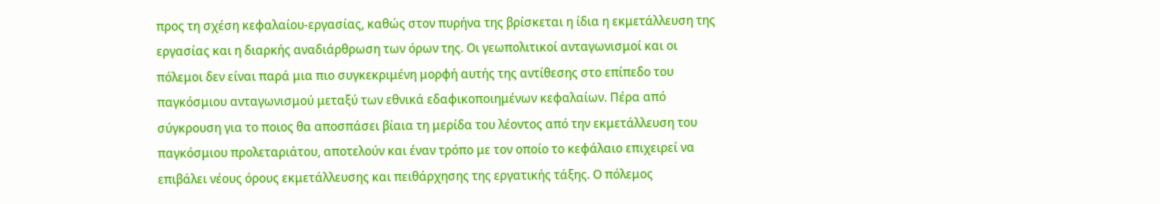προς τη σχέση κεφαλαίου-εργασίας, καθώς στον πυρήνα της βρίσκεται η ίδια η εκμετάλλευση της εργασίας και η διαρκής αναδιάρθρωση των όρων της. Οι γεωπολιτικοί ανταγωνισμοί και οι πόλεμοι δεν είναι παρά μια πιο συγκεκριμένη μορφή αυτής της αντίθεσης στο επίπεδο του παγκόσμιου ανταγωνισμού μεταξύ των εθνικά εδαφικοποιημένων κεφαλαίων. Πέρα από σύγκρουση για το ποιος θα αποσπάσει βίαια τη μερίδα του λέοντος από την εκμετάλλευση του παγκόσμιου προλεταριάτου, αποτελούν και έναν τρόπο με τον οποίο το κεφάλαιο επιχειρεί να επιβάλει νέους όρους εκμετάλλευσης και πειθάρχησης της εργατικής τάξης. Ο πόλεμος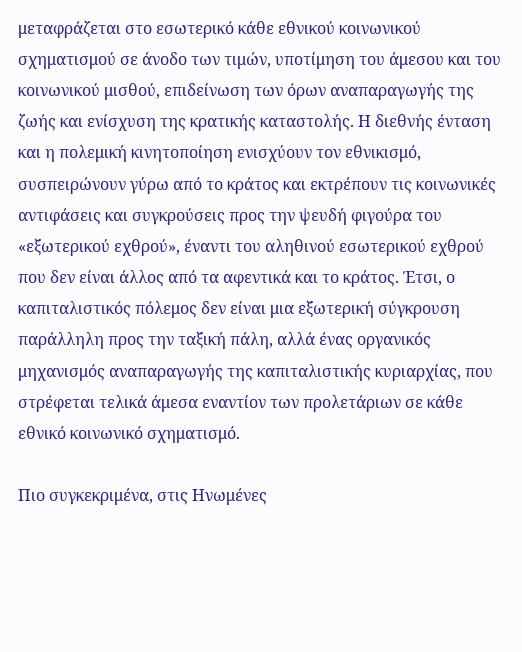μεταφράζεται στο εσωτερικό κάθε εθνικού κοινωνικού σχηματισμού σε άνοδο των τιμών, υποτίμηση του άμεσου και του κοινωνικού μισθού, επιδείνωση των όρων αναπαραγωγής της ζωής και ενίσχυση της κρατικής καταστολής. Η διεθνής ένταση και η πολεμική κινητοποίηση ενισχύουν τον εθνικισμό, συσπειρώνουν γύρω από το κράτος και εκτρέπουν τις κοινωνικές αντιφάσεις και συγκρούσεις προς την ψευδή φιγούρα του «εξωτερικού εχθρού», έναντι του αληθινού εσωτερικού εχθρού που δεν είναι άλλος από τα αφεντικά και το κράτος. Έτσι, ο καπιταλιστικός πόλεμος δεν είναι μια εξωτερική σύγκρουση παράλληλη προς την ταξική πάλη, αλλά ένας οργανικός μηχανισμός αναπαραγωγής της καπιταλιστικής κυριαρχίας, που στρέφεται τελικά άμεσα εναντίον των προλετάριων σε κάθε εθνικό κοινωνικό σχηματισμό.

Πιο συγκεκριμένα, στις Ηνωμένες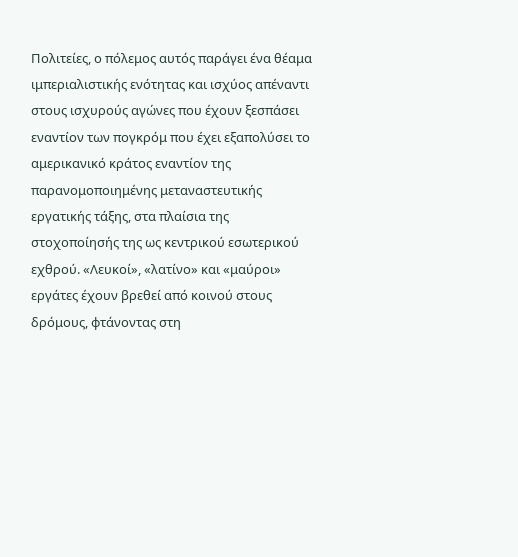Πολιτείες, ο πόλεμος αυτός παράγει ένα θέαμα ιμπεριαλιστικής ενότητας και ισχύος απέναντι στους ισχυρούς αγώνες που έχουν ξεσπάσει εναντίον των πογκρόμ που έχει εξαπολύσει το αμερικανικό κράτος εναντίον της παρανομοποιημένης μεταναστευτικής εργατικής τάξης, στα πλαίσια της στοχοποίησής της ως κεντρικού εσωτερικού εχθρού. «Λευκοί», «λατίνο» και «μαύροι» εργάτες έχουν βρεθεί από κοινού στους δρόμους, φτάνοντας στη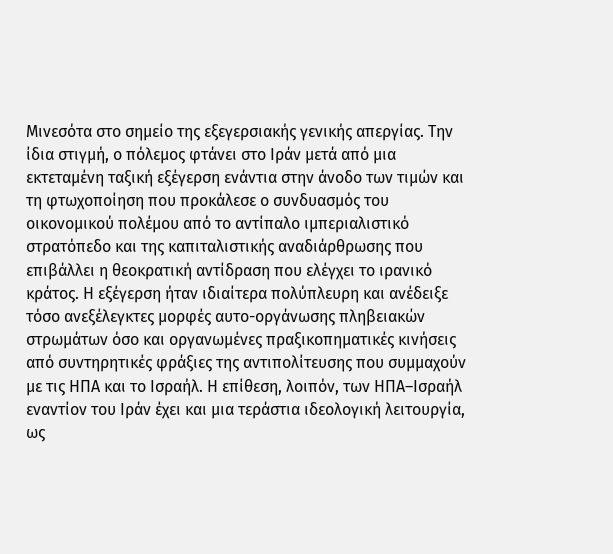Μινεσότα στο σημείο της εξεγερσιακής γενικής απεργίας. Την ίδια στιγμή, ο πόλεμος φτάνει στο Ιράν μετά από μια εκτεταμένη ταξική εξέγερση ενάντια στην άνοδο των τιμών και τη φτωχοποίηση που προκάλεσε ο συνδυασμός του οικονομικού πολέμου από το αντίπαλο ιμπεριαλιστικό στρατόπεδο και της καπιταλιστικής αναδιάρθρωσης που επιβάλλει η θεοκρατική αντίδραση που ελέγχει το ιρανικό κράτος. Η εξέγερση ήταν ιδιαίτερα πολύπλευρη και ανέδειξε τόσο ανεξέλεγκτες μορφές αυτο-οργάνωσης πληβειακών στρωμάτων όσο και οργανωμένες πραξικοπηματικές κινήσεις από συντηρητικές φράξιες της αντιπολίτευσης που συμμαχούν με τις ΗΠΑ και το Ισραήλ. Η επίθεση, λοιπόν, των ΗΠΑ–Ισραήλ εναντίον του Ιράν έχει και μια τεράστια ιδεολογική λειτουργία, ως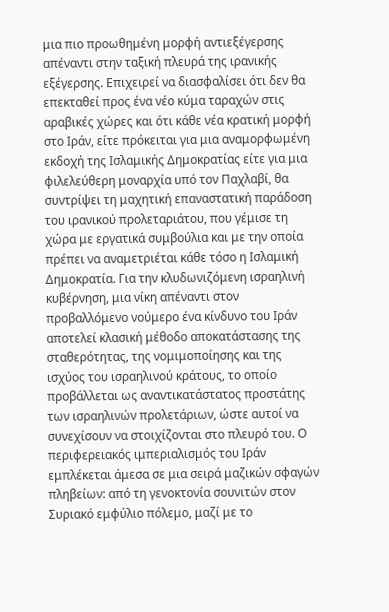μια πιο προωθημένη μορφή αντιεξέγερσης απέναντι στην ταξική πλευρά της ιρανικής εξέγερσης. Επιχειρεί να διασφαλίσει ότι δεν θα επεκταθεί προς ένα νέο κύμα ταραχών στις αραβικές χώρες και ότι κάθε νέα κρατική μορφή στο Ιράν, είτε πρόκειται για μια αναμορφωμένη εκδοχή της Ισλαμικής Δημοκρατίας είτε για μια φιλελεύθερη μοναρχία υπό τον Παχλαβί, θα συντρίψει τη μαχητική επαναστατική παράδοση του ιρανικού προλεταριάτου, που γέμισε τη χώρα με εργατικά συμβούλια και με την οποία πρέπει να αναμετριέται κάθε τόσο η Ισλαμική Δημοκρατία. Για την κλυδωνιζόμενη ισραηλινή κυβέρνηση, μια νίκη απέναντι στον προβαλλόμενο νούμερο ένα κίνδυνο του Ιράν αποτελεί κλασική μέθοδο αποκατάστασης της σταθερότητας, της νομιμοποίησης και της ισχύος του ισραηλινού κράτους, το οποίο προβάλλεται ως αναντικατάστατος προστάτης των ισραηλινών προλετάριων, ώστε αυτοί να συνεχίσουν να στοιχίζονται στο πλευρό του. Ο περιφερειακός ιμπεριαλισμός του Ιράν εμπλέκεται άμεσα σε μια σειρά μαζικών σφαγών πληβείων: από τη γενοκτονία σουνιτών στον Συριακό εμφύλιο πόλεμο, μαζί με το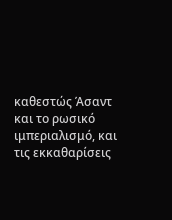καθεστώς Άσαντ και το ρωσικό ιμπεριαλισμό, και τις εκκαθαρίσεις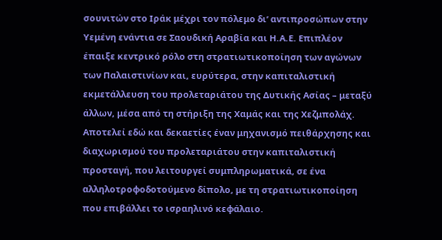σουνιτών στο Ιράκ μέχρι τον πόλεμο δι’ αντιπροσώπων στην Υεμένη ενάντια σε Σαουδική Αραβία και Η.Α.Ε. Επιπλέον έπαιξε κεντρικό ρόλο στη στρατιωτικοποίηση των αγώνων των Παλαιστινίων και, ευρύτερα, στην καπιταλιστική εκμετάλλευση του προλεταριάτου της Δυτικής Ασίας – μεταξύ άλλων, μέσα από τη στήριξη της Χαμάς και της Χεζμπολάχ. Αποτελεί εδώ και δεκαετίες έναν μηχανισμό πειθάρχησης και διαχωρισμού του προλεταριάτου στην καπιταλιστική προσταγή, που λειτουργεί συμπληρωματικά, σε ένα αλληλοτροφοδοτούμενο δίπολο, με τη στρατιωτικοποίηση που επιβάλλει το ισραηλινό κεφάλαιο.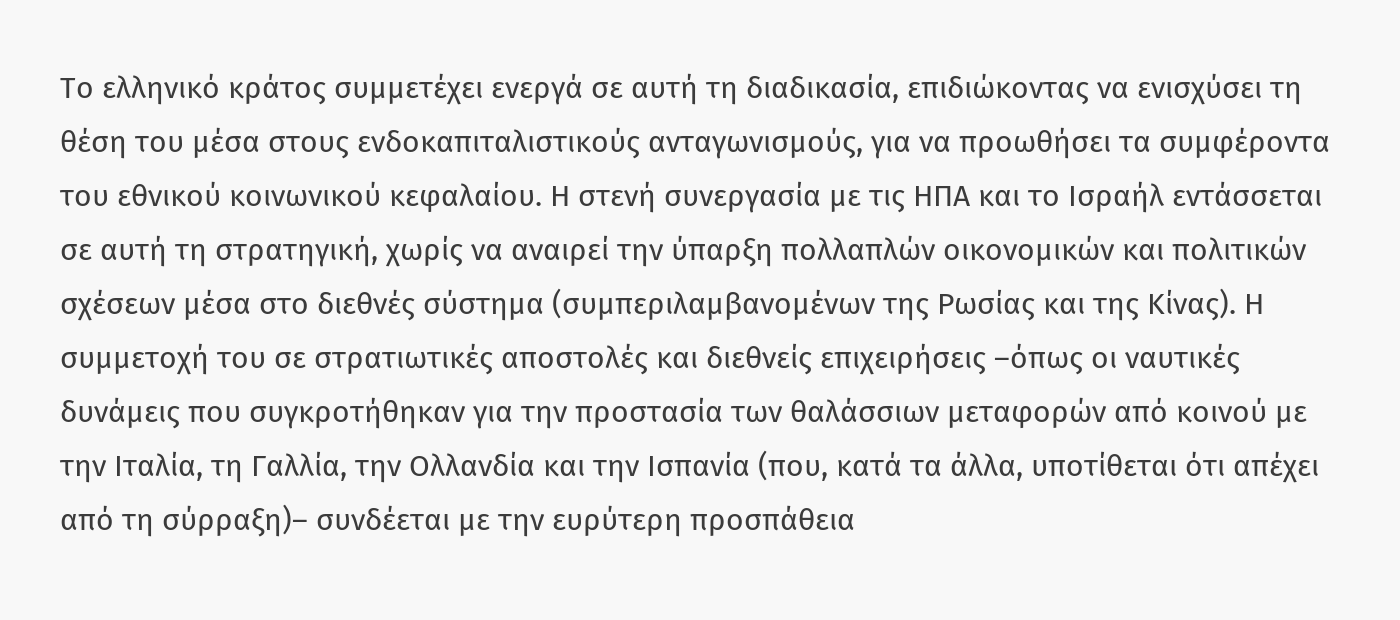Το ελληνικό κράτος συμμετέχει ενεργά σε αυτή τη διαδικασία, επιδιώκοντας να ενισχύσει τη θέση του μέσα στους ενδοκαπιταλιστικούς ανταγωνισμούς, για να προωθήσει τα συμφέροντα του εθνικού κοινωνικού κεφαλαίου. Η στενή συνεργασία με τις ΗΠΑ και το Ισραήλ εντάσσεται σε αυτή τη στρατηγική, χωρίς να αναιρεί την ύπαρξη πολλαπλών οικονομικών και πολιτικών σχέσεων μέσα στο διεθνές σύστημα (συμπεριλαμβανομένων της Ρωσίας και της Κίνας). Η συμμετοχή του σε στρατιωτικές αποστολές και διεθνείς επιχειρήσεις –όπως οι ναυτικές δυνάμεις που συγκροτήθηκαν για την προστασία των θαλάσσιων μεταφορών από κοινού με την Ιταλία, τη Γαλλία, την Ολλανδία και την Ισπανία (που, κατά τα άλλα, υποτίθεται ότι απέχει από τη σύρραξη)– συνδέεται με την ευρύτερη προσπάθεια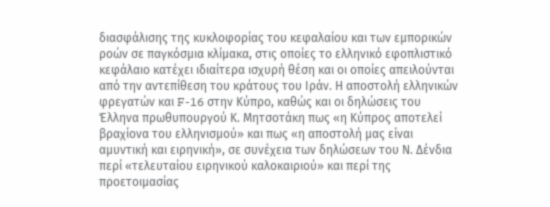διασφάλισης της κυκλοφορίας του κεφαλαίου και των εμπορικών ροών σε παγκόσμια κλίμακα, στις οποίες το ελληνικό εφοπλιστικό κεφάλαιο κατέχει ιδιαίτερα ισχυρή θέση και οι οποίες απειλούνται από την αντεπίθεση του κράτους του Ιράν. Η αποστολή ελληνικών φρεγατών και F-16 στην Κύπρο, καθώς και οι δηλώσεις του Έλληνα πρωθυπουργού Κ. Μητσοτάκη πως «η Κύπρος αποτελεί βραχίονα του ελληνισμού» και πως «η αποστολή μας είναι αμυντική και ειρηνική», σε συνέχεια των δηλώσεων του Ν. Δένδια περί «τελευταίου ειρηνικού καλοκαιριού» και περί της προετοιμασίας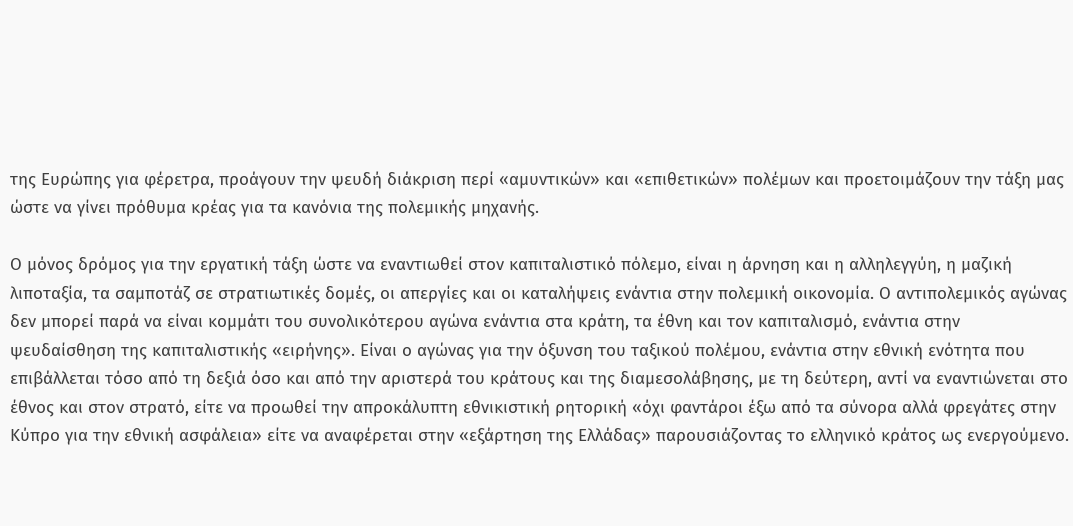της Ευρώπης για φέρετρα, προάγουν την ψευδή διάκριση περί «αμυντικών» και «επιθετικών» πολέμων και προετοιμάζουν την τάξη μας ώστε να γίνει πρόθυμα κρέας για τα κανόνια της πολεμικής μηχανής.

Ο μόνος δρόμος για την εργατική τάξη ώστε να εναντιωθεί στον καπιταλιστικό πόλεμο, είναι η άρνηση και η αλληλεγγύη, η μαζική λιποταξία, τα σαμποτάζ σε στρατιωτικές δομές, οι απεργίες και οι καταλήψεις ενάντια στην πολεμική οικονομία. Ο αντιπολεμικός αγώνας δεν μπορεί παρά να είναι κομμάτι του συνολικότερου αγώνα ενάντια στα κράτη, τα έθνη και τον καπιταλισμό, ενάντια στην ψευδαίσθηση της καπιταλιστικής «ειρήνης». Είναι ο αγώνας για την όξυνση του ταξικού πολέμου, ενάντια στην εθνική ενότητα που επιβάλλεται τόσο από τη δεξιά όσο και από την αριστερά του κράτους και της διαμεσολάβησης, με τη δεύτερη, αντί να εναντιώνεται στο έθνος και στον στρατό, είτε να προωθεί την απροκάλυπτη εθνικιστική ρητορική «όχι φαντάροι έξω από τα σύνορα αλλά φρεγάτες στην Κύπρο για την εθνική ασφάλεια» είτε να αναφέρεται στην «εξάρτηση της Ελλάδας» παρουσιάζοντας το ελληνικό κράτος ως ενεργούμενο.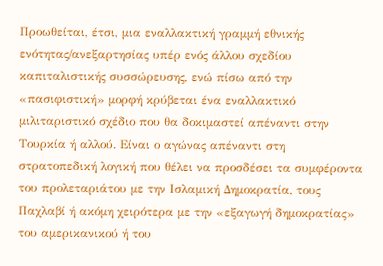Προωθείται, έτσι, μια εναλλακτική γραμμή εθνικής ενότητας/ανεξαρτησίας υπέρ ενός άλλου σχεδίου καπιταλιστικής συσσώρευσης, ενώ πίσω από την «πασιφιστική» μορφή κρύβεται ένα εναλλακτικό μιλιταριστικό σχέδιο που θα δοκιμαστεί απέναντι στην Τουρκία ή αλλού. Είναι ο αγώνας απέναντι στη στρατοπεδική λογική που θέλει να προσδέσει τα συμφέροντα του προλεταριάτου με την Ισλαμική Δημοκρατία, τους Παχλαβί ή ακόμη χειρότερα με την «εξαγωγή δημοκρατίας» του αμερικανικού ή του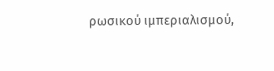ρωσικού ιμπεριαλισμού,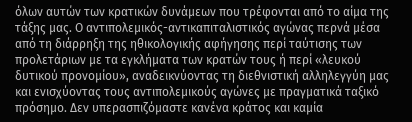όλων αυτών των κρατικών δυνάμεων που τρέφονται από το αίμα της τάξης μας. Ο αντιπολεμικός-αντικαπιταλιστικός αγώνας περνά μέσα από τη διάρρηξη της ηθικολογικής αφήγησης περί ταύτισης των προλετάριων με τα εγκλήματα των κρατών τους ή περί «λευκού δυτικού προνομίου», αναδεικνύοντας τη διεθνιστική αλληλεγγύη μας και ενισχύοντας τους αντιπολεμικούς αγώνες με πραγματικά ταξικό πρόσημο. Δεν υπερασπιζόμαστε κανένα κράτος και καμία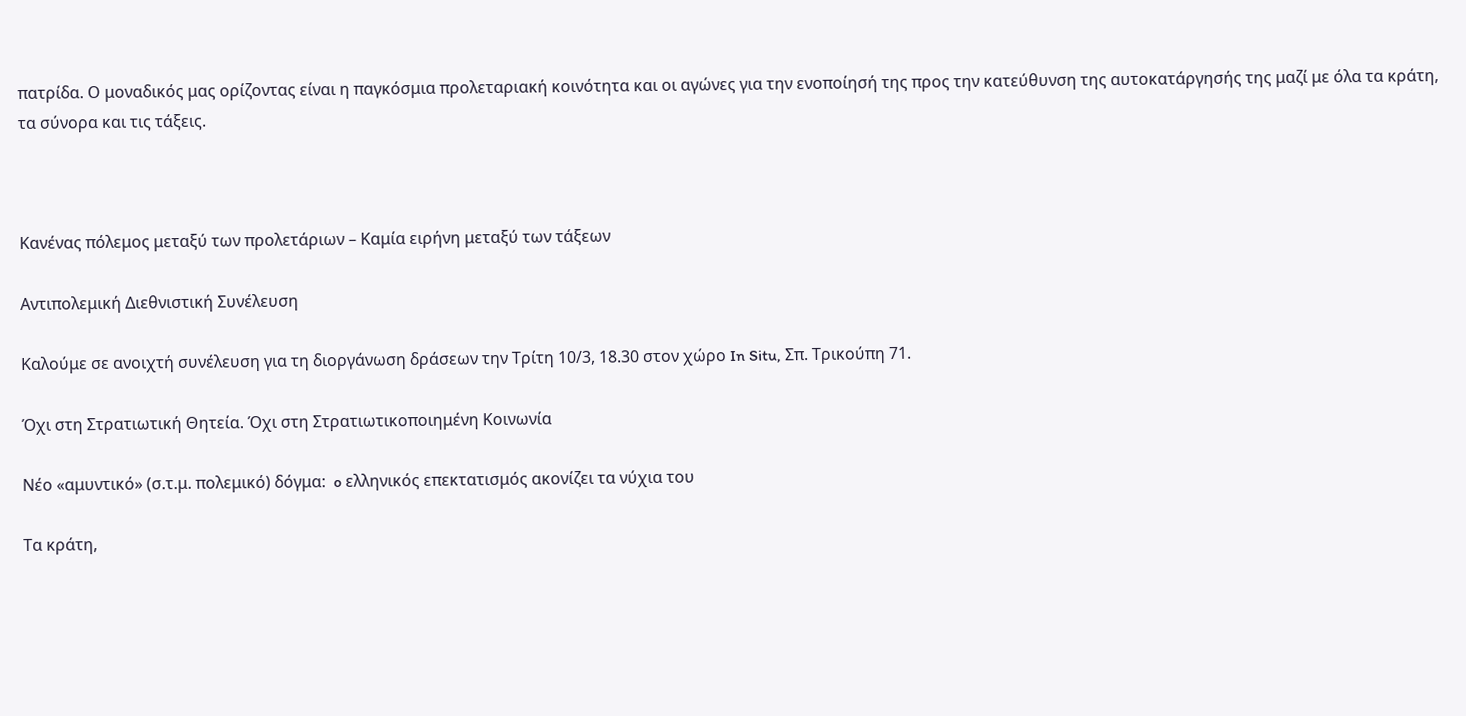πατρίδα. Ο μοναδικός μας ορίζοντας είναι η παγκόσμια προλεταριακή κοινότητα και οι αγώνες για την ενοποίησή της προς την κατεύθυνση της αυτοκατάργησής της μαζί με όλα τα κράτη, τα σύνορα και τις τάξεις.



Κανένας πόλεμος μεταξύ των προλετάριων – Καμία ειρήνη μεταξύ των τάξεων

Αντιπολεμική Διεθνιστική Συνέλευση

Καλούμε σε ανοιχτή συνέλευση για τη διοργάνωση δράσεων την Τρίτη 10/3, 18.30 στον χώρο In Situ, Σπ. Τρικούπη 71.

Όχι στη Στρατιωτική Θητεία. Όχι στη Στρατιωτικοποιημένη Κοινωνία

Νέο «αμυντικό» (σ.τ.μ. πολεμικό) δόγμα:  o ελληνικός επεκτατισμός ακονίζει τα νύχια του

Τα κράτη,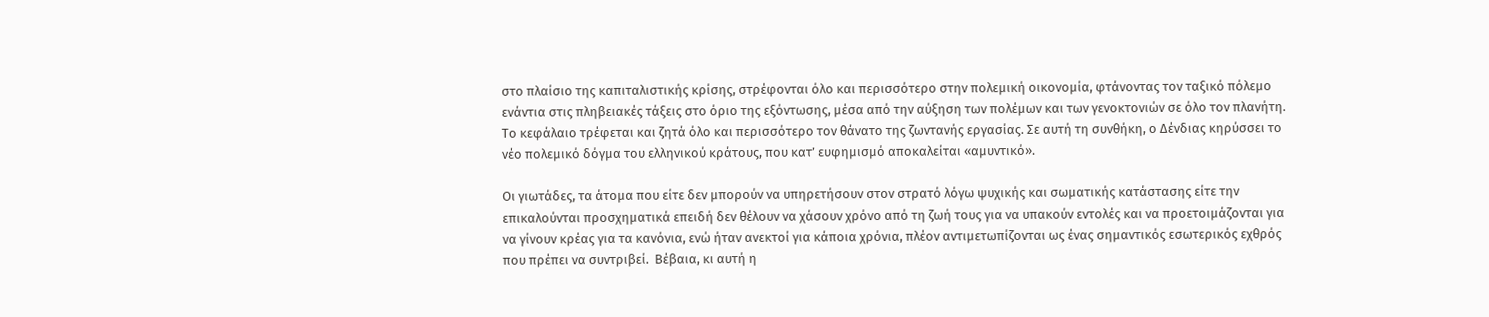στο πλαίσιο της καπιταλιστικής κρίσης, στρέφονται όλο και περισσότερο στην πολεμική οικονομία, φτάνοντας τον ταξικό πόλεμο ενάντια στις πληβειακές τάξεις στο όριο της εξόντωσης, μέσα από την αύξηση των πολέμων και των γενοκτονιών σε όλο τον πλανήτη. Το κεφάλαιο τρέφεται και ζητά όλο και περισσότερο τον θάνατο της ζωντανής εργασίας. Σε αυτή τη συνθήκη, ο Δένδιας κηρύσσει το νέο πολεμικό δόγμα του ελληνικού κράτους, που κατ’ ευφημισμό αποκαλείται «αμυντικό».

Οι γιωτάδες, τα άτομα που είτε δεν μπορούν να υπηρετήσουν στον στρατό λόγω ψυχικής και σωματικής κατάστασης είτε την επικαλούνται προσχηματικά επειδή δεν θέλουν να χάσουν χρόνο από τη ζωή τους για να υπακούν εντολές και να προετοιμάζονται για να γίνουν κρέας για τα κανόνια, ενώ ήταν ανεκτοί για κάποια χρόνια, πλέον αντιμετωπίζονται ως ένας σημαντικός εσωτερικός εχθρός που πρέπει να συντριβεί.  Βέβαια, κι αυτή η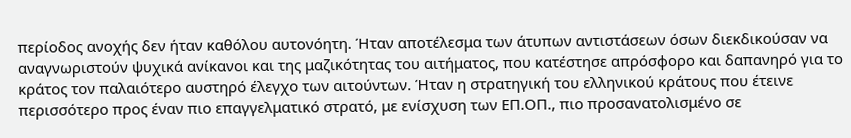περίοδος ανοχής δεν ήταν καθόλου αυτονόητη. Ήταν αποτέλεσμα των άτυπων αντιστάσεων όσων διεκδικούσαν να αναγνωριστούν ψυχικά ανίκανοι και της μαζικότητας του αιτήματος, που κατέστησε απρόσφορο και δαπανηρό για το κράτος τον παλαιότερο αυστηρό έλεγχο των αιτούντων. Ήταν η στρατηγική του ελληνικού κράτους που έτεινε περισσότερο προς έναν πιο επαγγελματικό στρατό, με ενίσχυση των ΕΠ.ΟΠ., πιο προσανατολισμένο σε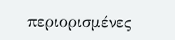περιορισμένες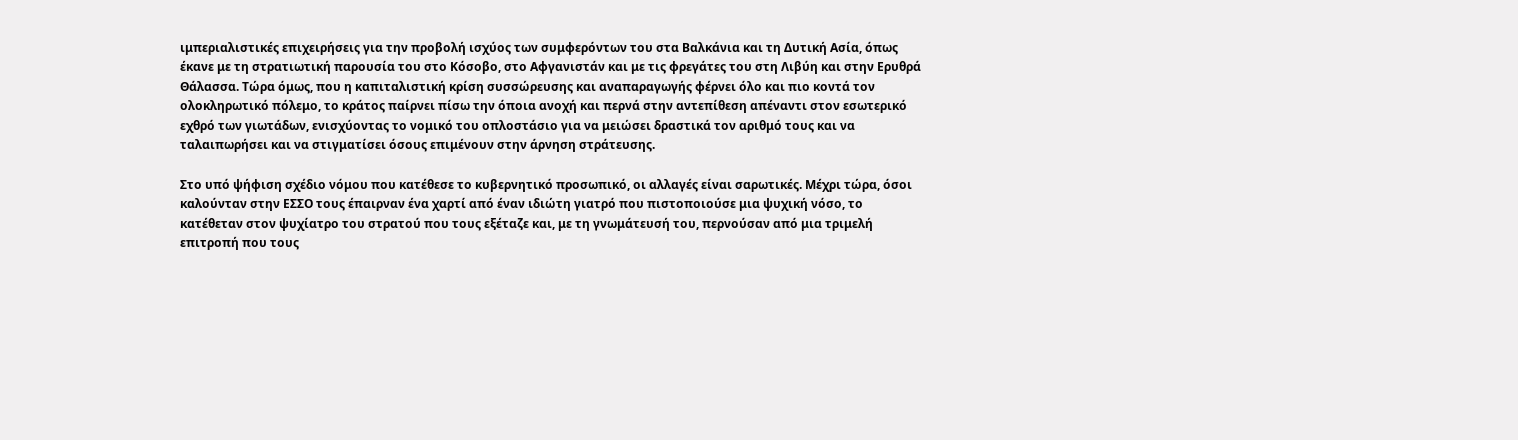ιμπεριαλιστικές επιχειρήσεις για την προβολή ισχύος των συμφερόντων του στα Βαλκάνια και τη Δυτική Ασία, όπως έκανε με τη στρατιωτική παρουσία του στο Κόσοβο, στο Αφγανιστάν και με τις φρεγάτες του στη Λιβύη και στην Ερυθρά Θάλασσα. Τώρα όμως, που η καπιταλιστική κρίση συσσώρευσης και αναπαραγωγής φέρνει όλο και πιο κοντά τον ολοκληρωτικό πόλεμο, το κράτος παίρνει πίσω την όποια ανοχή και περνά στην αντεπίθεση απέναντι στον εσωτερικό εχθρό των γιωτάδων, ενισχύοντας το νομικό του οπλοστάσιο για να μειώσει δραστικά τον αριθμό τους και να ταλαιπωρήσει και να στιγματίσει όσους επιμένουν στην άρνηση στράτευσης.

Στο υπό ψήφιση σχέδιο νόμου που κατέθεσε το κυβερνητικό προσωπικό, οι αλλαγές είναι σαρωτικές. Μέχρι τώρα, όσοι καλούνταν στην ΕΣΣΟ τους έπαιρναν ένα χαρτί από έναν ιδιώτη γιατρό που πιστοποιούσε μια ψυχική νόσο, το κατέθεταν στον ψυχίατρο του στρατού που τους εξέταζε και, με τη γνωμάτευσή του, περνούσαν από μια τριμελή επιτροπή που τους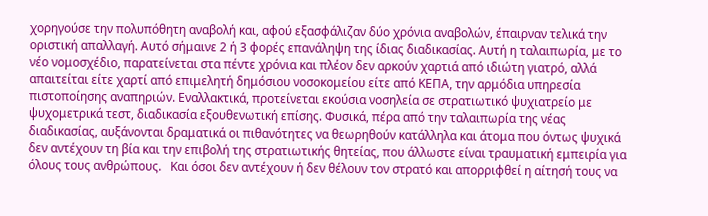χορηγούσε την πολυπόθητη αναβολή και, αφού εξασφάλιζαν δύο χρόνια αναβολών, έπαιρναν τελικά την οριστική απαλλαγή. Αυτό σήμαινε 2 ή 3 φορές επανάληψη της ίδιας διαδικασίας. Αυτή η ταλαιπωρία, με το νέο νομοσχέδιο, παρατείνεται στα πέντε χρόνια και πλέον δεν αρκούν χαρτιά από ιδιώτη γιατρό, αλλά απαιτείται είτε χαρτί από επιμελητή δημόσιου νοσοκομείου είτε από ΚΕΠΑ, την αρμόδια υπηρεσία πιστοποίησης αναπηριών. Εναλλακτικά, προτείνεται εκούσια νοσηλεία σε στρατιωτικό ψυχιατρείο με ψυχομετρικά τεστ, διαδικασία εξουθενωτική επίσης. Φυσικά, πέρα από την ταλαιπωρία της νέας διαδικασίας, αυξάνονται δραματικά οι πιθανότητες να θεωρηθούν κατάλληλα και άτομα που όντως ψυχικά δεν αντέχουν τη βία και την επιβολή της στρατιωτικής θητείας, που άλλωστε είναι τραυματική εμπειρία για όλους τους ανθρώπους.   Και όσοι δεν αντέχουν ή δεν θέλουν τον στρατό και απορριφθεί η αίτησή τους να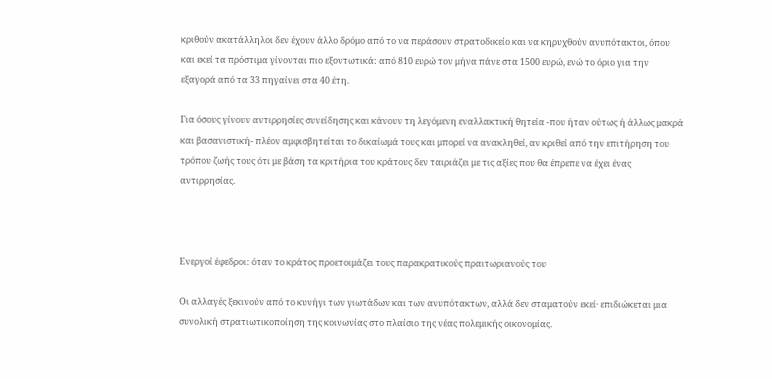κριθούν ακατάλληλοι δεν έχουν άλλο δρόμο από το να περάσουν στρατοδικείο και να κηρυχθούν ανυπότακτοι, όπου και εκεί τα πρόστιμα γίνονται πιο εξοντωτικά: από 810 ευρώ τον μήνα πάνε στα 1500 ευρώ, ενώ το όριο για την εξαγορά από τα 33 πηγαίνει στα 40 έτη.

Για όσους γίνουν αντιρρησίες συνείδησης και κάνουν τη λεγόμενη εναλλακτική θητεία -που ήταν ούτως ή άλλως μακρά και βασανιστική- πλέον αμφισβητείται το δικαίωμά τους και μπορεί να ανακληθεί, αν κριθεί από την επιτήρηση του τρόπου ζωής τους ότι με βάση τα κριτήρια του κράτους δεν ταιριάζει με τις αξίες που θα έπρεπε να έχει ένας αντιρρησίας.



Ενεργοί έφεδροι: όταν το κράτος προετοιμάζει τους παρακρατικούς πραιτωριανούς του

Οι αλλαγές ξεκινούν από το κυνήγι των γιωτάδων και των ανυπότακτων, αλλά δεν σταματούν εκεί· επιδιώκεται μια συνολική στρατιωτικοποίηση της κοινωνίας στο πλαίσιο της νέας πολεμικής οικονομίας.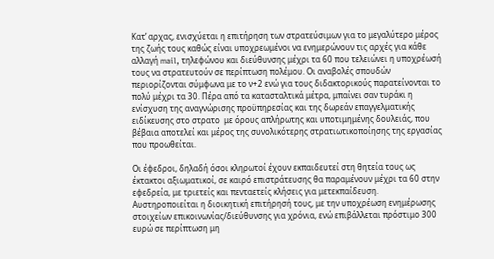Κατ’ αρχας, ενισχύεται η επιτήρηση των στρατεύσιμων για το μεγαλύτερο μέρος της ζωής τους καθώς είναι υποχρεωμένοι να ενημερώνουν τις αρχές για κάθε αλλαγή mail, τηλεφώνου και διεύθυνσης μέχρι τα 60 που τελειώνει η υποχρέωσή τους να στρατευτούν σε περίπτωση πολέμου. Οι αναβολές σπουδών περιορίζονται σύμφωνα με το ν+2 ενώ για τους διδακτορικούς παρατείνονται το πολύ μέχρι τα 30. Πέρα από τα κατασταλτικά μέτρα, μπαίνει σαν τυράκι η ενίσχυση της αναγνώρισης προϋπηρεσίας και της δωρεάν επαγγελματικής ειδίκευσης στο στρατο  με όρους απλήρωτης και υποτιμημένης δουλειάς, που βέβαια αποτελεί και μέρος της συνολικότερης στρατιωτικοποίησης της εργασίας που προωθείται.

Οι έφεδροι, δηλαδή όσοι κληρωτοί έχουν εκπαιδευτεί στη θητεία τους ως έκτακτοι αξιωματικοί, σε καιρό επιστράτευσης θα παραμένουν μέχρι τα 60 στην εφεδρεία, με τριετείς και πενταετείς κλήσεις για μετεκπαίδευση. Αυστηροποιείται η διοικητική επιτήρησή τους, με την υποχρέωση ενημέρωσης στοιχείων επικοινωνίας/διεύθυνσης για χρόνια, ενώ επιβάλλεται πρόστιμο 300 ευρώ σε περίπτωση μη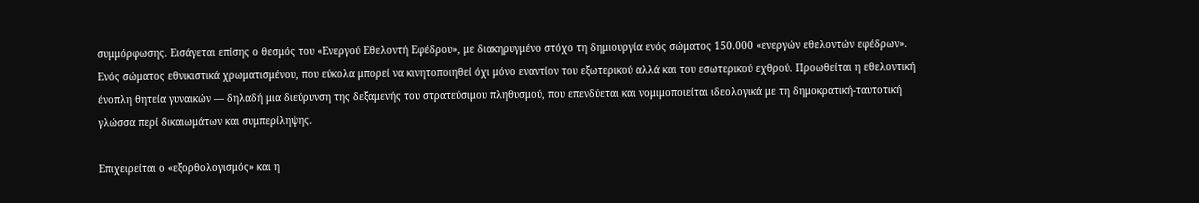συμμόρφωσης. Εισάγεται επίσης ο θεσμός του «Ενεργού Εθελοντή Εφέδρου», με διακηρυγμένο στόχο τη δημιουργία ενός σώματος 150.000 «ενεργών εθελοντών εφέδρων». Ενός σώματος εθνικιστικά χρωματισμένου, που εύκολα μπορεί να κινητοποιηθεί όχι μόνο εναντίον του εξωτερικού αλλά και του εσωτερικού εχθρού. Προωθείται η εθελοντική ένοπλη θητεία γυναικών — δηλαδή μια διεύρυνση της δεξαμενής του στρατεύσιμου πληθυσμού, που επενδύεται και νομιμοποιείται ιδεολογικά με τη δημοκρατική-ταυτοτική γλώσσα περί δικαιωμάτων και συμπερίληψης.

Επιχειρείται ο «εξορθολογισμός» και η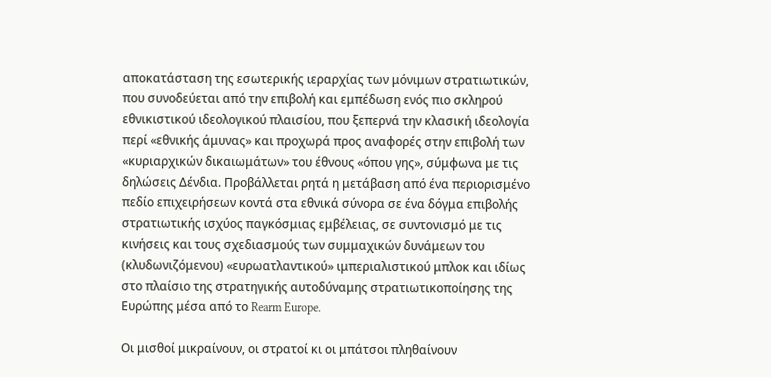αποκατάσταση της εσωτερικής ιεραρχίας των μόνιμων στρατιωτικών, που συνοδεύεται από την επιβολή και εμπέδωση ενός πιο σκληρού εθνικιστικού ιδεολογικού πλαισίου, που ξεπερνά την κλασική ιδεολογία περί «εθνικής άμυνας» και προχωρά προς αναφορές στην επιβολή των «κυριαρχικών δικαιωμάτων» του έθνους «όπου γης», σύμφωνα με τις δηλώσεις Δένδια. Προβάλλεται ρητά η μετάβαση από ένα περιορισμένο πεδίο επιχειρήσεων κοντά στα εθνικά σύνορα σε ένα δόγμα επιβολής στρατιωτικής ισχύος παγκόσμιας εμβέλειας, σε συντονισμό με τις κινήσεις και τους σχεδιασμούς των συμμαχικών δυνάμεων του (κλυδωνιζόμενου) «ευρωατλαντικού» ιμπεριαλιστικού μπλοκ και ιδίως στο πλαίσιο της στρατηγικής αυτοδύναμης στρατιωτικοποίησης της Ευρώπης μέσα από το Rearm Europe.

Οι μισθοί μικραίνουν, οι στρατοί κι οι μπάτσοι πληθαίνουν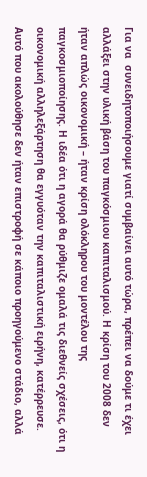Για να  συνειδητοποιήσουμε γιατί συμβαίνει αυτό τώρα, πρέπει να δούμε τι έχει αλλάξει στην υλική βάση του παγκόσμιου καπιταλισμού. Η κρίση του 2008 δεν ήταν απλώς οικονομική – ήταν κρίση ολόκληρου του μοντέλου της παγκοσμιοποίησης. Η ιδέα ότι η αγορά θα ρύθμιζε ομαλά τις διεθνείς σχέσεις, ότι η οικονομική αλληλεξάρτηση θα εγγυόταν την καπιταλιστική ειρήνη, κατέρρευσε. Αυτό που ακολούθησε δεν ήταν επιστροφή σε κάποιο προηγούμενο στάδιο, αλλά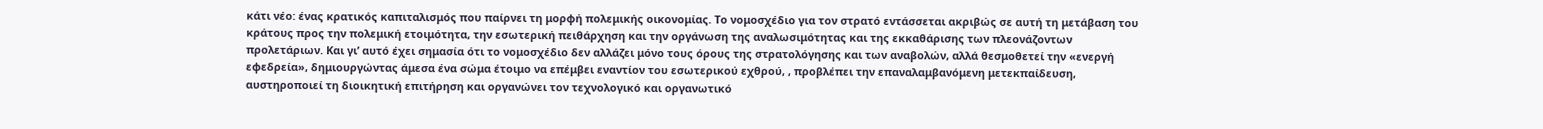κάτι νέο: ένας κρατικός καπιταλισμός που παίρνει τη μορφή πολεμικής οικονομίας. Το νομοσχέδιο για τον στρατό εντάσσεται ακριβώς σε αυτή τη μετάβαση του κράτους προς την πολεμική ετοιμότητα, την εσωτερική πειθάρχηση και την οργάνωση της αναλωσιμότητας και της εκκαθάρισης των πλεονάζοντων προλετάριων. Και γι’ αυτό έχει σημασία ότι το νομοσχέδιο δεν αλλάζει μόνο τους όρους της στρατολόγησης και των αναβολών, αλλά θεσμοθετεί την «ενεργή εφεδρεία», δημιουργώντας άμεσα ένα σώμα έτοιμο να επέμβει εναντίον του εσωτερικού εχθρού, , προβλέπει την επαναλαμβανόμενη μετεκπαίδευση, αυστηροποιεί τη διοικητική επιτήρηση και οργανώνει τον τεχνολογικό και οργανωτικό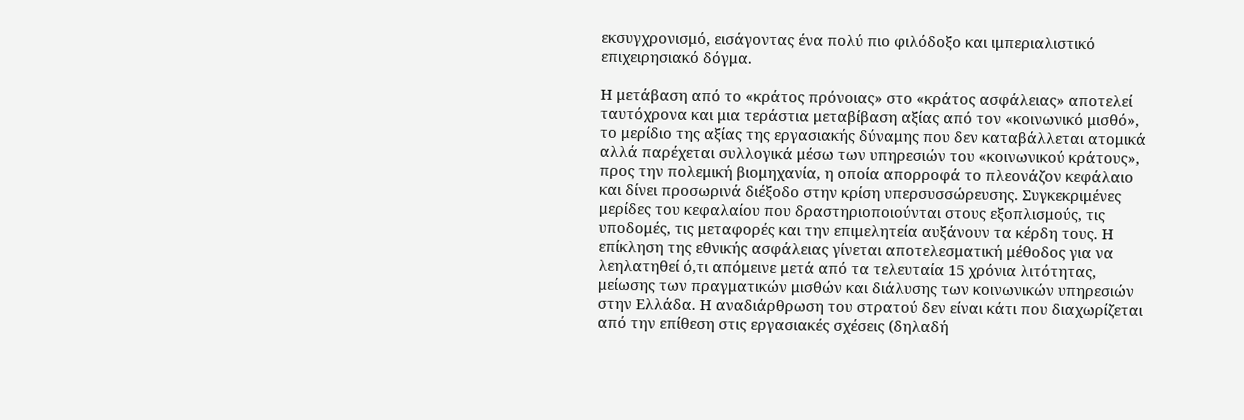εκσυγχρονισμό, εισάγοντας ένα πολύ πιο φιλόδοξο και ιμπεριαλιστικό επιχειρησιακό δόγμα.

Η μετάβαση από το «κράτος πρόνοιας» στο «κράτος ασφάλειας» αποτελεί ταυτόχρονα και μια τεράστια μεταβίβαση αξίας από τον «κοινωνικό μισθό», το μερίδιο της αξίας της εργασιακής δύναμης που δεν καταβάλλεται ατομικά αλλά παρέχεται συλλογικά μέσω των υπηρεσιών του «κοινωνικού κράτους», προς την πολεμική βιομηχανία, η οποία απορροφά το πλεονάζον κεφάλαιο και δίνει προσωρινά διέξοδο στην κρίση υπερσυσσώρευσης. Συγκεκριμένες μερίδες του κεφαλαίου που δραστηριοποιούνται στους εξοπλισμούς, τις υποδομές, τις μεταφορές και την επιμελητεία αυξάνουν τα κέρδη τους. Η επίκληση της εθνικής ασφάλειας γίνεται αποτελεσματική μέθοδος για να λεηλατηθεί ό,τι απόμεινε μετά από τα τελευταία 15 χρόνια λιτότητας, μείωσης των πραγματικών μισθών και διάλυσης των κοινωνικών υπηρεσιών στην Ελλάδα. Η αναδιάρθρωση του στρατού δεν είναι κάτι που διαχωρίζεται από την επίθεση στις εργασιακές σχέσεις (δηλαδή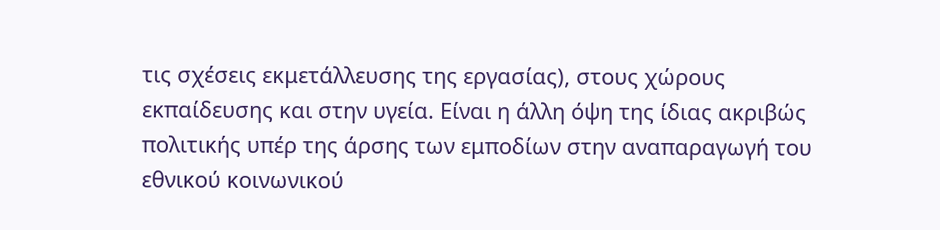τις σχέσεις εκμετάλλευσης της εργασίας), στους χώρους εκπαίδευσης και στην υγεία. Είναι η άλλη όψη της ίδιας ακριβώς πολιτικής υπέρ της άρσης των εμποδίων στην αναπαραγωγή του εθνικού κοινωνικού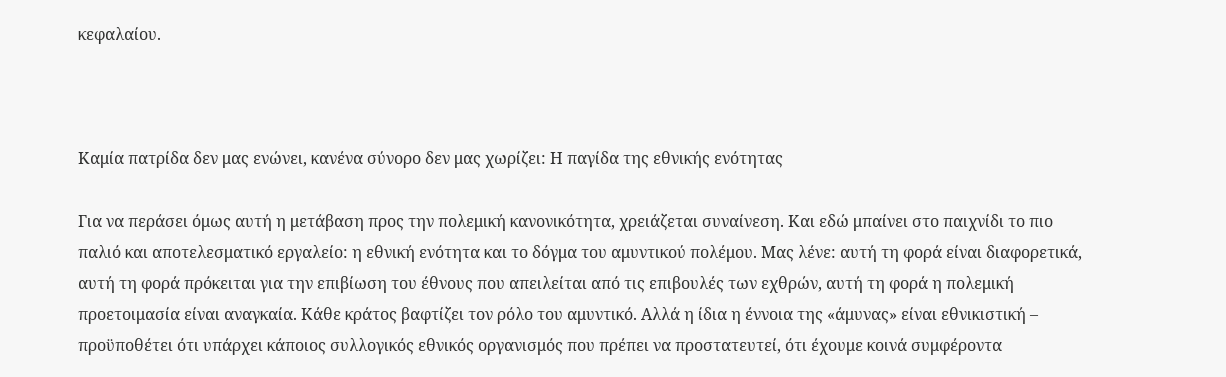κεφαλαίου.



Καμία πατρίδα δεν μας ενώνει, κανένα σύνορο δεν μας χωρίζει: Η παγίδα της εθνικής ενότητας

Για να περάσει όμως αυτή η μετάβαση προς την πολεμική κανονικότητα, χρειάζεται συναίνεση. Και εδώ μπαίνει στο παιχνίδι το πιο παλιό και αποτελεσματικό εργαλείο: η εθνική ενότητα και το δόγμα του αμυντικού πολέμου. Μας λένε: αυτή τη φορά είναι διαφορετικά, αυτή τη φορά πρόκειται για την επιβίωση του έθνους που απειλείται από τις επιβουλές των εχθρών, αυτή τη φορά η πολεμική προετοιμασία είναι αναγκαία. Κάθε κράτος βαφτίζει τον ρόλο του αμυντικό. Αλλά η ίδια η έννοια της «άμυνας» είναι εθνικιστική – προϋποθέτει ότι υπάρχει κάποιος συλλογικός εθνικός οργανισμός που πρέπει να προστατευτεί, ότι έχουμε κοινά συμφέροντα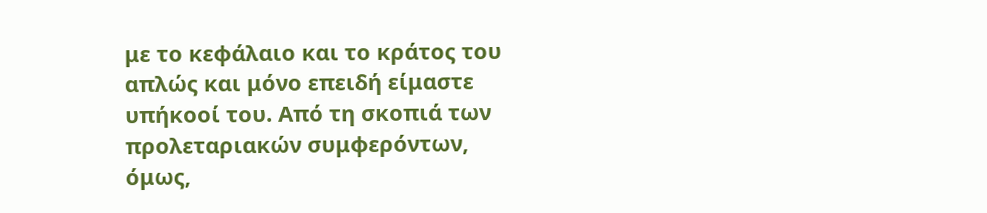με το κεφάλαιο και το κράτος του απλώς και μόνο επειδή είμαστε υπήκοοί του. Από τη σκοπιά των προλεταριακών συμφερόντων, όμως,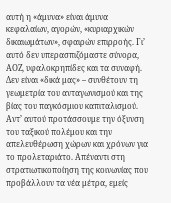αυτή η «άμυνα» είναι άμυνα κεφαλαίων, αγορών, «κυριαρχικών δικαιωμάτων», σφαιρών επιρροής. Γι’ αυτό δεν υπερασπιζόμαστε σύνορα, ΑΟΖ, υφαλοκρηπίδες και τα συναφή. Δεν είναι «δικά μας» – συνθέτουν τη γεωμετρία του ανταγωνισμού και της βίας του παγκόσμιου καπιταλισμού. Αντ’ αυτού προτάσσουμε την όξυνση του ταξικού πολέμου και την απελευθέρωση χώρων και χρόνων για το προλεταριάτο. Απέναντι στη στρατιωτικοποίηση της κοινωνίας που προβάλλουν τα νέα μέτρα, εμείς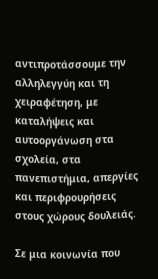αντιπροτάσσουμε την αλληλεγγύη και τη χειραφέτηση, με καταλήψεις και αυτοοργάνωση στα σχολεία, στα πανεπιστήμια, απεργίες και περιφρουρήσεις στους χώρους δουλειάς.

Σε μια κοινωνία που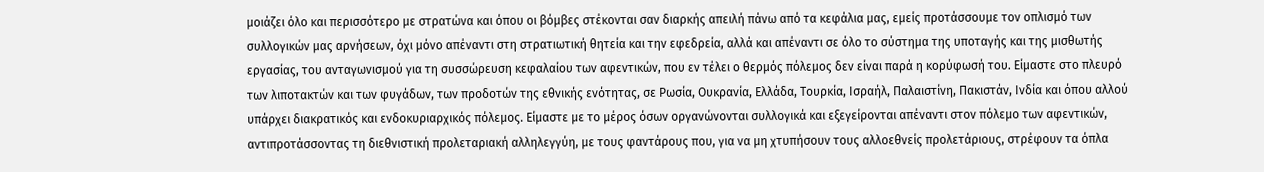μοιάζει όλο και περισσότερο με στρατώνα και όπου οι βόμβες στέκονται σαν διαρκής απειλή πάνω από τα κεφάλια μας, εμείς προτάσσουμε τον οπλισμό των συλλογικών μας αρνήσεων, όχι μόνο απέναντι στη στρατιωτική θητεία και την εφεδρεία, αλλά και απέναντι σε όλο το σύστημα της υποταγής και της μισθωτής εργασίας, του ανταγωνισμού για τη συσσώρευση κεφαλαίου των αφεντικών, που εν τέλει ο θερμός πόλεμος δεν είναι παρά η κορύφωσή του. Είμαστε στο πλευρό των λιποτακτών και των φυγάδων, των προδοτών της εθνικής ενότητας, σε Ρωσία, Ουκρανία, Ελλάδα, Τουρκία, Ισραήλ, Παλαιστίνη, Πακιστάν, Ινδία και όπου αλλού υπάρχει διακρατικός και ενδοκυριαρχικός πόλεμος. Είμαστε με το μέρος όσων οργανώνονται συλλογικά και εξεγείρονται απέναντι στον πόλεμο των αφεντικών, αντιπροτάσσοντας τη διεθνιστική προλεταριακή αλληλεγγύη, με τους φαντάρους που, για να μη χτυπήσουν τους αλλοεθνείς προλετάριους, στρέφουν τα όπλα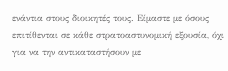ενάντια στους διοικητές τους. Είμαστε με όσους επιτίθενται σε κάθε στρατοαστυνομική εξουσία, όχι για να την αντικαταστήσουν με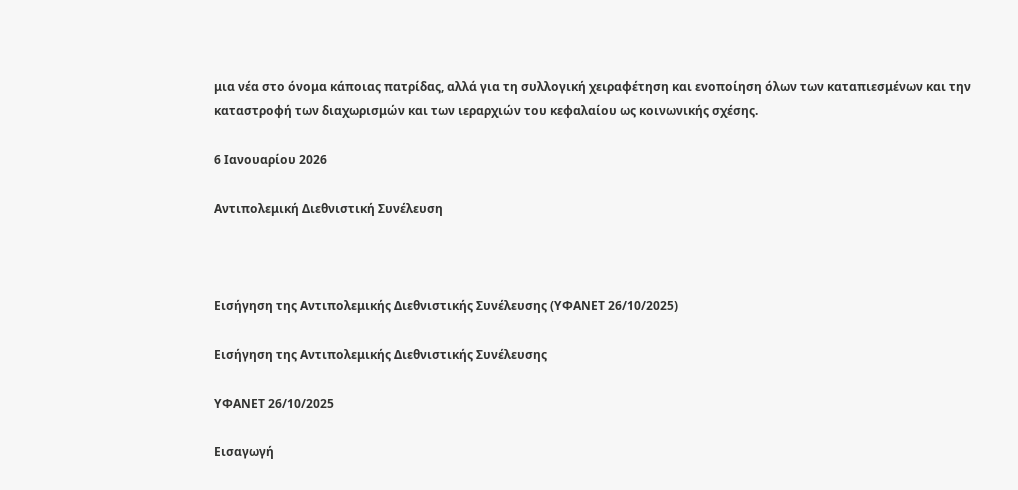μια νέα στο όνομα κάποιας πατρίδας, αλλά για τη συλλογική χειραφέτηση και ενοποίηση όλων των καταπιεσμένων και την καταστροφή των διαχωρισμών και των ιεραρχιών του κεφαλαίου ως κοινωνικής σχέσης.

6 Ιανουαρίου 2026

Αντιπολεμική Διεθνιστική Συνέλευση



Εισήγηση της Αντιπολεμικής Διεθνιστικής Συνέλευσης (ΥΦΑΝΕΤ 26/10/2025)

Εισήγηση της Αντιπολεμικής Διεθνιστικής Συνέλευσης

ΥΦΑΝΕΤ 26/10/2025

Εισαγωγή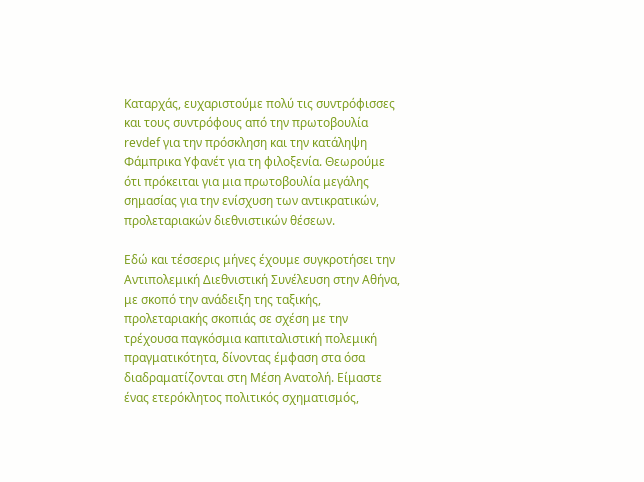Καταρχάς, ευχαριστούμε πολύ τις συντρόφισσες και τους συντρόφους από την πρωτοβουλία revdef για την πρόσκληση και την κατάληψη Φάμπρικα Υφανέτ για τη φιλοξενία. Θεωρούμε ότι πρόκειται για μια πρωτοβουλία μεγάλης σημασίας για την ενίσχυση των αντικρατικών, προλεταριακών διεθνιστικών θέσεων.

Εδώ και τέσσερις μήνες έχουμε συγκροτήσει την Αντιπολεμική Διεθνιστική Συνέλευση στην Αθήνα, με σκοπό την ανάδειξη της ταξικής, προλεταριακής σκοπιάς σε σχέση με την τρέχουσα παγκόσμια καπιταλιστική πολεμική πραγματικότητα, δίνοντας έμφαση στα όσα διαδραματίζονται στη Μέση Ανατολή. Είμαστε ένας ετερόκλητος πολιτικός σχηματισμός,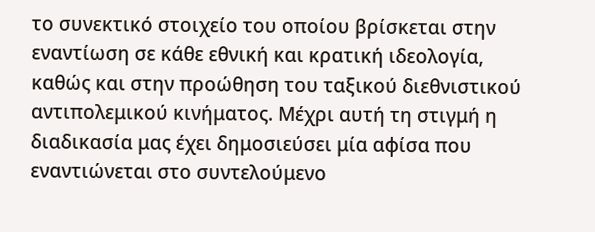το συνεκτικό στοιχείο του οποίου βρίσκεται στην εναντίωση σε κάθε εθνική και κρατική ιδεολογία, καθώς και στην προώθηση του ταξικού διεθνιστικού αντιπολεμικού κινήματος. Μέχρι αυτή τη στιγμή η διαδικασία μας έχει δημοσιεύσει μία αφίσα που εναντιώνεται στο συντελούμενο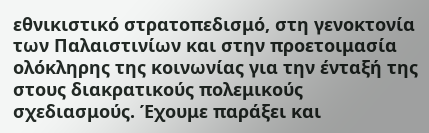εθνικιστικό στρατοπεδισμό, στη γενοκτονία των Παλαιστινίων και στην προετοιμασία ολόκληρης της κοινωνίας για την ένταξή της στους διακρατικούς πολεμικούς σχεδιασμούς. Έχουμε παράξει και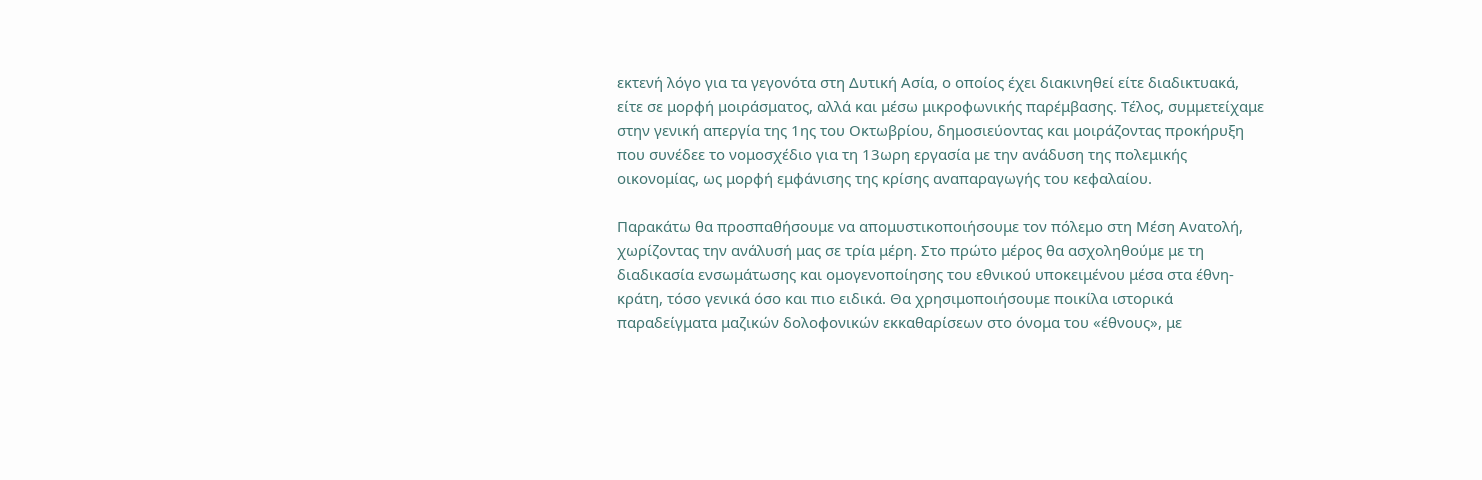εκτενή λόγο για τα γεγονότα στη Δυτική Ασία, ο οποίος έχει διακινηθεί είτε διαδικτυακά, είτε σε μορφή μοιράσματος, αλλά και μέσω μικροφωνικής παρέμβασης. Τέλος, συμμετείχαμε στην γενική απεργία της 1ης του Οκτωβρίου, δημοσιεύοντας και μοιράζοντας προκήρυξη που συνέδεε το νομοσχέδιο για τη 13ωρη εργασία με την ανάδυση της πολεμικής οικονομίας, ως μορφή εμφάνισης της κρίσης αναπαραγωγής του κεφαλαίου.

Παρακάτω θα προσπαθήσουμε να απομυστικοποιήσουμε τον πόλεμο στη Μέση Ανατολή, χωρίζοντας την ανάλυσή μας σε τρία μέρη. Στο πρώτο μέρος θα ασχοληθούμε με τη διαδικασία ενσωμάτωσης και ομογενοποίησης του εθνικού υποκειμένου μέσα στα έθνη-κράτη, τόσο γενικά όσο και πιο ειδικά. Θα χρησιμοποιήσουμε ποικίλα ιστορικά παραδείγματα μαζικών δολοφονικών εκκαθαρίσεων στο όνομα του «έθνους», με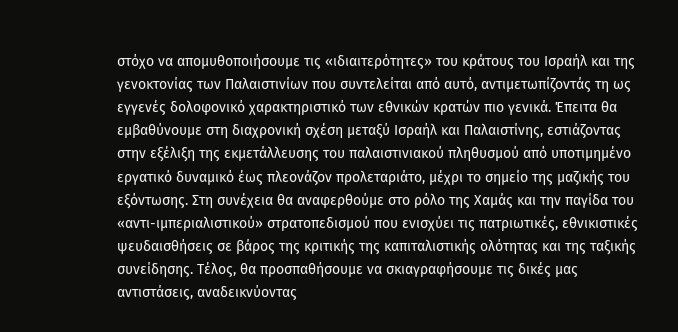στόχο να απομυθοποιήσουμε τις «ιδιαιτερότητες» του κράτους του Ισραήλ και της γενοκτονίας των Παλαιστινίων που συντελείται από αυτό, αντιμετωπίζοντάς τη ως εγγενές δολοφονικό χαρακτηριστικό των εθνικών κρατών πιο γενικά. Έπειτα θα εμβαθύνουμε στη διαχρονική σχέση μεταξύ Ισραήλ και Παλαιστίνης, εστιάζοντας στην εξέλιξη της εκμετάλλευσης του παλαιστινιακού πληθυσμού από υποτιμημένο εργατικό δυναμικό έως πλεονάζον προλεταριάτο, μέχρι το σημείο της μαζικής του εξόντωσης. Στη συνέχεια θα αναφερθούμε στο ρόλο της Χαμάς και την παγίδα του «αντι-ιμπεριαλιστικού» στρατοπεδισμού που ενισχύει τις πατριωτικές, εθνικιστικές ψευδαισθήσεις σε βάρος της κριτικής της καπιταλιστικής ολότητας και της ταξικής συνείδησης. Τέλος, θα προσπαθήσουμε να σκιαγραφήσουμε τις δικές μας αντιστάσεις, αναδεικνύοντας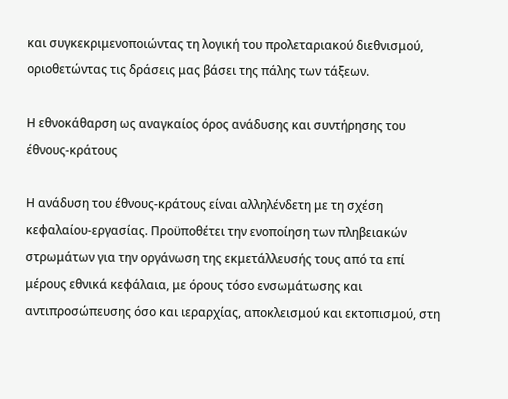και συγκεκριμενοποιώντας τη λογική του προλεταριακού διεθνισμού, οριοθετώντας τις δράσεις μας βάσει της πάλης των τάξεων.

Η εθνοκάθαρση ως αναγκαίος όρος ανάδυσης και συντήρησης του έθνους-κράτους

Η ανάδυση του έθνους-κράτους είναι αλληλένδετη με τη σχέση κεφαλαίου-εργασίας. Προϋποθέτει την ενοποίηση των πληβειακών στρωμάτων για την οργάνωση της εκμετάλλευσής τους από τα επί μέρους εθνικά κεφάλαια, με όρους τόσο ενσωμάτωσης και αντιπροσώπευσης όσο και ιεραρχίας, αποκλεισμού και εκτοπισμού, στη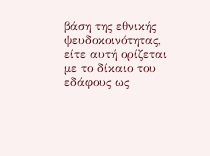βάση της εθνικής ψευδοκοινότητας, είτε αυτή ορίζεται με το δίκαιο του εδάφους ως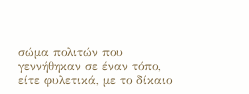σώμα πολιτών που γεννήθηκαν σε έναν τόπο, είτε φυλετικά, με το δίκαιο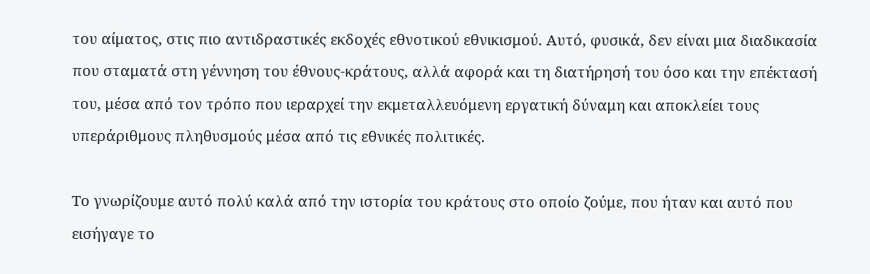του αίματος, στις πιο αντιδραστικές εκδοχές εθνοτικού εθνικισμού. Αυτό, φυσικά, δεν είναι μια διαδικασία που σταματά στη γέννηση του έθνους-κράτους, αλλά αφορά και τη διατήρησή του όσο και την επέκτασή του, μέσα από τον τρόπο που ιεραρχεί την εκμεταλλευόμενη εργατική δύναμη και αποκλείει τους υπεράριθμους πληθυσμούς μέσα από τις εθνικές πολιτικές.

Το γνωρίζουμε αυτό πολύ καλά από την ιστορία του κράτους στο οποίο ζούμε, που ήταν και αυτό που εισήγαγε το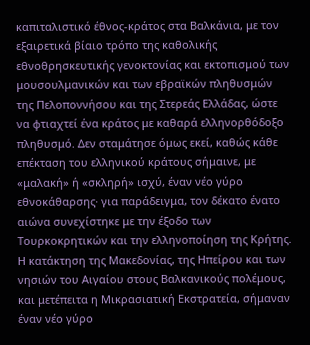καπιταλιστικό έθνος-κράτος στα Βαλκάνια, με τον εξαιρετικά βίαιο τρόπο της καθολικής εθνοθρησκευτικής γενοκτονίας και εκτοπισμού των μουσουλμανικών και των εβραϊκών πληθυσμών της Πελοποννήσου και της Στερεάς Ελλάδας, ώστε να φτιαχτεί ένα κράτος με καθαρά ελληνορθόδοξο πληθυσμό. Δεν σταμάτησε όμως εκεί, καθώς κάθε επέκταση του ελληνικού κράτους σήμαινε, με «μαλακή» ή «σκληρή» ισχύ, έναν νέο γύρο εθνοκάθαρσης· για παράδειγμα, τον δέκατο ένατο αιώνα συνεχίστηκε με την έξοδο των Τουρκοκρητικών και την ελληνοποίηση της Κρήτης. Η κατάκτηση της Μακεδονίας, της Ηπείρου και των νησιών του Αιγαίου στους Βαλκανικούς πολέμους, και μετέπειτα η Μικρασιατική Εκστρατεία, σήμαναν έναν νέο γύρο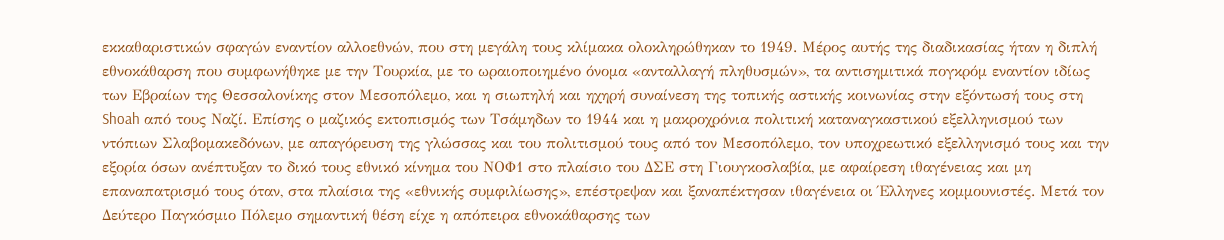εκκαθαριστικών σφαγών εναντίον αλλοεθνών, που στη μεγάλη τους κλίμακα ολοκληρώθηκαν το 1949. Μέρος αυτής της διαδικασίας ήταν η διπλή εθνοκάθαρση που συμφωνήθηκε με την Τουρκία, με το ωραιοποιημένο όνομα «ανταλλαγή πληθυσμών», τα αντισημιτικά πογκρόμ εναντίον ιδίως των Εβραίων της Θεσσαλονίκης στον Μεσοπόλεμο, και η σιωπηλή και ηχηρή συναίνεση της τοπικής αστικής κοινωνίας στην εξόντωσή τους στη Shoah από τους Ναζί. Επίσης ο μαζικός εκτοπισμός των Τσάμηδων το 1944 και η μακροχρόνια πολιτική καταναγκαστικού εξελληνισμού των ντόπιων Σλαβομακεδόνων, με απαγόρευση της γλώσσας και του πολιτισμού τους από τον Μεσοπόλεμο, τον υποχρεωτικό εξελληνισμό τους και την εξορία όσων ανέπτυξαν το δικό τους εθνικό κίνημα του ΝΟΦ1 στο πλαίσιο του ΔΣΕ στη Γιουγκοσλαβία, με αφαίρεση ιθαγένειας και μη επαναπατρισμό τους όταν, στα πλαίσια της «εθνικής συμφιλίωσης», επέστρεψαν και ξαναπέκτησαν ιθαγένεια οι Έλληνες κομμουνιστές. Μετά τον Δεύτερο Παγκόσμιο Πόλεμο σημαντική θέση είχε η απόπειρα εθνοκάθαρσης των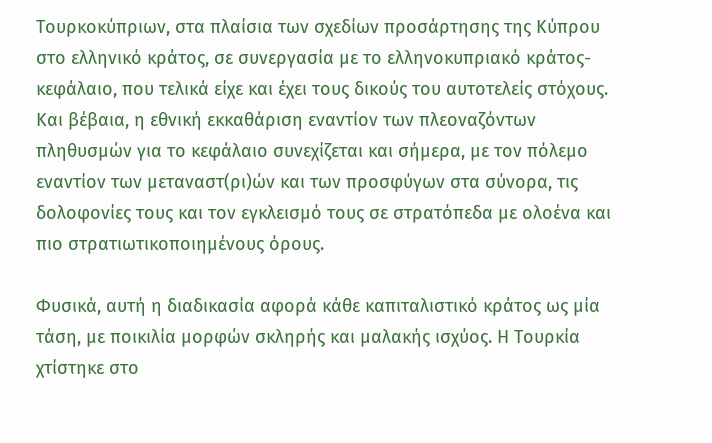Τουρκοκύπριων, στα πλαίσια των σχεδίων προσάρτησης της Κύπρου στο ελληνικό κράτος, σε συνεργασία με το ελληνοκυπριακό κράτος-κεφάλαιο, που τελικά είχε και έχει τους δικούς του αυτοτελείς στόχους. Και βέβαια, η εθνική εκκαθάριση εναντίον των πλεοναζόντων πληθυσμών για το κεφάλαιο συνεχίζεται και σήμερα, με τον πόλεμο εναντίον των μεταναστ(ρι)ών και των προσφύγων στα σύνορα, τις δολοφονίες τους και τον εγκλεισμό τους σε στρατόπεδα με ολοένα και πιο στρατιωτικοποιημένους όρους.

Φυσικά, αυτή η διαδικασία αφορά κάθε καπιταλιστικό κράτος ως μία τάση, με ποικιλία μορφών σκληρής και μαλακής ισχύος. Η Τουρκία χτίστηκε στο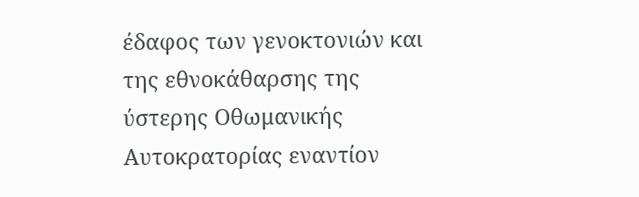έδαφος των γενοκτονιών και της εθνοκάθαρσης της ύστερης Οθωμανικής Αυτοκρατορίας εναντίον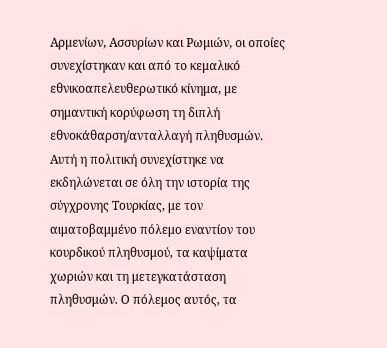Αρμενίων, Ασσυρίων και Ρωμιών, οι οποίες συνεχίστηκαν και από το κεμαλικό εθνικοαπελευθερωτικό κίνημα, με σημαντική κορύφωση τη διπλή εθνοκάθαρση/ανταλλαγή πληθυσμών. Αυτή η πολιτική συνεχίστηκε να εκδηλώνεται σε όλη την ιστορία της σύγχρονης Τουρκίας, με τον αιματοβαμμένο πόλεμο εναντίον του κουρδικού πληθυσμού, τα καψίματα χωριών και τη μετεγκατάσταση πληθυσμών. Ο πόλεμος αυτός, τα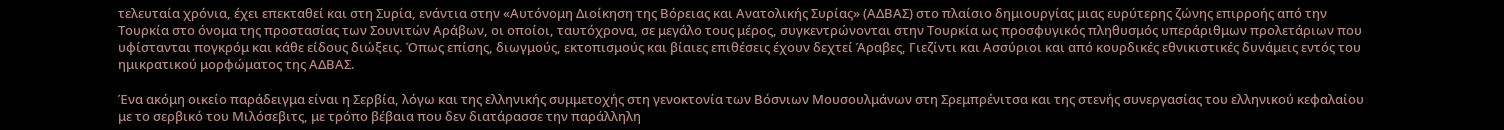τελευταία χρόνια, έχει επεκταθεί και στη Συρία, ενάντια στην «Αυτόνομη Διοίκηση της Βόρειας και Ανατολικής Συρίας» (ΑΔΒΑΣ) στο πλαίσιο δημιουργίας μιας ευρύτερης ζώνης επιρροής από την Τουρκία στο όνομα της προστασίας των Σουνιτών Αράβων, οι οποίοι, ταυτόχρονα, σε μεγάλο τους μέρος, συγκεντρώνονται στην Τουρκία ως προσφυγικός πληθυσμός υπεράριθμων προλετάριων που υφίστανται πογκρόμ και κάθε είδους διώξεις. Όπως επίσης, διωγμούς, εκτοπισμούς και βίαιες επιθέσεις έχουν δεχτεί Άραβες, Γιεζίντι και Ασσύριοι και από κουρδικές εθνικιστικές δυνάμεις εντός του ημικρατικού μορφώματος της ΑΔΒΑΣ.

Ένα ακόμη οικείο παράδειγμα είναι η Σερβία, λόγω και της ελληνικής συμμετοχής στη γενοκτονία των Βόσνιων Μουσουλμάνων στη Σρεμπρένιτσα και της στενής συνεργασίας του ελληνικού κεφαλαίου με το σερβικό του Μιλόσεβιτς, με τρόπο βέβαια που δεν διατάρασσε την παράλληλη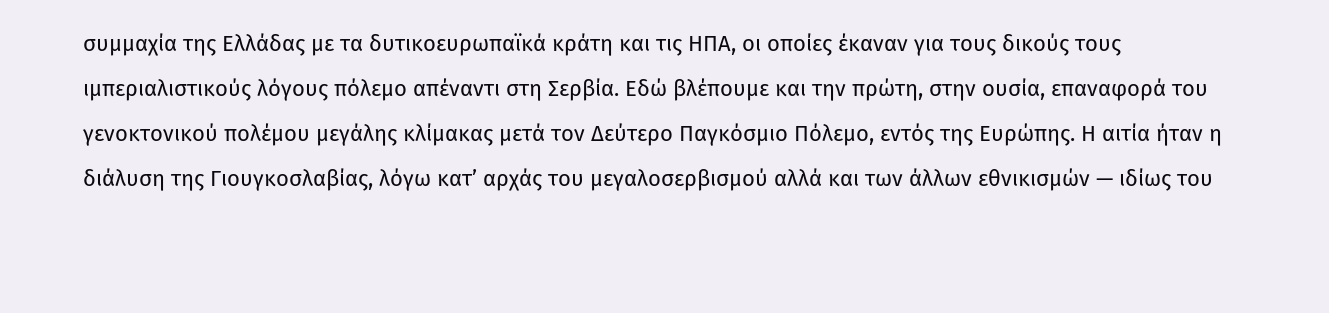συμμαχία της Ελλάδας με τα δυτικοευρωπαϊκά κράτη και τις ΗΠΑ, οι οποίες έκαναν για τους δικούς τους ιμπεριαλιστικούς λόγους πόλεμο απέναντι στη Σερβία. Εδώ βλέπουμε και την πρώτη, στην ουσία, επαναφορά του γενοκτονικού πολέμου μεγάλης κλίμακας μετά τον Δεύτερο Παγκόσμιο Πόλεμο, εντός της Ευρώπης. Η αιτία ήταν η διάλυση της Γιουγκοσλαβίας, λόγω κατ’ αρχάς του μεγαλοσερβισμού αλλά και των άλλων εθνικισμών — ιδίως του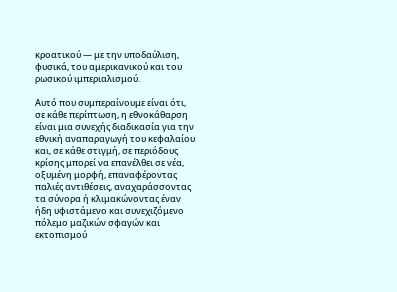κροατικού — με την υποδαύλιση, φυσικά, του αμερικανικού και του ρωσικού ιμπεριαλισμού.

Αυτό που συμπεραίνουμε είναι ότι, σε κάθε περίπτωση, η εθνοκάθαρση είναι μια συνεχής διαδικασία για την εθνική αναπαραγωγή του κεφαλαίου και, σε κάθε στιγμή, σε περιόδους κρίσης μπορεί να επανέλθει σε νέα, οξυμένη μορφή, επαναφέροντας παλιές αντιθέσεις, αναχαράσσοντας τα σύνορα ή κλιμακώνοντας έναν ήδη υφιστάμενο και συνεχιζόμενο πόλεμο μαζικών σφαγών και εκτοπισμού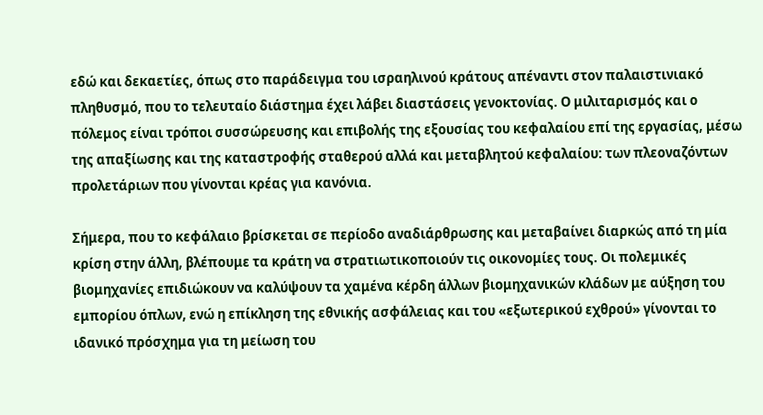εδώ και δεκαετίες, όπως στο παράδειγμα του ισραηλινού κράτους απέναντι στον παλαιστινιακό πληθυσμό, που το τελευταίο διάστημα έχει λάβει διαστάσεις γενοκτονίας. Ο μιλιταρισμός και ο πόλεμος είναι τρόποι συσσώρευσης και επιβολής της εξουσίας του κεφαλαίου επί της εργασίας, μέσω της απαξίωσης και της καταστροφής σταθερού αλλά και μεταβλητού κεφαλαίου: των πλεοναζόντων προλετάριων που γίνονται κρέας για κανόνια.

Σήμερα, που το κεφάλαιο βρίσκεται σε περίοδο αναδιάρθρωσης και μεταβαίνει διαρκώς από τη μία κρίση στην άλλη, βλέπουμε τα κράτη να στρατιωτικοποιούν τις οικονομίες τους. Οι πολεμικές βιομηχανίες επιδιώκουν να καλύψουν τα χαμένα κέρδη άλλων βιομηχανικών κλάδων με αύξηση του εμπορίου όπλων, ενώ η επίκληση της εθνικής ασφάλειας και του «εξωτερικού εχθρού» γίνονται το ιδανικό πρόσχημα για τη μείωση του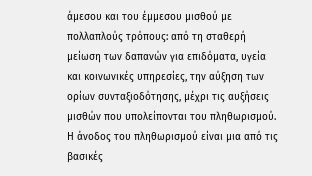άμεσου και του έμμεσου μισθού με πολλαπλούς τρόπους: από τη σταθερή μείωση των δαπανών για επιδόματα, υγεία και κοινωνικές υπηρεσίες, την αύξηση των ορίων συνταξιοδότησης, μέχρι τις αυξήσεις μισθών που υπολείπονται του πληθωρισμού. Η άνοδος του πληθωρισμού είναι μια από τις βασικές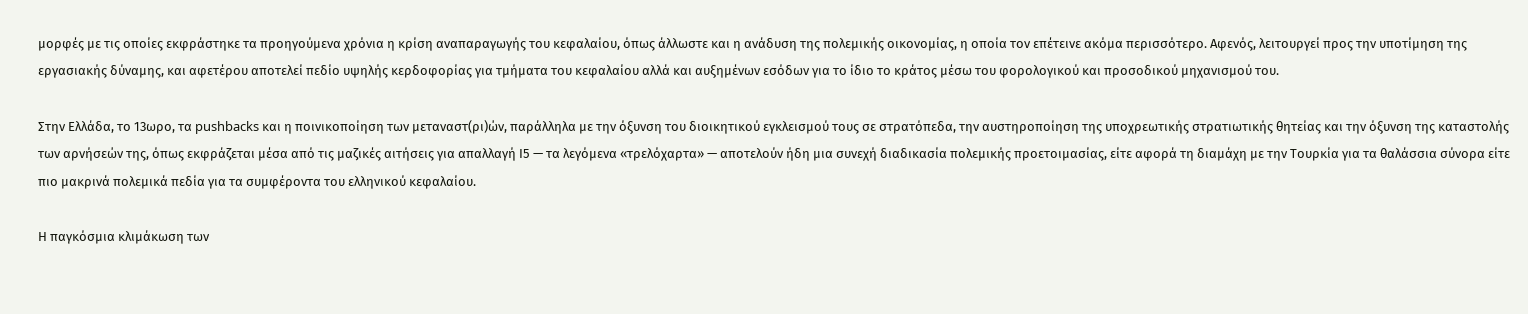μορφές με τις οποίες εκφράστηκε τα προηγούμενα χρόνια η κρίση αναπαραγωγής του κεφαλαίου, όπως άλλωστε και η ανάδυση της πολεμικής οικονομίας, η οποία τον επέτεινε ακόμα περισσότερο. Αφενός, λειτουργεί προς την υποτίμηση της εργασιακής δύναμης, και αφετέρου αποτελεί πεδίο υψηλής κερδοφορίας για τμήματα του κεφαλαίου αλλά και αυξημένων εσόδων για το ίδιο το κράτος μέσω του φορολογικού και προσοδικού μηχανισμού του.

Στην Ελλάδα, το 13ωρο, τα pushbacks και η ποινικοποίηση των μεταναστ(ρι)ών, παράλληλα με την όξυνση του διοικητικού εγκλεισμού τους σε στρατόπεδα, την αυστηροποίηση της υποχρεωτικής στρατιωτικής θητείας και την όξυνση της καταστολής των αρνήσεών της, όπως εκφράζεται μέσα από τις μαζικές αιτήσεις για απαλλαγή Ι5 — τα λεγόμενα «τρελόχαρτα» — αποτελούν ήδη μια συνεχή διαδικασία πολεμικής προετοιμασίας, είτε αφορά τη διαμάχη με την Τουρκία για τα θαλάσσια σύνορα είτε πιο μακρινά πολεμικά πεδία για τα συμφέροντα του ελληνικού κεφαλαίου.

Η παγκόσμια κλιμάκωση των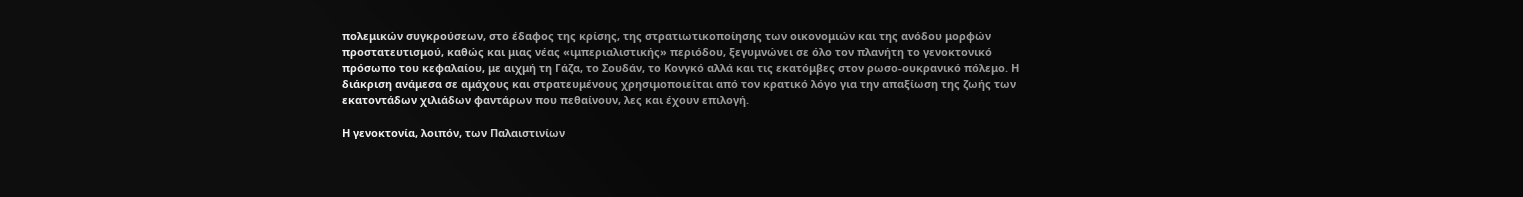πολεμικών συγκρούσεων, στο έδαφος της κρίσης, της στρατιωτικοποίησης των οικονομιών και της ανόδου μορφών προστατευτισμού, καθώς και μιας νέας «ιμπεριαλιστικής» περιόδου, ξεγυμνώνει σε όλο τον πλανήτη το γενοκτονικό πρόσωπο του κεφαλαίου, με αιχμή τη Γάζα, το Σουδάν, το Κονγκό αλλά και τις εκατόμβες στον ρωσο-ουκρανικό πόλεμο. Η διάκριση ανάμεσα σε αμάχους και στρατευμένους χρησιμοποιείται από τον κρατικό λόγο για την απαξίωση της ζωής των εκατοντάδων χιλιάδων φαντάρων που πεθαίνουν, λες και έχουν επιλογή.

Η γενοκτονία, λοιπόν, των Παλαιστινίων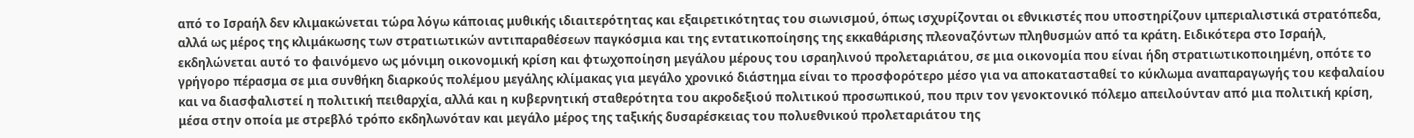από το Ισραήλ δεν κλιμακώνεται τώρα λόγω κάποιας μυθικής ιδιαιτερότητας και εξαιρετικότητας του σιωνισμού, όπως ισχυρίζονται οι εθνικιστές που υποστηρίζουν ιμπεριαλιστικά στρατόπεδα, αλλά ως μέρος της κλιμάκωσης των στρατιωτικών αντιπαραθέσεων παγκόσμια και της εντατικοποίησης της εκκαθάρισης πλεοναζόντων πληθυσμών από τα κράτη. Ειδικότερα στο Ισραήλ, εκδηλώνεται αυτό το φαινόμενο ως μόνιμη οικονομική κρίση και φτωχοποίηση μεγάλου μέρους του ισραηλινού προλεταριάτου, σε μια οικονομία που είναι ήδη στρατιωτικοποιημένη, οπότε το γρήγορο πέρασμα σε μια συνθήκη διαρκούς πολέμου μεγάλης κλίμακας για μεγάλο χρονικό διάστημα είναι το προσφορότερο μέσο για να αποκατασταθεί το κύκλωμα αναπαραγωγής του κεφαλαίου και να διασφαλιστεί η πολιτική πειθαρχία, αλλά και η κυβερνητική σταθερότητα του ακροδεξιού πολιτικού προσωπικού, που πριν τον γενοκτονικό πόλεμο απειλούνταν από μια πολιτική κρίση, μέσα στην οποία με στρεβλό τρόπο εκδηλωνόταν και μεγάλο μέρος της ταξικής δυσαρέσκειας του πολυεθνικού προλεταριάτου της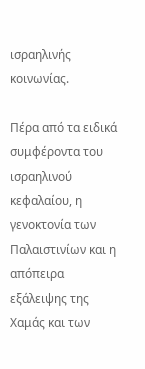ισραηλινής κοινωνίας.

Πέρα από τα ειδικά συμφέροντα του ισραηλινού κεφαλαίου, η γενοκτονία των Παλαιστινίων και η απόπειρα εξάλειψης της Χαμάς και των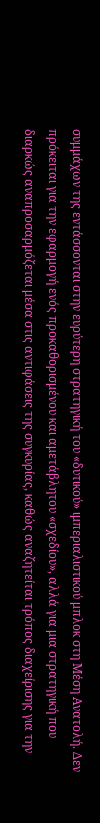συμμάχων της εντάσσονται στην ευρύτερη στρατηγική του «δυτικού» ιμπεριαλιστικού μπλοκ στη Μέση Ανατολή. Δεν πρόκειται για την εφαρμογή ενός προκαθορισμένου και αμετάβλητου «σχεδίου», αλλά για μια στρατηγική που διαρκώς αναπροσαρμόζεται μέσα στις αντιφάσεις της συγκυρίας, καθώς αναζητείται τρόπος διαχείρισης για την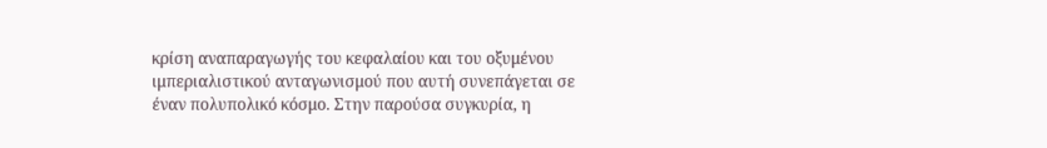κρίση αναπαραγωγής του κεφαλαίου και του οξυμένου ιμπεριαλιστικού ανταγωνισμού που αυτή συνεπάγεται σε έναν πολυπολικό κόσμο. Στην παρούσα συγκυρία, η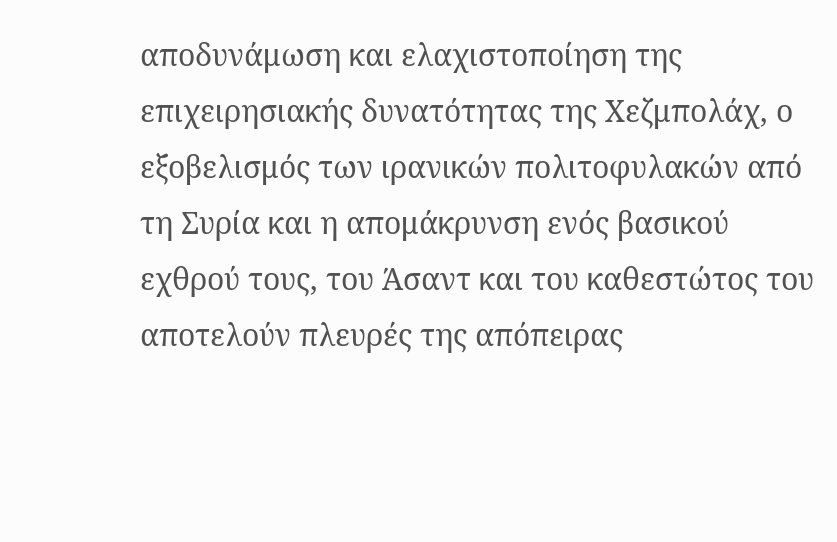αποδυνάμωση και ελαχιστοποίηση της επιχειρησιακής δυνατότητας της Χεζμπολάχ, ο εξοβελισμός των ιρανικών πολιτοφυλακών από τη Συρία και η απομάκρυνση ενός βασικού εχθρού τους, του Άσαντ και του καθεστώτος του αποτελούν πλευρές της απόπειρας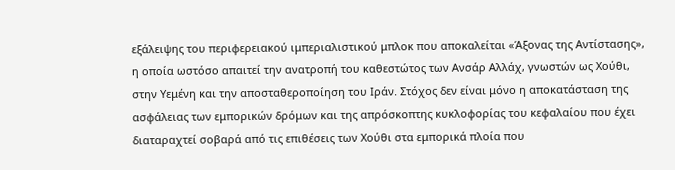εξάλειψης του περιφερειακού ιμπεριαλιστικού μπλοκ που αποκαλείται «Άξονας της Αντίστασης», η οποία ωστόσο απαιτεί την ανατροπή του καθεστώτος των Ανσάρ Αλλάχ, γνωστών ως Χούθι, στην Υεμένη και την αποσταθεροποίηση του Ιράν. Στόχος δεν είναι μόνο η αποκατάσταση της ασφάλειας των εμπορικών δρόμων και της απρόσκοπτης κυκλοφορίας του κεφαλαίου που έχει διαταραχτεί σοβαρά από τις επιθέσεις των Χούθι στα εμπορικά πλοία που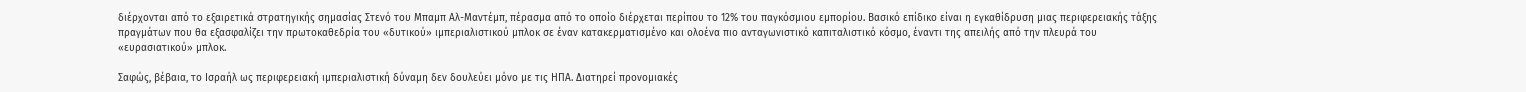διέρχονται από το εξαιρετικά στρατηγικής σημασίας Στενό του Μπαμπ Αλ-Μαντέμπ, πέρασμα από το οποίο διέρχεται περίπου το 12% του παγκόσμιου εμπορίου. Βασικό επίδικο είναι η εγκαθίδρυση μιας περιφερειακής τάξης πραγμάτων που θα εξασφαλίζει την πρωτοκαθεδρία του «δυτικού» ιμπεριαλιστικού μπλοκ σε έναν κατακερματισμένο και ολοένα πιο ανταγωνιστικό καπιταλιστικό κόσμο, έναντι της απειλής από την πλευρά του «ευρασιατικού» μπλοκ.

Σαφώς, βέβαια, το Ισραήλ ως περιφερειακή ιμπεριαλιστική δύναμη δεν δουλεύει μόνο με τις ΗΠΑ. Διατηρεί προνομιακές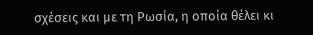σχέσεις και με τη Ρωσία, η οποία θέλει κι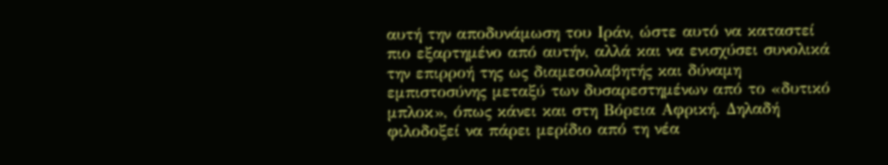αυτή την αποδυνάμωση του Ιράν, ώστε αυτό να καταστεί πιο εξαρτημένο από αυτήν, αλλά και να ενισχύσει συνολικά την επιρροή της ως διαμεσολαβητής και δύναμη εμπιστοσύνης μεταξύ των δυσαρεστημένων από το «δυτικό μπλοκ», όπως κάνει και στη Βόρεια Αφρική. Δηλαδή φιλοδοξεί να πάρει μερίδιο από τη νέα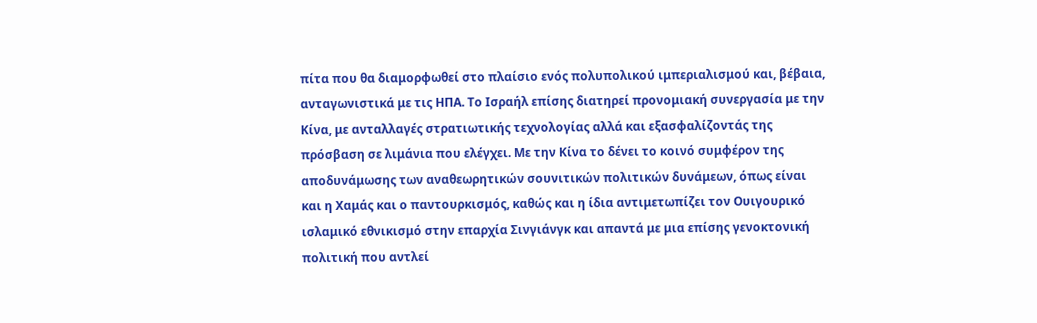πίτα που θα διαμορφωθεί στο πλαίσιο ενός πολυπολικού ιμπεριαλισμού και, βέβαια, ανταγωνιστικά με τις ΗΠΑ. Το Ισραήλ επίσης διατηρεί προνομιακή συνεργασία με την Κίνα, με ανταλλαγές στρατιωτικής τεχνολογίας αλλά και εξασφαλίζοντάς της πρόσβαση σε λιμάνια που ελέγχει. Με την Κίνα το δένει το κοινό συμφέρον της αποδυνάμωσης των αναθεωρητικών σουνιτικών πολιτικών δυνάμεων, όπως είναι και η Χαμάς και ο παντουρκισμός, καθώς και η ίδια αντιμετωπίζει τον Ουιγουρικό ισλαμικό εθνικισμό στην επαρχία Σινγιάνγκ και απαντά με μια επίσης γενοκτονική πολιτική που αντλεί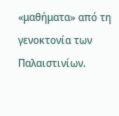«μαθήματα» από τη γενοκτονία των Παλαιστινίων.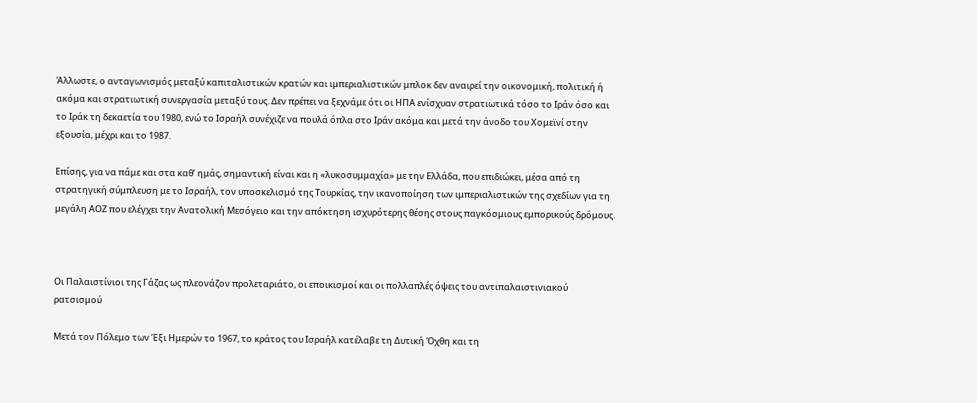Άλλωστε, ο ανταγωνισμός μεταξύ καπιταλιστικών κρατών και ιμπεριαλιστικών μπλοκ δεν αναιρεί την οικονομική, πολιτική ή ακόμα και στρατιωτική συνεργασία μεταξύ τους. Δεν πρέπει να ξεχνάμε ότι οι ΗΠΑ ενίσχυαν στρατιωτικά τόσο το Ιράν όσο και το Ιράκ τη δεκαετία του 1980, ενώ το Ισραήλ συνέχιζε να πουλά όπλα στο Ιράν ακόμα και μετά την άνοδο του Χομεϊνί στην εξουσία, μέχρι και το 1987.

Επίσης, για να πάμε και στα καθ’ ημάς, σημαντική είναι και η «λυκοσυμμαχία» με την Ελλάδα, που επιδιώκει, μέσα από τη στρατηγική σύμπλευση με το Ισραήλ, τον υποσκελισμό της Τουρκίας, την ικανοποίηση των ιμπεριαλιστικών της σχεδίων για τη μεγάλη ΑΟΖ που ελέγχει την Ανατολική Μεσόγειο και την απόκτηση ισχυρότερης θέσης στους παγκόσμιους εμπορικούς δρόμους.



Οι Παλαιστίνιοι της Γάζας ως πλεονάζον προλεταριάτο, οι εποικισμοί και οι πολλαπλές όψεις του αντιπαλαιστινιακού ρατσισμού

Μετά τον Πόλεμο των Έξι Ημερών το 1967, το κράτος του Ισραήλ κατέλαβε τη Δυτική Όχθη και τη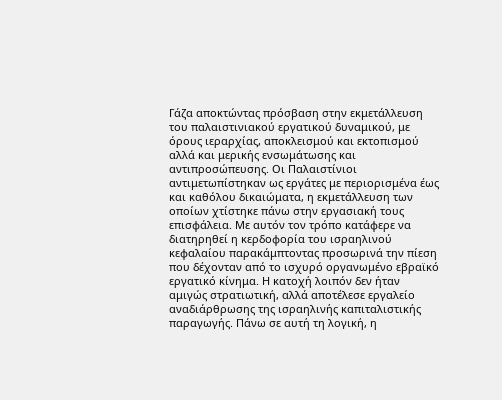Γάζα αποκτώντας πρόσβαση στην εκμετάλλευση του παλαιστινιακού εργατικού δυναμικού, με όρους ιεραρχίας, αποκλεισμού και εκτοπισμού αλλά και μερικής ενσωμάτωσης και αντιπροσώπευσης. Οι Παλαιστίνιοι αντιμετωπίστηκαν ως εργάτες με περιορισμένα έως και καθόλου δικαιώματα, η εκμετάλλευση των οποίων χτίστηκε πάνω στην εργασιακή τους επισφάλεια. Με αυτόν τον τρόπο κατάφερε να διατηρηθεί η κερδοφορία του ισραηλινού κεφαλαίου παρακάμπτοντας προσωρινά την πίεση που δέχονταν από το ισχυρό οργανωμένο εβραϊκό εργατικό κίνημα. Η κατοχή λοιπόν δεν ήταν αμιγώς στρατιωτική, αλλά αποτέλεσε εργαλείο αναδιάρθρωσης της ισραηλινής καπιταλιστικής παραγωγής. Πάνω σε αυτή τη λογική, η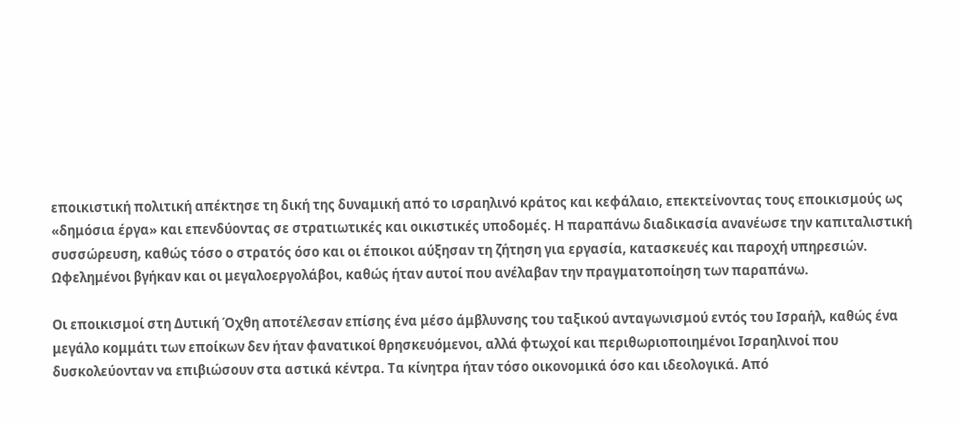εποικιστική πολιτική απέκτησε τη δική της δυναμική από το ισραηλινό κράτος και κεφάλαιο, επεκτείνοντας τους εποικισμούς ως «δημόσια έργα» και επενδύοντας σε στρατιωτικές και οικιστικές υποδομές. Η παραπάνω διαδικασία ανανέωσε την καπιταλιστική συσσώρευση, καθώς τόσο ο στρατός όσο και οι έποικοι αύξησαν τη ζήτηση για εργασία, κατασκευές και παροχή υπηρεσιών. Ωφελημένοι βγήκαν και οι μεγαλοεργολάβοι, καθώς ήταν αυτοί που ανέλαβαν την πραγματοποίηση των παραπάνω.

Οι εποικισμοί στη Δυτική Όχθη αποτέλεσαν επίσης ένα μέσο άμβλυνσης του ταξικού ανταγωνισμού εντός του Ισραήλ, καθώς ένα μεγάλο κομμάτι των εποίκων δεν ήταν φανατικοί θρησκευόμενοι, αλλά φτωχοί και περιθωριοποιημένοι Ισραηλινοί που δυσκολεύονταν να επιβιώσουν στα αστικά κέντρα. Τα κίνητρα ήταν τόσο οικονομικά όσο και ιδεολογικά. Από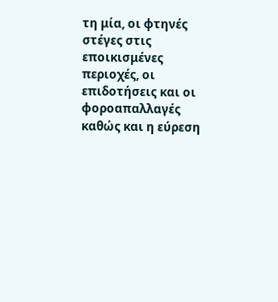τη μία, οι φτηνές στέγες στις εποικισμένες περιοχές, οι επιδοτήσεις και οι φοροαπαλλαγές καθώς και η εύρεση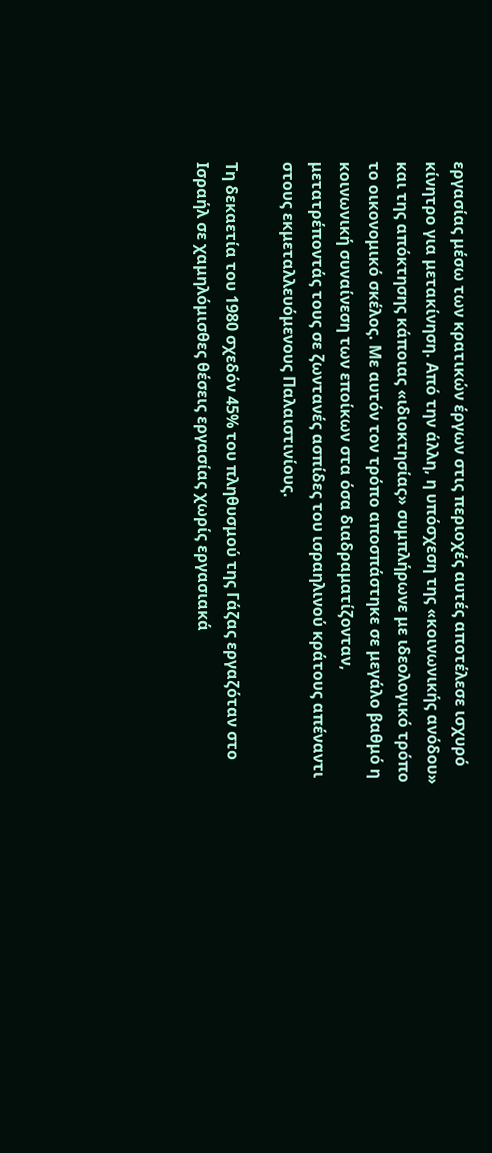εργασίας μέσω των κρατικών έργων στις περιοχές αυτές αποτέλεσε ισχυρό κίνητρο για μετακίνηση. Από την άλλη, η υπόσχεση της «κοινωνικής ανόδου» και της απόκτησης κάποιας «ιδιοκτησίας» συμπλήρωνε με ιδεολογικό τρόπο το οικονομικό σκέλος. Με αυτόν τον τρόπο αποσπάστηκε σε μεγάλο βαθμό η κοινωνική συναίνεση των εποίκων στα όσα διαδραματίζονταν, μετατρέποντάς τους σε ζωντανές ασπίδες του ισραηλινού κράτους απέναντι στους εκμεταλλευόμενους Παλαιστινίους.

Τη δεκαετία του 1980 σχεδόν 45% του πληθυσμού της Γάζας εργαζόταν στο Ισραήλ σε χαμηλόμισθες θέσεις εργασίας χωρίς εργασιακά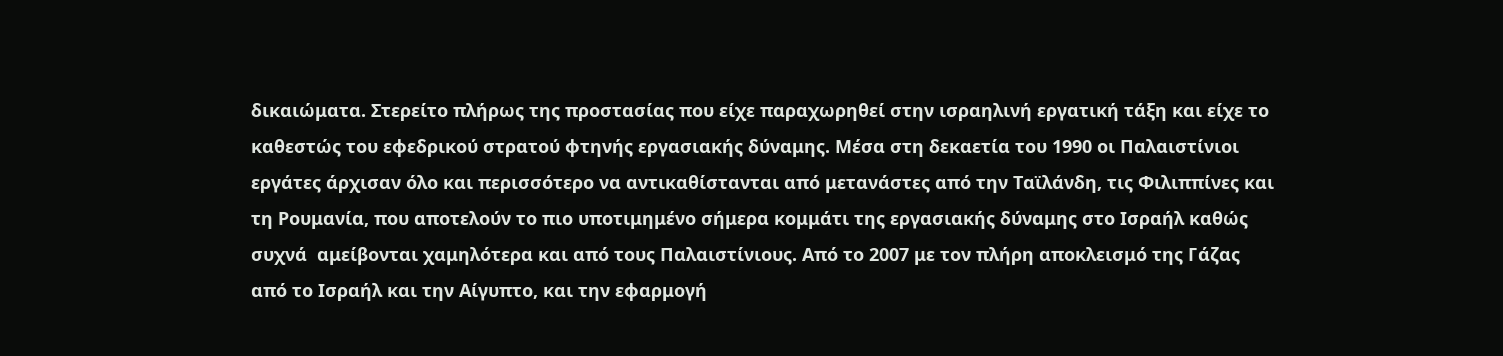δικαιώματα. Στερείτο πλήρως της προστασίας που είχε παραχωρηθεί στην ισραηλινή εργατική τάξη και είχε το καθεστώς του εφεδρικού στρατού φτηνής εργασιακής δύναμης. Μέσα στη δεκαετία του 1990 οι Παλαιστίνιοι εργάτες άρχισαν όλο και περισσότερο να αντικαθίστανται από μετανάστες από την Ταϊλάνδη, τις Φιλιππίνες και τη Ρουμανία, που αποτελούν το πιο υποτιμημένο σήμερα κομμάτι της εργασιακής δύναμης στο Ισραήλ καθώς συχνά  αμείβονται χαμηλότερα και από τους Παλαιστίνιους. Από το 2007 με τον πλήρη αποκλεισμό της Γάζας από το Ισραήλ και την Αίγυπτο, και την εφαρμογή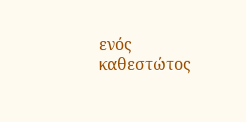ενός καθεστώτος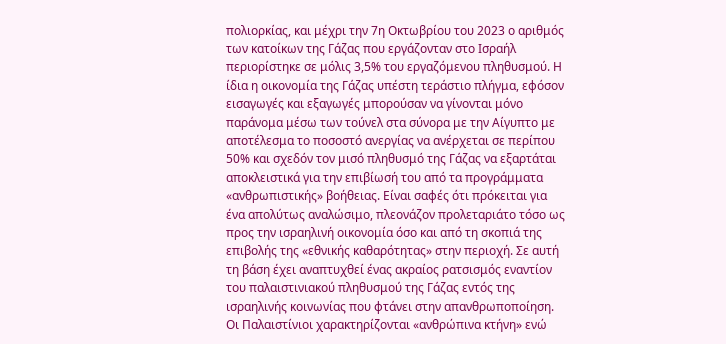πολιορκίας, και μέχρι την 7η Οκτωβρίου του 2023 ο αριθμός των κατοίκων της Γάζας που εργάζονταν στο Ισραήλ περιορίστηκε σε μόλις 3,5% του εργαζόμενου πληθυσμού. Η ίδια η οικονομία της Γάζας υπέστη τεράστιο πλήγμα, εφόσον εισαγωγές και εξαγωγές μπορούσαν να γίνονται μόνο παράνομα μέσω των τούνελ στα σύνορα με την Αίγυπτο με αποτέλεσμα το ποσοστό ανεργίας να ανέρχεται σε περίπου 50% και σχεδόν τον μισό πληθυσμό της Γάζας να εξαρτάται αποκλειστικά για την επιβίωσή του από τα προγράμματα «ανθρωπιστικής» βοήθειας. Είναι σαφές ότι πρόκειται για ένα απολύτως αναλώσιμο, πλεονάζον προλεταριάτο τόσο ως προς την ισραηλινή οικονομία όσο και από τη σκοπιά της επιβολής της «εθνικής καθαρότητας» στην περιοχή. Σε αυτή τη βάση έχει αναπτυχθεί ένας ακραίος ρατσισμός εναντίον του παλαιστινιακού πληθυσμού της Γάζας εντός της ισραηλινής κοινωνίας που φτάνει στην απανθρωποποίηση. Οι Παλαιστίνιοι χαρακτηρίζονται «ανθρώπινα κτήνη» ενώ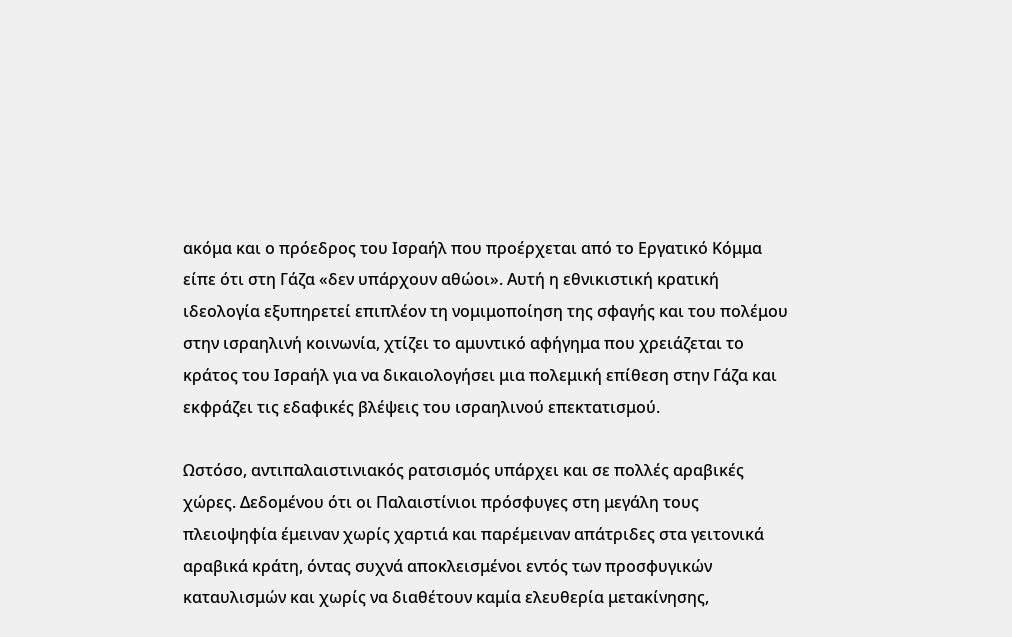ακόμα και ο πρόεδρος του Ισραήλ που προέρχεται από το Εργατικό Κόμμα είπε ότι στη Γάζα «δεν υπάρχουν αθώοι». Αυτή η εθνικιστική κρατική ιδεολογία εξυπηρετεί επιπλέον τη νομιμοποίηση της σφαγής και του πολέμου στην ισραηλινή κοινωνία, χτίζει το αμυντικό αφήγημα που χρειάζεται το κράτος του Ισραήλ για να δικαιολογήσει μια πολεμική επίθεση στην Γάζα και εκφράζει τις εδαφικές βλέψεις του ισραηλινού επεκτατισμού.

Ωστόσο, αντιπαλαιστινιακός ρατσισμός υπάρχει και σε πολλές αραβικές χώρες. Δεδομένου ότι οι Παλαιστίνιοι πρόσφυγες στη μεγάλη τους πλειοψηφία έμειναν χωρίς χαρτιά και παρέμειναν απάτριδες στα γειτονικά αραβικά κράτη, όντας συχνά αποκλεισμένοι εντός των προσφυγικών καταυλισμών και χωρίς να διαθέτουν καμία ελευθερία μετακίνησης,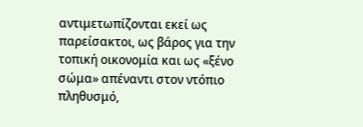αντιμετωπίζονται εκεί ως παρείσακτοι, ως βάρος για την τοπική οικονομία και ως «ξένο σώμα» απέναντι στον ντόπιο πληθυσμό,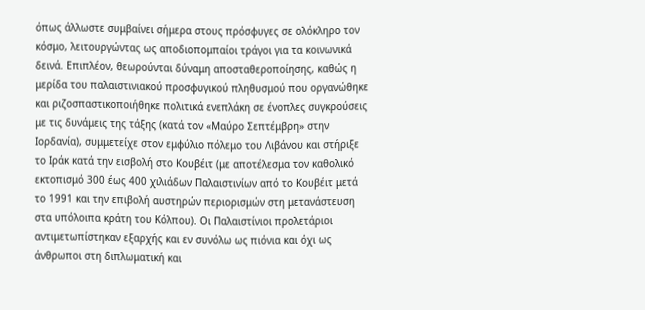όπως άλλωστε συμβαίνει σήμερα στους πρόσφυγες σε ολόκληρο τον κόσμο, λειτουργώντας ως αποδιοπομπαίοι τράγοι για τα κοινωνικά δεινά. Επιπλέον, θεωρούνται δύναμη αποσταθεροποίησης, καθώς η μερίδα του παλαιστινιακού προσφυγικού πληθυσμού που οργανώθηκε και ριζοσπαστικοποιήθηκε πολιτικά ενεπλάκη σε ένοπλες συγκρούσεις με τις δυνάμεις της τάξης (κατά τον «Μαύρο Σεπτέμβρη» στην Ιορδανία), συμμετείχε στον εμφύλιο πόλεμο του Λιβάνου και στήριξε το Ιράκ κατά την εισβολή στο Κουβέιτ (με αποτέλεσμα τον καθολικό εκτοπισμό 300 έως 400 χιλιάδων Παλαιστινίων από το Κουβέιτ μετά το 1991 και την επιβολή αυστηρών περιορισμών στη μετανάστευση στα υπόλοιπα κράτη του Κόλπου). Οι Παλαιστίνιοι προλετάριοι αντιμετωπίστηκαν εξαρχής και εν συνόλω ως πιόνια και όχι ως άνθρωποι στη διπλωματική και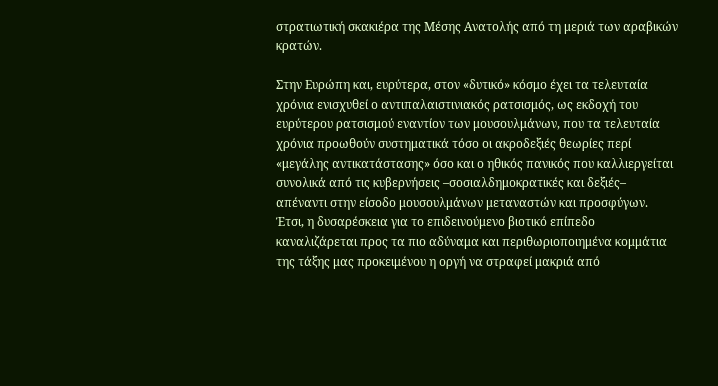στρατιωτική σκακιέρα της Μέσης Ανατολής από τη μεριά των αραβικών κρατών.

Στην Ευρώπη και, ευρύτερα, στον «δυτικό» κόσμο έχει τα τελευταία χρόνια ενισχυθεί ο αντιπαλαιστινιακός ρατσισμός, ως εκδοχή του ευρύτερου ρατσισμού εναντίον των μουσουλμάνων, που τα τελευταία χρόνια προωθούν συστηματικά τόσο οι ακροδεξιές θεωρίες περί «μεγάλης αντικατάστασης» όσο και ο ηθικός πανικός που καλλιεργείται συνολικά από τις κυβερνήσεις –σοσιαλδημοκρατικές και δεξιές– απέναντι στην είσοδο μουσουλμάνων μεταναστών και προσφύγων. Έτσι, η δυσαρέσκεια για το επιδεινούμενο βιοτικό επίπεδο καναλιζάρεται προς τα πιο αδύναμα και περιθωριοποιημένα κομμάτια της τάξης μας προκειμένου η οργή να στραφεί μακριά από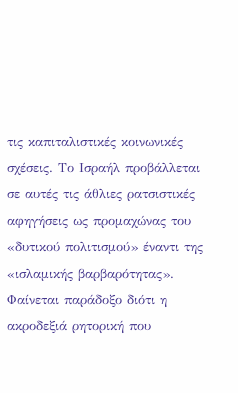τις καπιταλιστικές κοινωνικές σχέσεις. Το Ισραήλ προβάλλεται σε αυτές τις άθλιες ρατσιστικές αφηγήσεις ως προμαχώνας του «δυτικού πολιτισμού» έναντι της «ισλαμικής βαρβαρότητας». Φαίνεται παράδοξο διότι η ακροδεξιά ρητορική που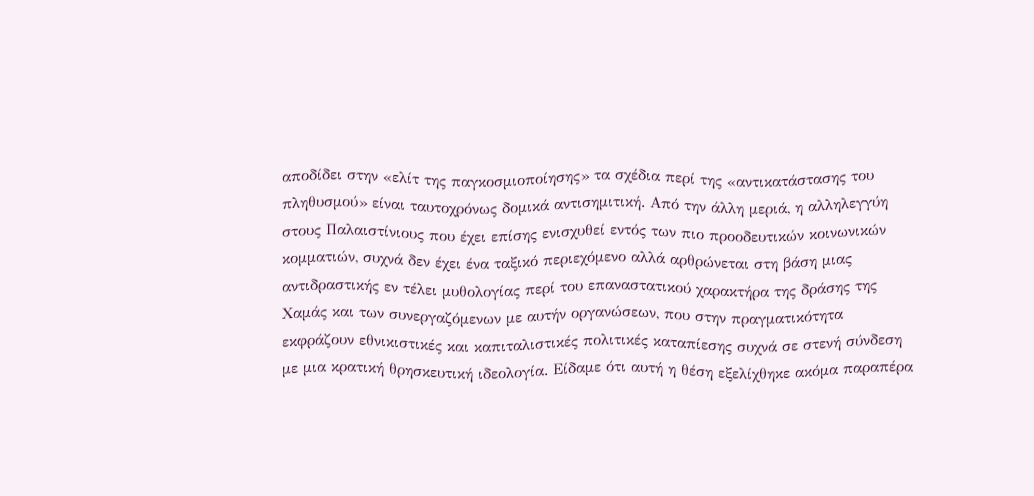αποδίδει στην «ελίτ της παγκοσμιοποίησης» τα σχέδια περί της «αντικατάστασης του πληθυσμού» είναι ταυτοχρόνως δομικά αντισημιτική. Από την άλλη μεριά, η αλληλεγγύη στους Παλαιστίνιους που έχει επίσης ενισχυθεί εντός των πιο προοδευτικών κοινωνικών κομματιών, συχνά δεν έχει ένα ταξικό περιεχόμενο αλλά αρθρώνεται στη βάση μιας αντιδραστικής εν τέλει μυθολογίας περί του επαναστατικού χαρακτήρα της δράσης της Χαμάς και των συνεργαζόμενων με αυτήν οργανώσεων, που στην πραγματικότητα εκφράζουν εθνικιστικές και καπιταλιστικές πολιτικές καταπίεσης συχνά σε στενή σύνδεση με μια κρατική θρησκευτική ιδεολογία. Είδαμε ότι αυτή η θέση εξελίχθηκε ακόμα παραπέρα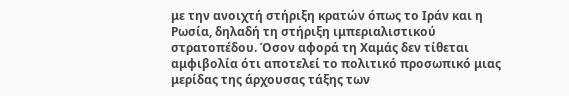με την ανοιχτή στήριξη κρατών όπως το Ιράν και η Ρωσία, δηλαδή τη στήριξη ιμπεριαλιστικού στρατοπέδου. Όσον αφορά τη Χαμάς δεν τίθεται αμφιβολία ότι αποτελεί το πολιτικό προσωπικό μιας μερίδας της άρχουσας τάξης των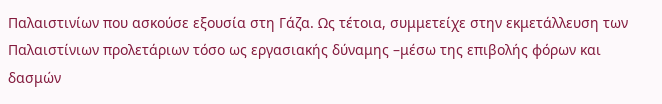Παλαιστινίων που ασκούσε εξουσία στη Γάζα. Ως τέτοια, συμμετείχε στην εκμετάλλευση των Παλαιστίνιων προλετάριων τόσο ως εργασιακής δύναμης –μέσω της επιβολής φόρων και δασμών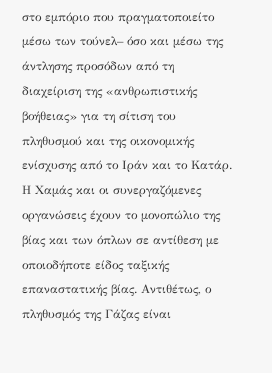στο εμπόριο που πραγματοποιείτο μέσω των τούνελ– όσο και μέσω της άντλησης προσόδων από τη διαχείριση της «ανθρωπιστικής βοήθειας» για τη σίτιση του πληθυσμού και της οικονομικής ενίσχυσης από το Ιράν και το Κατάρ. Η Χαμάς και οι συνεργαζόμενες οργανώσεις έχουν το μονοπώλιο της βίας και των όπλων σε αντίθεση με οποιοδήποτε είδος ταξικής επαναστατικής βίας. Αντιθέτως, ο πληθυσμός της Γάζας είναι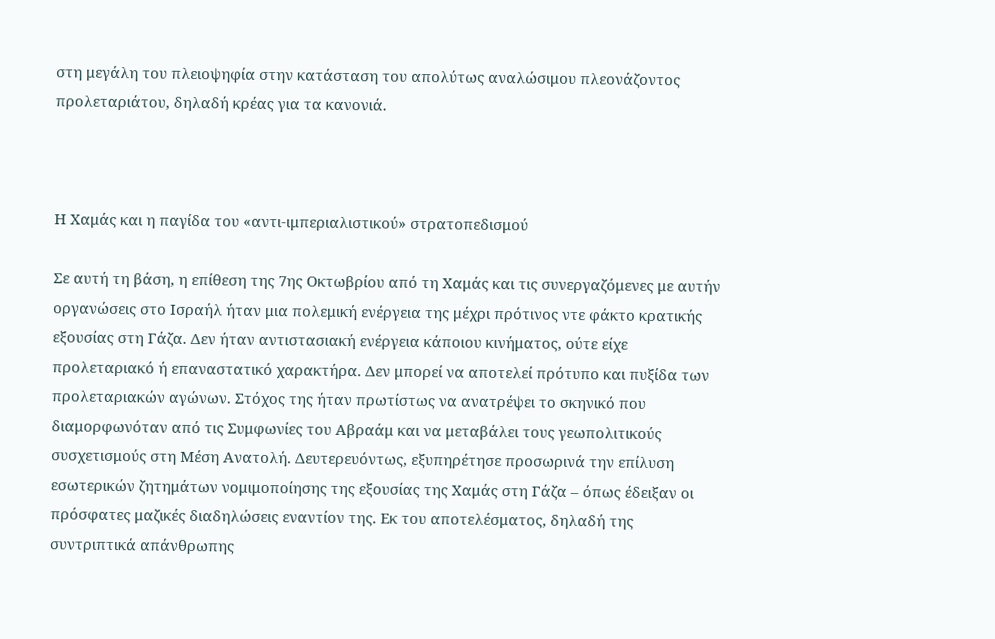στη μεγάλη του πλειοψηφία στην κατάσταση του απολύτως αναλώσιμου πλεονάζοντος προλεταριάτου, δηλαδή κρέας για τα κανονιά.



Η Χαμάς και η παγίδα του «αντι-ιμπεριαλιστικού» στρατοπεδισμού

Σε αυτή τη βάση, η επίθεση της 7ης Οκτωβρίου από τη Χαμάς και τις συνεργαζόμενες με αυτήν οργανώσεις στο Ισραήλ ήταν μια πολεμική ενέργεια της μέχρι πρότινος ντε φάκτο κρατικής εξουσίας στη Γάζα. Δεν ήταν αντιστασιακή ενέργεια κάποιου κινήματος, ούτε είχε προλεταριακό ή επαναστατικό χαρακτήρα. Δεν μπορεί να αποτελεί πρότυπο και πυξίδα των προλεταριακών αγώνων. Στόχος της ήταν πρωτίστως να ανατρέψει το σκηνικό που διαμορφωνόταν από τις Συμφωνίες του Αβραάμ και να μεταβάλει τους γεωπολιτικούς συσχετισμούς στη Μέση Ανατολή. Δευτερευόντως, εξυπηρέτησε προσωρινά την επίλυση εσωτερικών ζητημάτων νομιμοποίησης της εξουσίας της Χαμάς στη Γάζα – όπως έδειξαν οι πρόσφατες μαζικές διαδηλώσεις εναντίον της. Εκ του αποτελέσματος, δηλαδή της συντριπτικά απάνθρωπης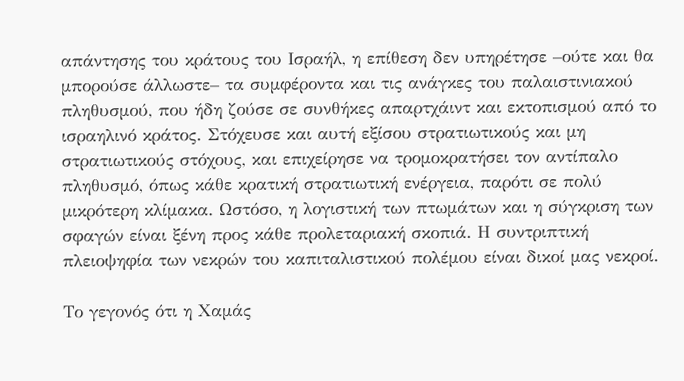απάντησης του κράτους του Ισραήλ, η επίθεση δεν υπηρέτησε –ούτε και θα μπορούσε άλλωστε– τα συμφέροντα και τις ανάγκες του παλαιστινιακού πληθυσμού, που ήδη ζούσε σε συνθήκες απαρτχάιντ και εκτοπισμού από το ισραηλινό κράτος. Στόχευσε και αυτή εξίσου στρατιωτικούς και μη στρατιωτικούς στόχους, και επιχείρησε να τρομοκρατήσει τον αντίπαλο πληθυσμό, όπως κάθε κρατική στρατιωτική ενέργεια, παρότι σε πολύ μικρότερη κλίμακα. Ωστόσο, η λογιστική των πτωμάτων και η σύγκριση των σφαγών είναι ξένη προς κάθε προλεταριακή σκοπιά. Η συντριπτική πλειοψηφία των νεκρών του καπιταλιστικού πολέμου είναι δικοί μας νεκροί.

Το γεγονός ότι η Χαμάς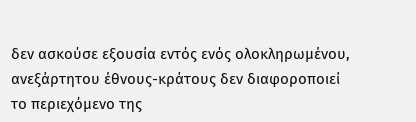δεν ασκούσε εξουσία εντός ενός ολοκληρωμένου, ανεξάρτητου έθνους-κράτους δεν διαφοροποιεί το περιεχόμενο της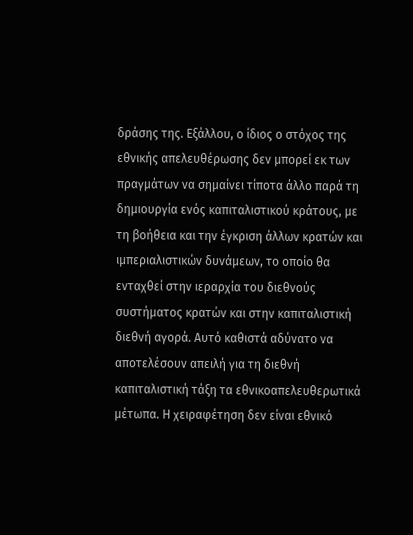δράσης της. Εξάλλου, ο ίδιος ο στόχος της εθνικής απελευθέρωσης δεν μπορεί εκ των πραγμάτων να σημαίνει τίποτα άλλο παρά τη δημιουργία ενός καπιταλιστικού κράτους, με τη βοήθεια και την έγκριση άλλων κρατών και ιμπεριαλιστικών δυνάμεων, το οποίο θα ενταχθεί στην ιεραρχία του διεθνούς συστήματος κρατών και στην καπιταλιστική διεθνή αγορά. Αυτό καθιστά αδύνατο να αποτελέσουν απειλή για τη διεθνή καπιταλιστική τάξη τα εθνικοαπελευθερωτικά μέτωπα. Η χειραφέτηση δεν είναι εθνικό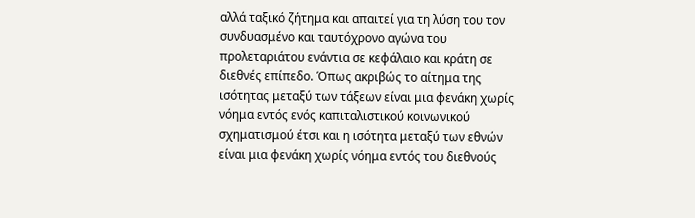αλλά ταξικό ζήτημα και απαιτεί για τη λύση του τον συνδυασμένο και ταυτόχρονο αγώνα του προλεταριάτου ενάντια σε κεφάλαιο και κράτη σε διεθνές επίπεδο. Όπως ακριβώς το αίτημα της ισότητας μεταξύ των τάξεων είναι μια φενάκη χωρίς νόημα εντός ενός καπιταλιστικού κοινωνικού σχηματισμού έτσι και η ισότητα μεταξύ των εθνών είναι μια φενάκη χωρίς νόημα εντός του διεθνούς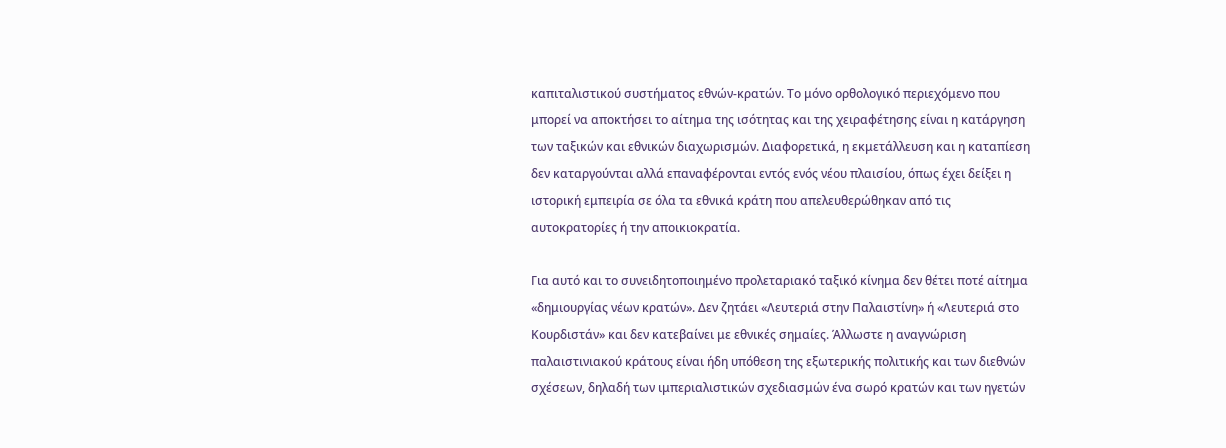καπιταλιστικού συστήματος εθνών-κρατών. Το μόνο ορθολογικό περιεχόμενο που μπορεί να αποκτήσει το αίτημα της ισότητας και της χειραφέτησης είναι η κατάργηση των ταξικών και εθνικών διαχωρισμών. Διαφορετικά, η εκμετάλλευση και η καταπίεση δεν καταργούνται αλλά επαναφέρονται εντός ενός νέου πλαισίου, όπως έχει δείξει η ιστορική εμπειρία σε όλα τα εθνικά κράτη που απελευθερώθηκαν από τις αυτοκρατορίες ή την αποικιοκρατία.

Για αυτό και το συνειδητοποιημένο προλεταριακό ταξικό κίνημα δεν θέτει ποτέ αίτημα «δημιουργίας νέων κρατών». Δεν ζητάει «Λευτεριά στην Παλαιστίνη» ή «Λευτεριά στο Κουρδιστάν» και δεν κατεβαίνει με εθνικές σημαίες. Άλλωστε η αναγνώριση παλαιστινιακού κράτους είναι ήδη υπόθεση της εξωτερικής πολιτικής και των διεθνών σχέσεων, δηλαδή των ιμπεριαλιστικών σχεδιασμών ένα σωρό κρατών και των ηγετών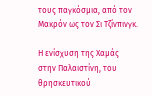τους παγκόσμια, από τον Μακρόν ως τον Σι Τζίνπινγκ.

Η ενίσχυση της Χαμάς στην Παλαιστίνη, του θρησκευτικού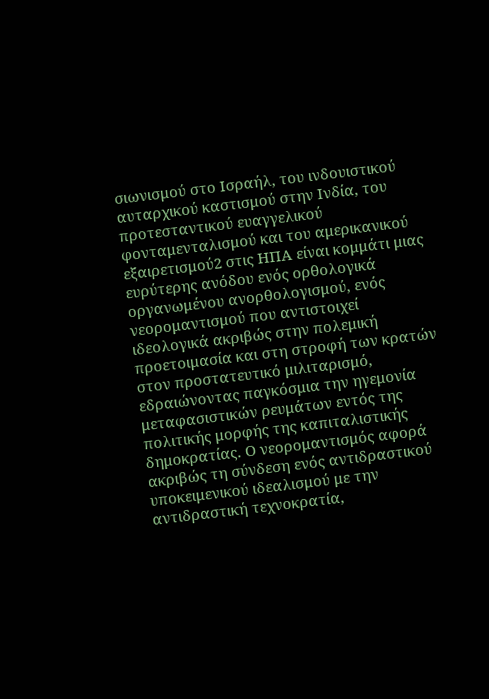σιωνισμού στο Ισραήλ, του ινδουιστικού αυταρχικού καστισμού στην Ινδία, του προτεσταντικού ευαγγελικού φονταμενταλισμού και του αμερικανικού εξαιρετισμού2 στις ΗΠΑ είναι κομμάτι μιας ευρύτερης ανόδου ενός ορθολογικά οργανωμένου ανορθολογισμού, ενός νεορομαντισμού που αντιστοιχεί ιδεολογικά ακριβώς στην πολεμική προετοιμασία και στη στροφή των κρατών στον προστατευτικό μιλιταρισμό, εδραιώνοντας παγκόσμια την ηγεμονία μεταφασιστικών ρευμάτων εντός της πολιτικής μορφής της καπιταλιστικής δημοκρατίας. Ο νεορομαντισμός αφορά ακριβώς τη σύνδεση ενός αντιδραστικού υποκειμενικού ιδεαλισμού με την αντιδραστική τεχνοκρατία,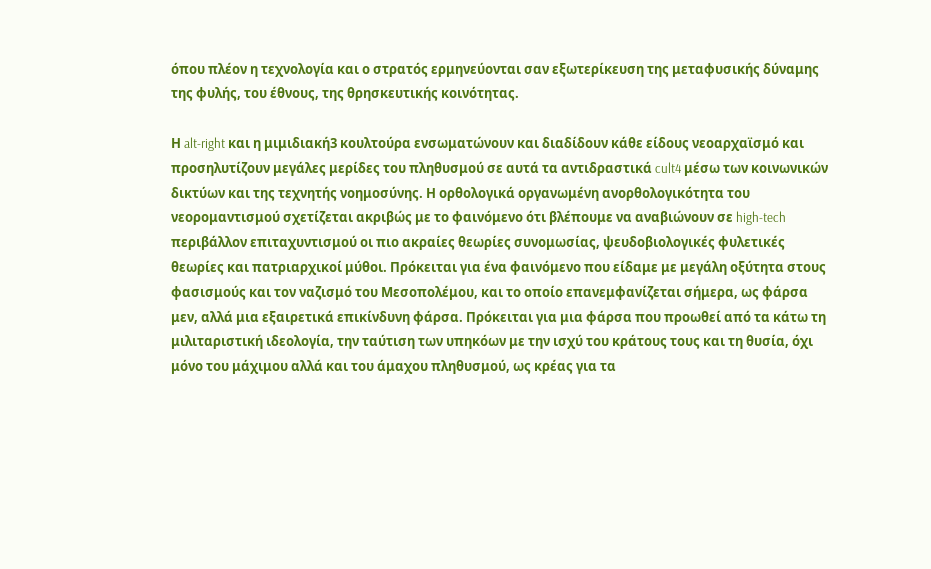όπου πλέον η τεχνολογία και ο στρατός ερμηνεύονται σαν εξωτερίκευση της μεταφυσικής δύναμης της φυλής, του έθνους, της θρησκευτικής κοινότητας.

Η alt-right και η μιμιδιακή3 κουλτούρα ενσωματώνουν και διαδίδουν κάθε είδους νεοαρχαϊσμό και προσηλυτίζουν μεγάλες μερίδες του πληθυσμού σε αυτά τα αντιδραστικά cult4 μέσω των κοινωνικών δικτύων και της τεχνητής νοημοσύνης. Η ορθολογικά οργανωμένη ανορθολογικότητα του νεορομαντισμού σχετίζεται ακριβώς με το φαινόμενο ότι βλέπουμε να αναβιώνουν σε high-tech περιβάλλον επιταχυντισμού οι πιο ακραίες θεωρίες συνομωσίας, ψευδοβιολογικές φυλετικές θεωρίες και πατριαρχικοί μύθοι. Πρόκειται για ένα φαινόμενο που είδαμε με μεγάλη οξύτητα στους φασισμούς και τον ναζισμό του Μεσοπολέμου, και το οποίο επανεμφανίζεται σήμερα, ως φάρσα μεν, αλλά μια εξαιρετικά επικίνδυνη φάρσα. Πρόκειται για μια φάρσα που προωθεί από τα κάτω τη μιλιταριστική ιδεολογία, την ταύτιση των υπηκόων με την ισχύ του κράτους τους και τη θυσία, όχι μόνο του μάχιμου αλλά και του άμαχου πληθυσμού, ως κρέας για τα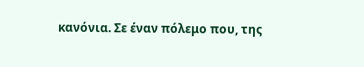κανόνια. Σε έναν πόλεμο που, της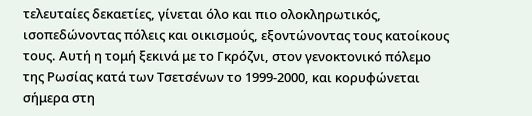τελευταίες δεκαετίες, γίνεται όλο και πιο ολοκληρωτικός, ισοπεδώνοντας πόλεις και οικισμούς, εξοντώνοντας τους κατοίκους τους. Αυτή η τομή ξεκινά με το Γκρόζνι, στον γενοκτονικό πόλεμο της Ρωσίας κατά των Τσετσένων το 1999-2000, και κορυφώνεται σήμερα στη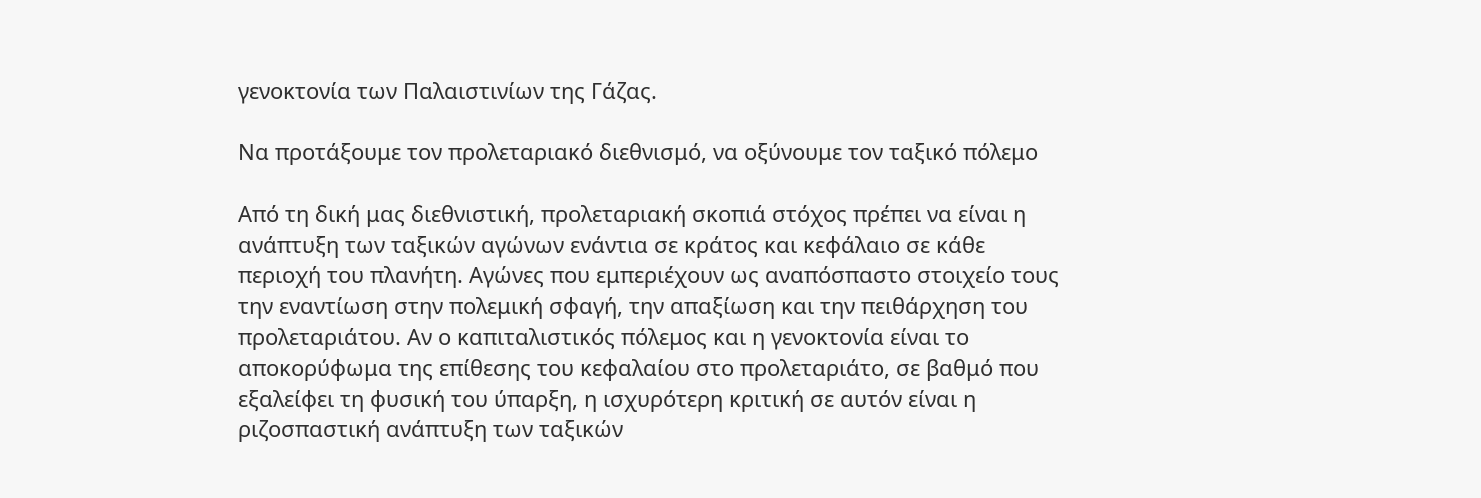γενοκτονία των Παλαιστινίων της Γάζας.

Να προτάξουμε τον προλεταριακό διεθνισμό, να οξύνουμε τον ταξικό πόλεμο

Από τη δική μας διεθνιστική, προλεταριακή σκοπιά στόχος πρέπει να είναι η ανάπτυξη των ταξικών αγώνων ενάντια σε κράτος και κεφάλαιο σε κάθε περιοχή του πλανήτη. Αγώνες που εμπεριέχουν ως αναπόσπαστο στοιχείο τους την εναντίωση στην πολεμική σφαγή, την απαξίωση και την πειθάρχηση του προλεταριάτου. Αν ο καπιταλιστικός πόλεμος και η γενοκτονία είναι το αποκορύφωμα της επίθεσης του κεφαλαίου στο προλεταριάτο, σε βαθμό που εξαλείφει τη φυσική του ύπαρξη, η ισχυρότερη κριτική σε αυτόν είναι η ριζοσπαστική ανάπτυξη των ταξικών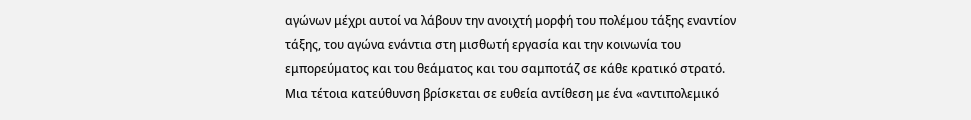αγώνων μέχρι αυτοί να λάβουν την ανοιχτή μορφή του πολέμου τάξης εναντίον τάξης, του αγώνα ενάντια στη μισθωτή εργασία και την κοινωνία του εμπορεύματος και του θεάματος και του σαμποτάζ σε κάθε κρατικό στρατό. Μια τέτοια κατεύθυνση βρίσκεται σε ευθεία αντίθεση με ένα «αντιπολεμικό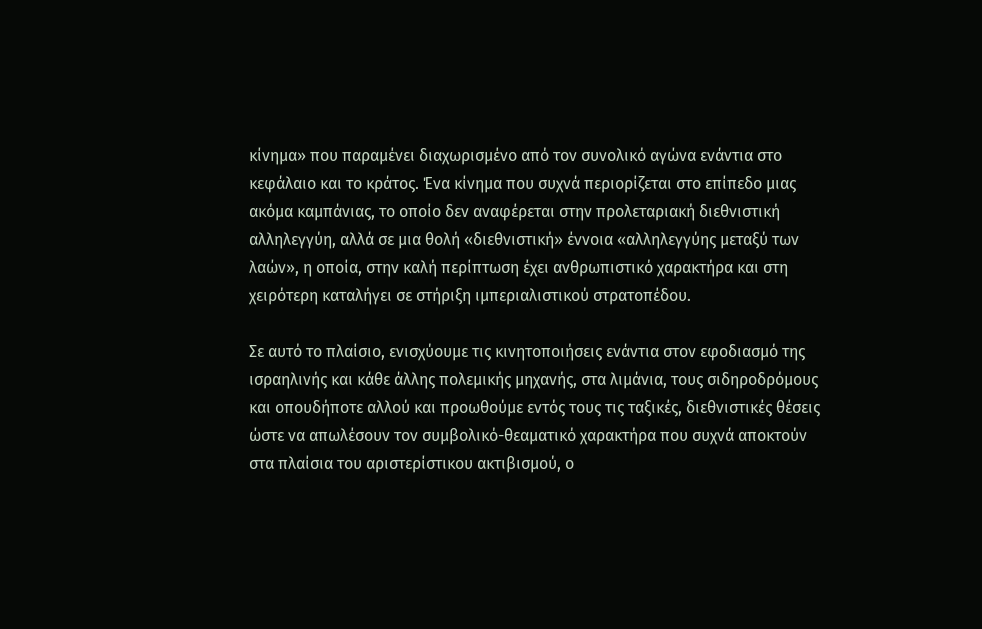κίνημα» που παραμένει διαχωρισμένο από τον συνολικό αγώνα ενάντια στο κεφάλαιο και το κράτος. Ένα κίνημα που συχνά περιορίζεται στο επίπεδο μιας ακόμα καμπάνιας, το οποίο δεν αναφέρεται στην προλεταριακή διεθνιστική αλληλεγγύη, αλλά σε μια θολή «διεθνιστική» έννοια «αλληλεγγύης μεταξύ των λαών», η οποία, στην καλή περίπτωση έχει ανθρωπιστικό χαρακτήρα και στη χειρότερη καταλήγει σε στήριξη ιμπεριαλιστικού στρατοπέδου.

Σε αυτό το πλαίσιο, ενισχύουμε τις κινητοποιήσεις ενάντια στον εφοδιασμό της ισραηλινής και κάθε άλλης πολεμικής μηχανής, στα λιμάνια, τους σιδηροδρόμους και οπουδήποτε αλλού και προωθούμε εντός τους τις ταξικές, διεθνιστικές θέσεις ώστε να απωλέσουν τον συμβολικό-θεαματικό χαρακτήρα που συχνά αποκτούν στα πλαίσια του αριστερίστικου ακτιβισμού, ο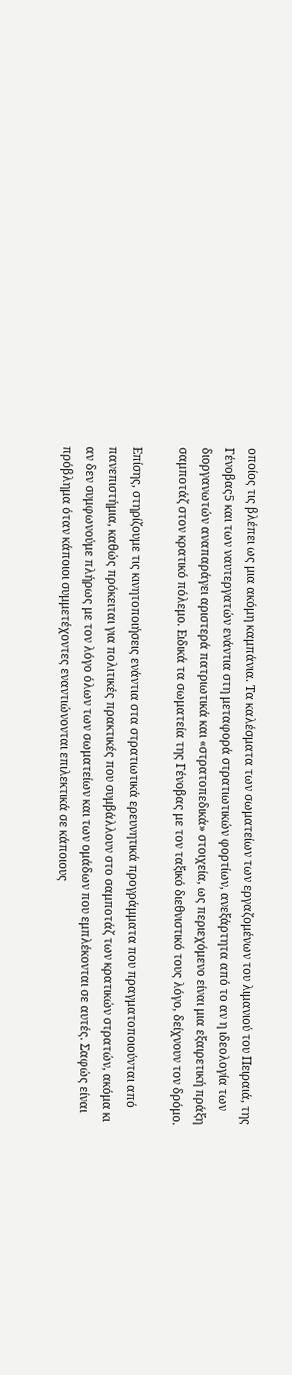οποίος τις βλέπει ως μια ακόμη καμπάνια. Τα καλέσματα των σωματείων των εργαζομένων του λιμανιού του Πειραιά, της Γένοβας5 και των ναυτεργατών ενάντια στη μεταφορά στρατιωτικών φορτίων, ανεξάρτητα από το αν η ιδεολογία των διοργανωτών αναπαράγει αριστερά πατριωτικά και «στρατοπεδικά» στοιχεία, ως περιεχόμενο είναι μια εξαιρετική πράξη σαμποτάζ στον κρατικό πόλεμο. Ειδικά τα σωματεία της Γένοβας με τον ταξικό διεθνιστικό τους λόγο, δείχνουν τον δρόμο.

Επίσης, στηρίζουμε τις κινητοποιήσεις ενάντια στα στρατιωτικά ερευνητικά προγράμματα που πραγματοποιούνται από πανεπιστήμια, καθώς πρόκειται για πολιτικές πρακτικές που συμβάλλουν στο σαμποτάζ των κρατικών στρατών, ακόμα κι αν δεν συμφωνούμε πλήρως με τον λόγο όλων των σωματείων και των ομάδων που εμπλέκονται σε αυτές. Σαφώς είναι πρόβλημα όταν κάποιοι συμμετέχοντες εναντιώνονται επιλεκτικά σε κάποιους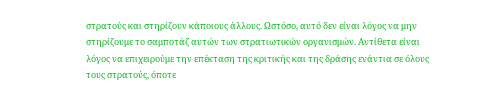στρατούς και στηρίζουν κάποιους άλλους. Ωστόσο, αυτό δεν είναι λόγος να μην στηρίζουμε το σαμποτάζ αυτών των στρατιωτικών οργανισμών. Αντίθετα είναι λόγος να επιχειρούμε την επέκταση της κριτικής και της δράσης ενάντια σε όλους τους στρατούς, όποτε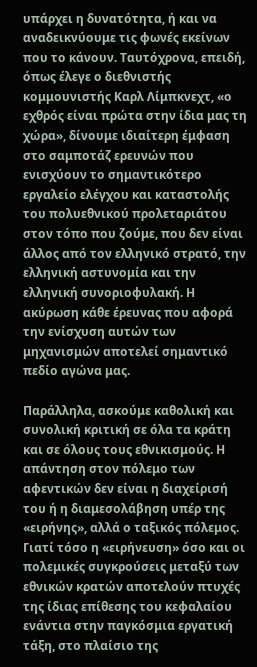υπάρχει η δυνατότητα, ή και να αναδεικνύουμε τις φωνές εκείνων που το κάνουν. Ταυτόχρονα, επειδή, όπως έλεγε ο διεθνιστής κομμουνιστής Καρλ Λίμπκνεχτ, «ο εχθρός είναι πρώτα στην ίδια μας τη χώρα», δίνουμε ιδιαίτερη έμφαση στο σαμποτάζ ερευνών που ενισχύουν το σημαντικότερο εργαλείο ελέγχου και καταστολής του πολυεθνικού προλεταριάτου στον τόπο που ζούμε, που δεν είναι άλλος από τον ελληνικό στρατό, την ελληνική αστυνομία και την ελληνική συνοριοφυλακή. Η ακύρωση κάθε έρευνας που αφορά την ενίσχυση αυτών των μηχανισμών αποτελεί σημαντικό πεδίο αγώνα μας.

Παράλληλα, ασκούμε καθολική και συνολική κριτική σε όλα τα κράτη και σε όλους τους εθνικισμούς. Η απάντηση στον πόλεμο των αφεντικών δεν είναι η διαχείρισή του ή η διαμεσολάβηση υπέρ της «ειρήνης», αλλά ο ταξικός πόλεμος. Γιατί τόσο η «ειρήνευση» όσο και οι πολεμικές συγκρούσεις μεταξύ των εθνικών κρατών αποτελούν πτυχές της ίδιας επίθεσης του κεφαλαίου ενάντια στην παγκόσμια εργατική τάξη, στο πλαίσιο της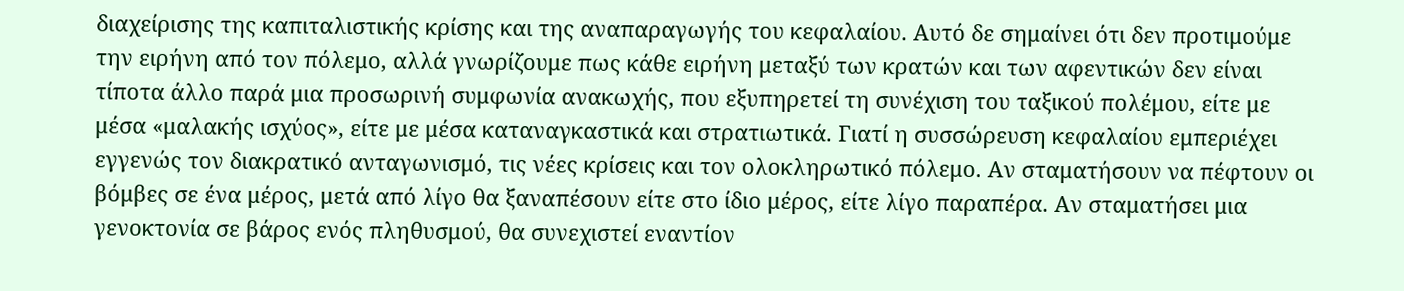διαχείρισης της καπιταλιστικής κρίσης και της αναπαραγωγής του κεφαλαίου. Αυτό δε σημαίνει ότι δεν προτιμούμε την ειρήνη από τον πόλεμο, αλλά γνωρίζουμε πως κάθε ειρήνη μεταξύ των κρατών και των αφεντικών δεν είναι τίποτα άλλο παρά μια προσωρινή συμφωνία ανακωχής, που εξυπηρετεί τη συνέχιση του ταξικού πολέμου, είτε με μέσα «μαλακής ισχύος», είτε με μέσα καταναγκαστικά και στρατιωτικά. Γιατί η συσσώρευση κεφαλαίου εμπεριέχει εγγενώς τον διακρατικό ανταγωνισμό, τις νέες κρίσεις και τον ολοκληρωτικό πόλεμο. Αν σταματήσουν να πέφτουν οι βόμβες σε ένα μέρος, μετά από λίγο θα ξαναπέσουν είτε στο ίδιο μέρος, είτε λίγο παραπέρα. Αν σταματήσει μια γενοκτονία σε βάρος ενός πληθυσμού, θα συνεχιστεί εναντίον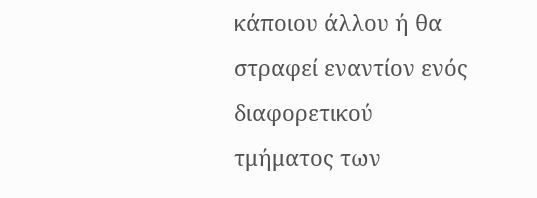κάποιου άλλου ή θα στραφεί εναντίον ενός διαφορετικού τμήματος των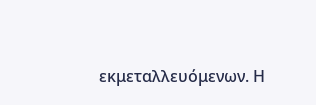εκμεταλλευόμενων. Η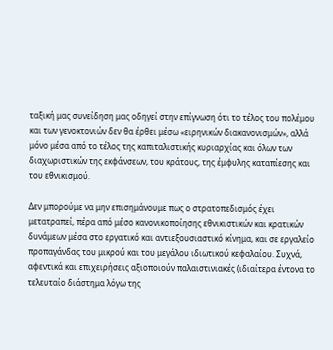ταξική μας συνείδηση μας οδηγεί στην επίγνωση ότι το τέλος του πολέμου και των γενοκτονιών δεν θα έρθει μέσω «ειρηνικών διακανονισμών», αλλά μόνο μέσα από το τέλος της καπιταλιστικής κυριαρχίας και όλων των διαχωριστικών της εκφάνσεων, του κράτους, της έμφυλης καταπίεσης και του εθνικισμού.

Δεν μπορούμε να μην επισημάνουμε πως ο στρατοπεδισμός έχει μετατραπεί, πέρα από μέσο κανονικοποίησης εθνικιστικών και κρατικών δυνάμεων μέσα στο εργατικό και αντιεξουσιαστικό κίνημα, και σε εργαλείο προπαγάνδας του μικρού και του μεγάλου ιδιωτικού κεφαλαίου. Συχνά, αφεντικά και επιχειρήσεις αξιοποιούν παλαιστινιακές (ιδιαίτερα έντονα το τελευταίο διάστημα λόγω της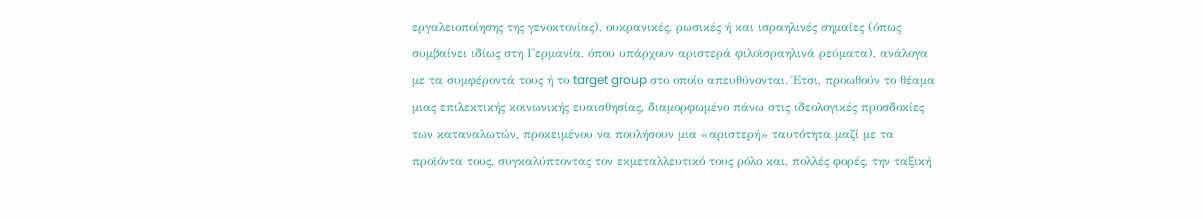εργαλειοποίησης της γενοκτονίας), ουκρανικές, ρωσικές ή και ισραηλινές σημαίες (όπως συμβαίνει ιδίως στη Γερμανία, όπου υπάρχουν αριστερά φιλοϊσραηλινά ρεύματα), ανάλογα με τα συμφέροντά τους ή το target group στο οποίο απευθύνονται. Έτσι, προωθούν το θέαμα μιας επιλεκτικής κοινωνικής ευαισθησίας, διαμορφωμένο πάνω στις ιδεολογικές προσδοκίες των καταναλωτών, προκειμένου να πουλήσουν μια «αριστερή» ταυτότητα μαζί με τα προϊόντα τους, συγκαλύπτοντας τον εκμεταλλευτικό τους ρόλο και, πολλές φορές, την ταξική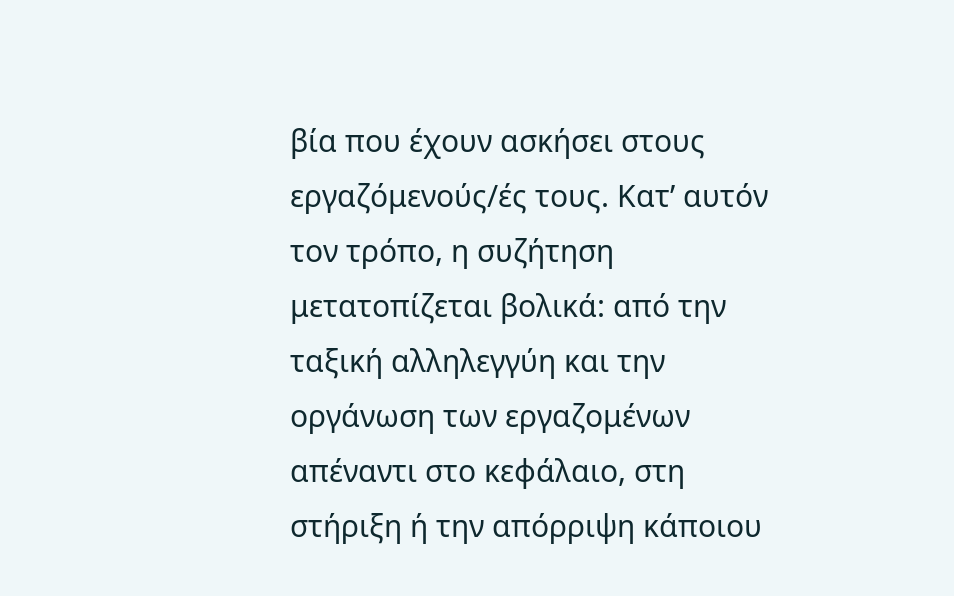βία που έχουν ασκήσει στους εργαζόμενούς/ές τους. Κατ’ αυτόν τον τρόπο, η συζήτηση μετατοπίζεται βολικά: από την ταξική αλληλεγγύη και την οργάνωση των εργαζομένων απέναντι στο κεφάλαιο, στη στήριξη ή την απόρριψη κάποιου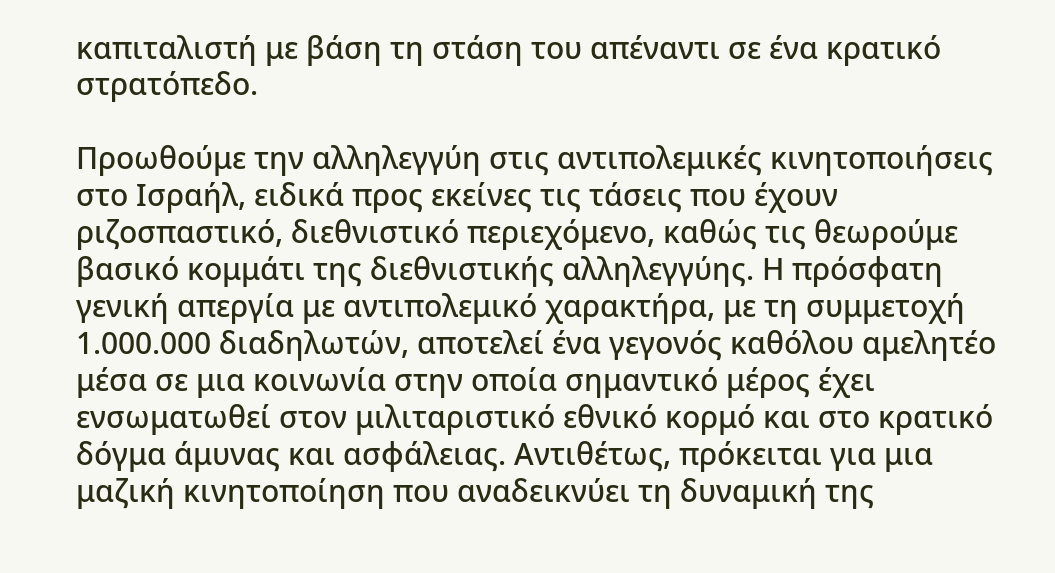καπιταλιστή με βάση τη στάση του απέναντι σε ένα κρατικό στρατόπεδο.

Προωθούμε την αλληλεγγύη στις αντιπολεμικές κινητοποιήσεις στο Ισραήλ, ειδικά προς εκείνες τις τάσεις που έχουν ριζοσπαστικό, διεθνιστικό περιεχόμενο, καθώς τις θεωρούμε βασικό κομμάτι της διεθνιστικής αλληλεγγύης. Η πρόσφατη γενική απεργία με αντιπολεμικό χαρακτήρα, με τη συμμετοχή 1.000.000 διαδηλωτών, αποτελεί ένα γεγονός καθόλου αμελητέο μέσα σε μια κοινωνία στην οποία σημαντικό μέρος έχει ενσωματωθεί στον μιλιταριστικό εθνικό κορμό και στο κρατικό δόγμα άμυνας και ασφάλειας. Αντιθέτως, πρόκειται για μια μαζική κινητοποίηση που αναδεικνύει τη δυναμική της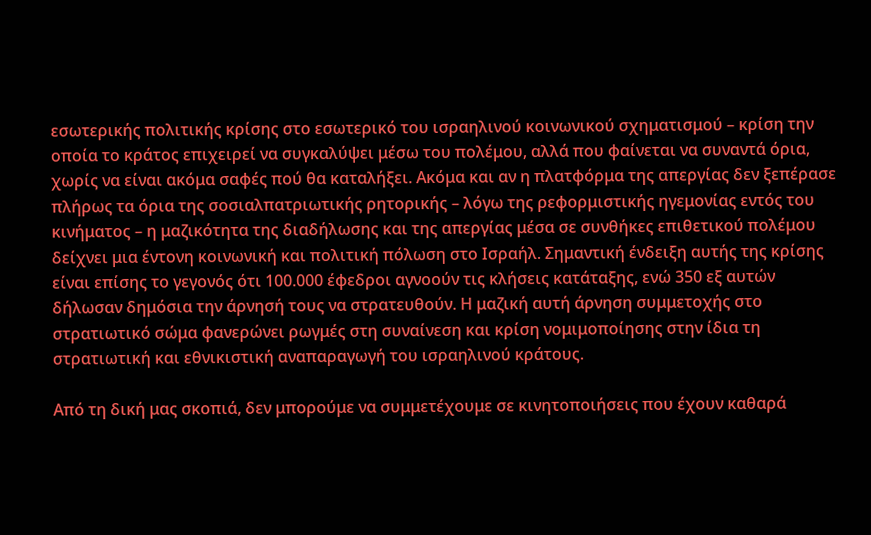εσωτερικής πολιτικής κρίσης στο εσωτερικό του ισραηλινού κοινωνικού σχηματισμού – κρίση την οποία το κράτος επιχειρεί να συγκαλύψει μέσω του πολέμου, αλλά που φαίνεται να συναντά όρια, χωρίς να είναι ακόμα σαφές πού θα καταλήξει. Ακόμα και αν η πλατφόρμα της απεργίας δεν ξεπέρασε πλήρως τα όρια της σοσιαλπατριωτικής ρητορικής – λόγω της ρεφορμιστικής ηγεμονίας εντός του κινήματος – η μαζικότητα της διαδήλωσης και της απεργίας μέσα σε συνθήκες επιθετικού πολέμου δείχνει μια έντονη κοινωνική και πολιτική πόλωση στο Ισραήλ. Σημαντική ένδειξη αυτής της κρίσης είναι επίσης το γεγονός ότι 100.000 έφεδροι αγνοούν τις κλήσεις κατάταξης, ενώ 350 εξ αυτών δήλωσαν δημόσια την άρνησή τους να στρατευθούν. Η μαζική αυτή άρνηση συμμετοχής στο στρατιωτικό σώμα φανερώνει ρωγμές στη συναίνεση και κρίση νομιμοποίησης στην ίδια τη στρατιωτική και εθνικιστική αναπαραγωγή του ισραηλινού κράτους.

Από τη δική μας σκοπιά, δεν μπορούμε να συμμετέχουμε σε κινητοποιήσεις που έχουν καθαρά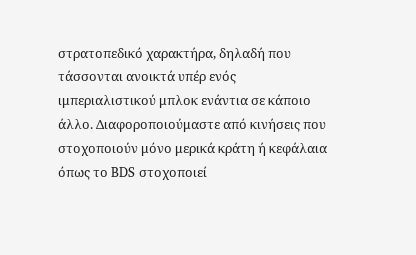στρατοπεδικό χαρακτήρα, δηλαδή που τάσσονται ανοικτά υπέρ ενός ιμπεριαλιστικού μπλοκ ενάντια σε κάποιο άλλο. Διαφοροποιούμαστε από κινήσεις που στοχοποιούν μόνο μερικά κράτη ή κεφάλαια όπως το BDS στοχοποιεί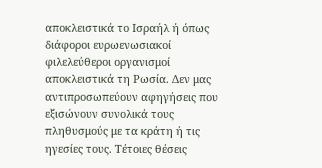αποκλειστικά το Ισραήλ ή όπως διάφοροι ευρωενωσιακοί φιλελεύθεροι οργανισμοί αποκλειστικά τη Ρωσία. Δεν μας αντιπροσωπεύουν αφηγήσεις που εξισώνουν συνολικά τους πληθυσμούς με τα κράτη ή τις ηγεσίες τους. Τέτοιες θέσεις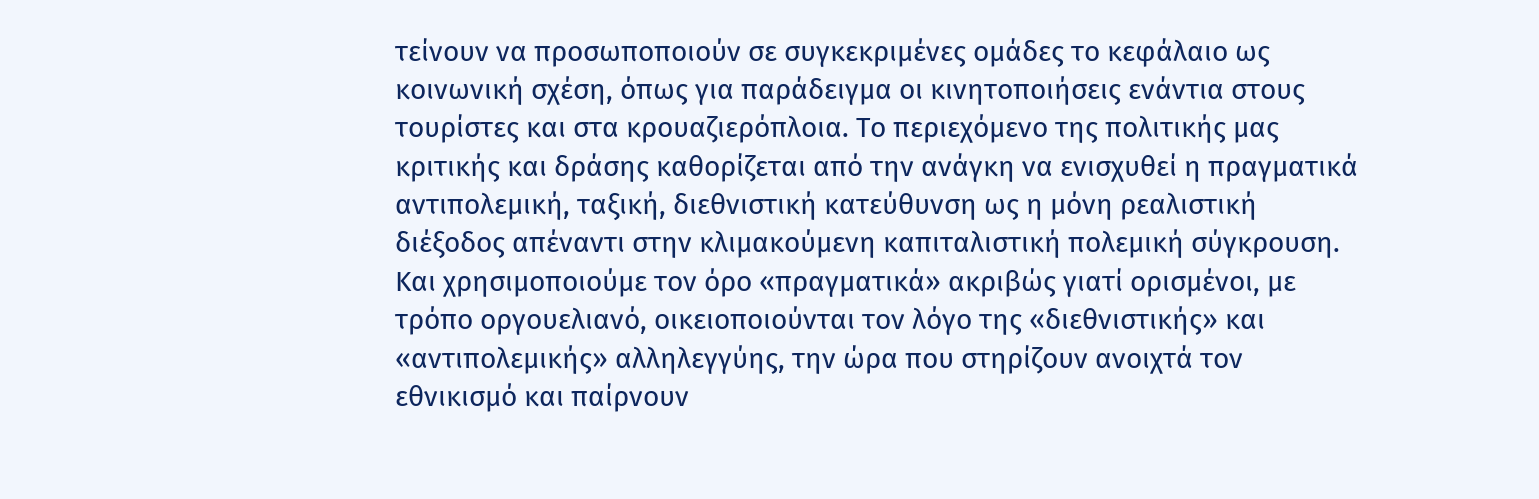τείνουν να προσωποποιούν σε συγκεκριμένες ομάδες το κεφάλαιο ως κοινωνική σχέση, όπως για παράδειγμα οι κινητοποιήσεις ενάντια στους τουρίστες και στα κρουαζιερόπλοια. Το περιεχόμενο της πολιτικής μας κριτικής και δράσης καθορίζεται από την ανάγκη να ενισχυθεί η πραγματικά αντιπολεμική, ταξική, διεθνιστική κατεύθυνση ως η μόνη ρεαλιστική διέξοδος απέναντι στην κλιμακούμενη καπιταλιστική πολεμική σύγκρουση. Και χρησιμοποιούμε τον όρο «πραγματικά» ακριβώς γιατί ορισμένοι, με τρόπο οργουελιανό, οικειοποιούνται τον λόγο της «διεθνιστικής» και «αντιπολεμικής» αλληλεγγύης, την ώρα που στηρίζουν ανοιχτά τον εθνικισμό και παίρνουν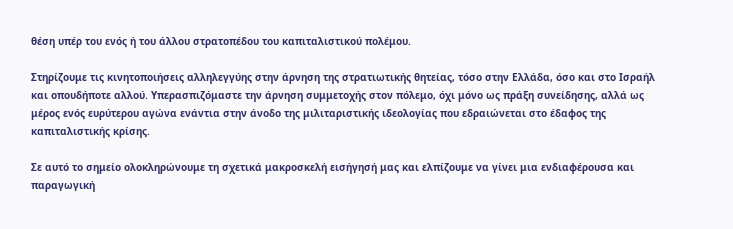θέση υπέρ του ενός ή του άλλου στρατοπέδου του καπιταλιστικού πολέμου.

Στηρίζουμε τις κινητοποιήσεις αλληλεγγύης στην άρνηση της στρατιωτικής θητείας, τόσο στην Ελλάδα, όσο και στο Ισραήλ και οπουδήποτε αλλού. Υπερασπιζόμαστε την άρνηση συμμετοχής στον πόλεμο, όχι μόνο ως πράξη συνείδησης, αλλά ως μέρος ενός ευρύτερου αγώνα ενάντια στην άνοδο της μιλιταριστικής ιδεολογίας που εδραιώνεται στο έδαφος της καπιταλιστικής κρίσης.

Σε αυτό το σημείο ολοκληρώνουμε τη σχετικά μακροσκελή εισήγησή μας και ελπίζουμε να γίνει μια ενδιαφέρουσα και παραγωγική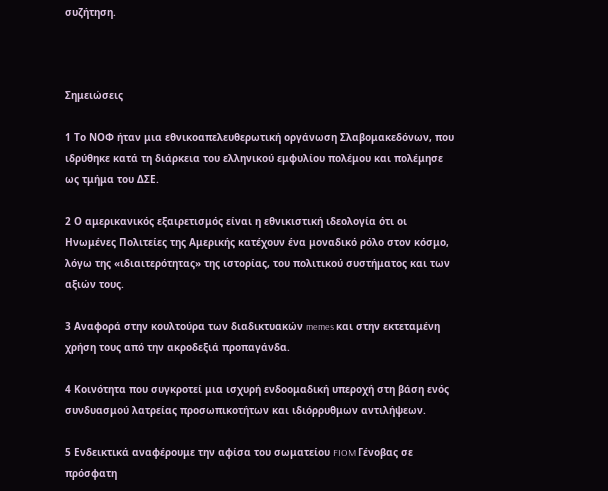συζήτηση.



Σημειώσεις

1 Το ΝΟΦ ήταν μια εθνικοαπελευθερωτική οργάνωση Σλαβομακεδόνων, που ιδρύθηκε κατά τη διάρκεια του ελληνικού εμφυλίου πολέμου και πολέμησε ως τμήμα του ΔΣΕ.

2 Ο αμερικανικός εξαιρετισμός είναι η εθνικιστική ιδεολογία ότι οι Ηνωμένες Πολιτείες της Αμερικής κατέχουν ένα μοναδικό ρόλο στον κόσμο, λόγω της «ιδιαιτερότητας» της ιστορίας, του πολιτικού συστήματος και των αξιών τους.

3 Αναφορά στην κουλτούρα των διαδικτυακών memes και στην εκτεταμένη χρήση τους από την ακροδεξιά προπαγάνδα.

4 Κοινότητα που συγκροτεί μια ισχυρή ενδοομαδική υπεροχή στη βάση ενός συνδυασμού λατρείας προσωπικοτήτων και ιδιόρρυθμων αντιλήψεων.

5 Ενδεικτικά αναφέρουμε την αφίσα του σωματείου FIOM Γένοβας σε πρόσφατη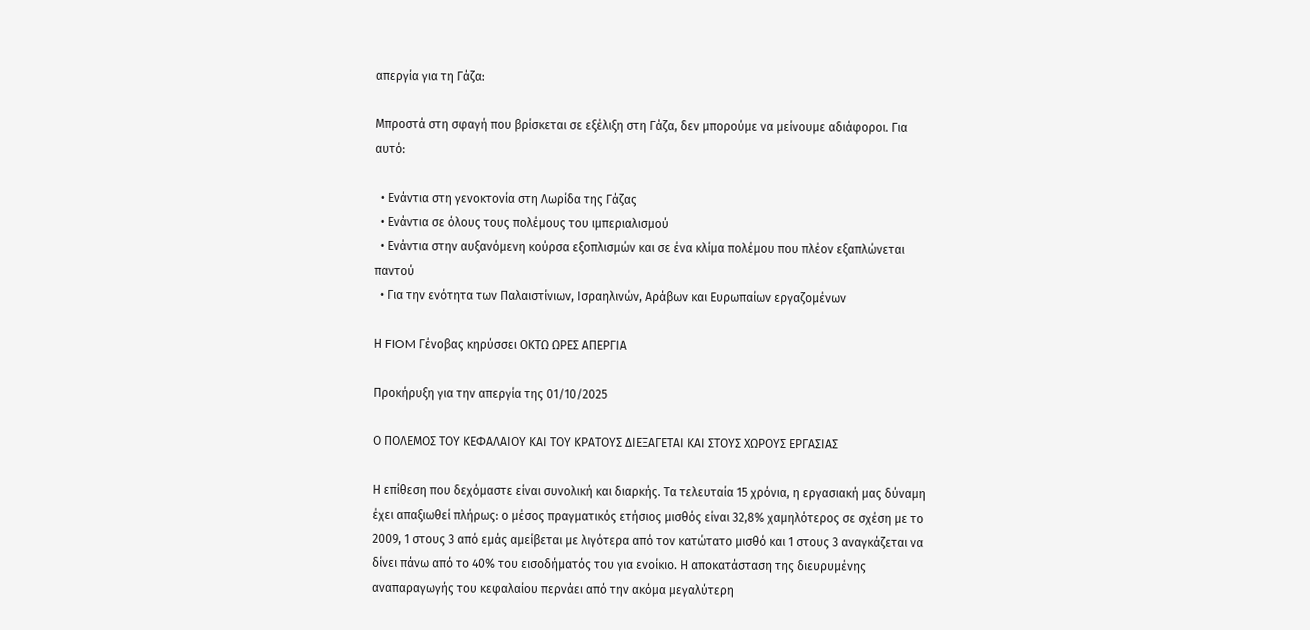απεργία για τη Γάζα:

Μπροστά στη σφαγή που βρίσκεται σε εξέλιξη στη Γάζα, δεν μπορούμε να μείνουμε αδιάφοροι. Για αυτό:

  • Ενάντια στη γενοκτονία στη Λωρίδα της Γάζας
  • Ενάντια σε όλους τους πολέμους του ιμπεριαλισμού
  • Ενάντια στην αυξανόμενη κούρσα εξοπλισμών και σε ένα κλίμα πολέμου που πλέον εξαπλώνεται παντού
  • Για την ενότητα των Παλαιστίνιων, Ισραηλινών, Αράβων και Ευρωπαίων εργαζομένων

Η FIOM Γένοβας κηρύσσει ΟΚΤΩ ΩΡΕΣ ΑΠΕΡΓΙΑ

Προκήρυξη για την απεργία της 01/10/2025

Ο ΠΟΛΕΜΟΣ ΤΟΥ ΚΕΦΑΛΑΙΟΥ ΚΑΙ ΤΟΥ ΚΡΑΤΟΥΣ ΔΙΕΞΑΓΕΤΑΙ ΚΑΙ ΣΤΟΥΣ ΧΩΡΟΥΣ ΕΡΓΑΣΙΑΣ

Η επίθεση που δεχόμαστε είναι συνολική και διαρκής. Τα τελευταία 15 χρόνια, η εργασιακή μας δύναμη έχει απαξιωθεί πλήρως: ο μέσος πραγματικός ετήσιος μισθός είναι 32,8% χαμηλότερος σε σχέση με το 2009, 1 στους 3 από εμάς αμείβεται με λιγότερα από τον κατώτατο μισθό και 1 στους 3 αναγκάζεται να δίνει πάνω από το 40% του εισοδήματός του για ενοίκιο. Η αποκατάσταση της διευρυμένης αναπαραγωγής του κεφαλαίου περνάει από την ακόμα μεγαλύτερη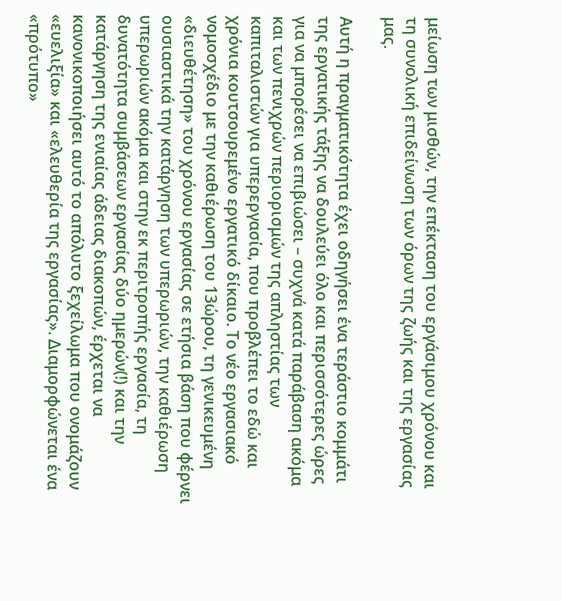μείωση των μισθών, την επέκταση του εργάσιμου χρόνου και τη συνολική επιδείνωση των όρων της ζωής και της εργασίας μας.

Αυτή η πραγματικότητα έχει οδηγήσει ένα τεράστιο κομμάτι της εργατικής τάξης να δουλεύει όλο και περισσότερες ώρες για να μπορέσει να επιβιώσει – συχνά κατά παράβαση ακόμα και των πενιχρών περιορισμών της απληστίας των καπιταλιστών για υπερεργασία, που προβλέπει το εδώ και χρόνια κουτσουρεμένο εργατικό δίκαιο. Το νέο εργασιακό νομοσχέδιο με την καθιέρωση του 13ώρου, τη γενικευμένη «διευθέτηση» του χρόνου εργασίας σε ετήσια βάση που φέρνει ουσιαστικά την κατάργηση των υπερωριών, την καθιέρωση υπερωριών ακόμα και στην εκ περιτροπής εργασία, τη δυνατότητα συμβάσεων εργασίας δύο ημερών(!) και την κατάργηση της ενιαίας άδειας διακοπών, έρχεται να κανονικοποιήσει αυτό το απόλυτο ξεχείλωμα που ονομάζουν «ευελιξία» και «ελευθερία της εργασίας». Διαμορφώνεται ένα «πρότυπο»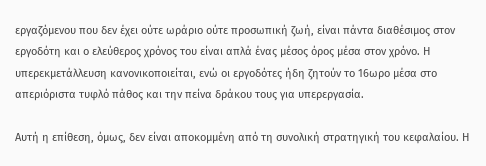εργαζόμενου που δεν έχει ούτε ωράριο ούτε προσωπική ζωή, είναι πάντα διαθέσιμος στον εργοδότη και ο ελεύθερος χρόνος του είναι απλά ένας μέσος όρος μέσα στον χρόνο. Η υπερεκμετάλλευση κανονικοποιείται, ενώ οι εργοδότες ήδη ζητούν το 16ωρο μέσα στο απεριόριστα τυφλό πάθος και την πείνα δράκου τους για υπερεργασία.

Αυτή η επίθεση, όμως, δεν είναι αποκομμένη από τη συνολική στρατηγική του κεφαλαίου. Η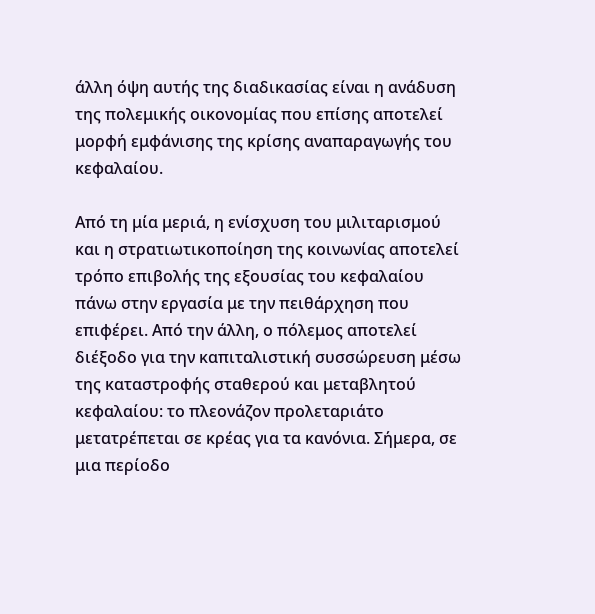άλλη όψη αυτής της διαδικασίας είναι η ανάδυση της πολεμικής οικονομίας που επίσης αποτελεί μορφή εμφάνισης της κρίσης αναπαραγωγής του κεφαλαίου.

Από τη μία μεριά, η ενίσχυση του μιλιταρισμού και η στρατιωτικοποίηση της κοινωνίας αποτελεί τρόπο επιβολής της εξουσίας του κεφαλαίου πάνω στην εργασία με την πειθάρχηση που επιφέρει. Από την άλλη, ο πόλεμος αποτελεί διέξοδο για την καπιταλιστική συσσώρευση μέσω της καταστροφής σταθερού και μεταβλητού κεφαλαίου: το πλεονάζον προλεταριάτο μετατρέπεται σε κρέας για τα κανόνια. Σήμερα, σε μια περίοδο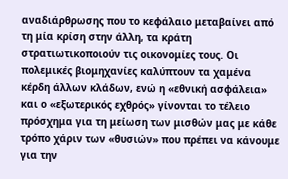αναδιάρθρωσης που το κεφάλαιο μεταβαίνει από τη μία κρίση στην άλλη, τα κράτη στρατιωτικοποιούν τις οικονομίες τους. Οι πολεμικές βιομηχανίες καλύπτουν τα χαμένα κέρδη άλλων κλάδων, ενώ η «εθνική ασφάλεια» και ο «εξωτερικός εχθρός» γίνονται το τέλειο πρόσχημα για τη μείωση των μισθών μας με κάθε τρόπο χάριν των «θυσιών» που πρέπει να κάνουμε για την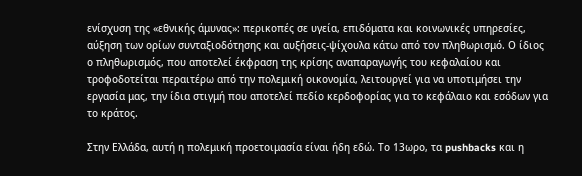ενίσχυση της «εθνικής άμυνας»: περικοπές σε υγεία, επιδόματα και κοινωνικές υπηρεσίες, αύξηση των ορίων συνταξιοδότησης και αυξήσεις-ψίχουλα κάτω από τον πληθωρισμό. Ο ίδιος ο πληθωρισμός, που αποτελεί έκφραση της κρίσης αναπαραγωγής του κεφαλαίου και τροφοδοτείται περαιτέρω από την πολεμική οικονομία, λειτουργεί για να υποτιμήσει την εργασία μας, την ίδια στιγμή που αποτελεί πεδίο κερδοφορίας για το κεφάλαιο και εσόδων για το κράτος.

Στην Ελλάδα, αυτή η πολεμική προετοιμασία είναι ήδη εδώ. Το 13ωρο, τα pushbacks και η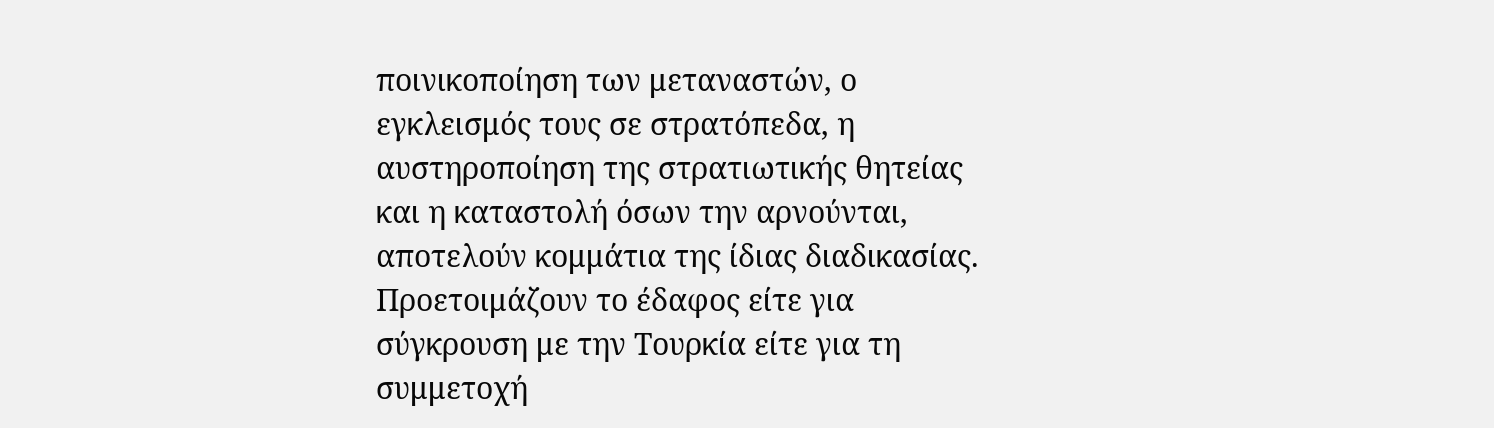ποινικοποίηση των μεταναστών, ο εγκλεισμός τους σε στρατόπεδα, η αυστηροποίηση της στρατιωτικής θητείας και η καταστολή όσων την αρνούνται, αποτελούν κομμάτια της ίδιας διαδικασίας. Προετοιμάζουν το έδαφος είτε για σύγκρουση με την Τουρκία είτε για τη συμμετοχή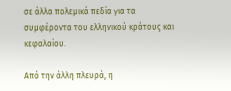σε άλλα πολεμικά πεδία για τα συμφέροντα του ελληνικού κράτους και κεφαλαίου.

Από την άλλη πλευρά, η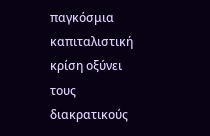παγκόσμια καπιταλιστική κρίση οξύνει τους διακρατικούς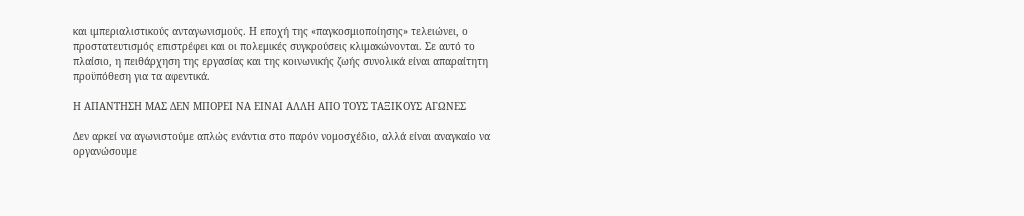και ιμπεριαλιστικούς ανταγωνισμούς. Η εποχή της «παγκοσμιοποίησης» τελειώνει, ο προστατευτισμός επιστρέφει και οι πολεμικές συγκρούσεις κλιμακώνονται. Σε αυτό το πλαίσιο, η πειθάρχηση της εργασίας και της κοινωνικής ζωής συνολικά είναι απαραίτητη προϋπόθεση για τα αφεντικά.

Η ΑΠΑΝΤΗΣΗ ΜΑΣ ΔΕΝ ΜΠΟΡΕΙ ΝΑ ΕΙΝΑΙ ΑΛΛΗ ΑΠΟ ΤΟΥΣ ΤΑΞΙΚΟΥΣ ΑΓΩΝΕΣ

Δεν αρκεί να αγωνιστούμε απλώς ενάντια στο παρόν νομοσχέδιο, αλλά είναι αναγκαίο να οργανώσουμε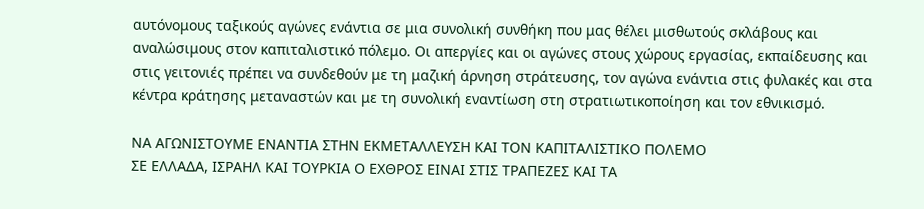αυτόνομους ταξικούς αγώνες ενάντια σε μια συνολική συνθήκη που μας θέλει μισθωτούς σκλάβους και αναλώσιμους στον καπιταλιστικό πόλεμο. Οι απεργίες και οι αγώνες στους χώρους εργασίας, εκπαίδευσης και στις γειτονιές πρέπει να συνδεθούν με τη μαζική άρνηση στράτευσης, τον αγώνα ενάντια στις φυλακές και στα κέντρα κράτησης μεταναστών και με τη συνολική εναντίωση στη στρατιωτικοποίηση και τον εθνικισμό.

ΝΑ ΑΓΩΝΙΣΤΟΥΜΕ ΕΝΑΝΤΙΑ ΣΤΗΝ ΕΚΜΕΤΑΛΛΕΥΣΗ ΚΑΙ ΤΟΝ ΚΑΠΙΤΑΛΙΣΤΙΚΟ ΠΟΛΕΜΟ
ΣΕ ΕΛΛΑΔΑ, ΙΣΡΑΗΛ ΚΑΙ ΤΟΥΡΚΙΑ Ο ΕΧΘΡΟΣ ΕΙΝΑΙ ΣΤΙΣ ΤΡΑΠΕΖΕΣ ΚΑΙ ΤΑ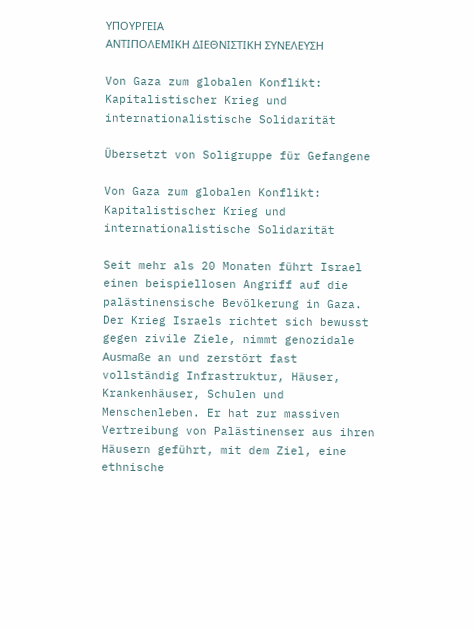ΥΠΟΥΡΓΕΙΑ
ΑΝΤΙΠΟΛΕΜΙΚΗ ΔΙΕΘΝΙΣΤΙΚΗ ΣΥΝΕΛΕΥΣΗ

Von Gaza zum globalen Konflikt: Kapitalistischer Krieg und internationalistische Solidarität

Übersetzt von Soligruppe für Gefangene

Von Gaza zum globalen Konflikt: Kapitalistischer Krieg und internationalistische Solidarität

Seit mehr als 20 Monaten führt Israel einen beispiellosen Angriff auf die palästinensische Bevölkerung in Gaza. Der Krieg Israels richtet sich bewusst gegen zivile Ziele, nimmt genozidale Ausmaße an und zerstört fast vollständig Infrastruktur, Häuser, Krankenhäuser, Schulen und Menschenleben. Er hat zur massiven Vertreibung von Palästinenser aus ihren Häusern geführt, mit dem Ziel, eine ethnische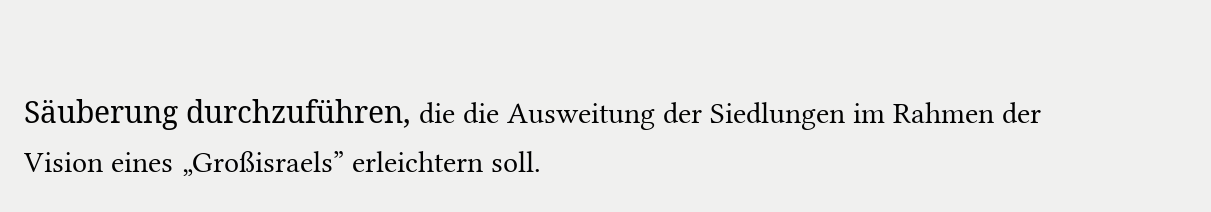Säuberung durchzuführen, die die Ausweitung der Siedlungen im Rahmen der Vision eines „Großisraels” erleichtern soll.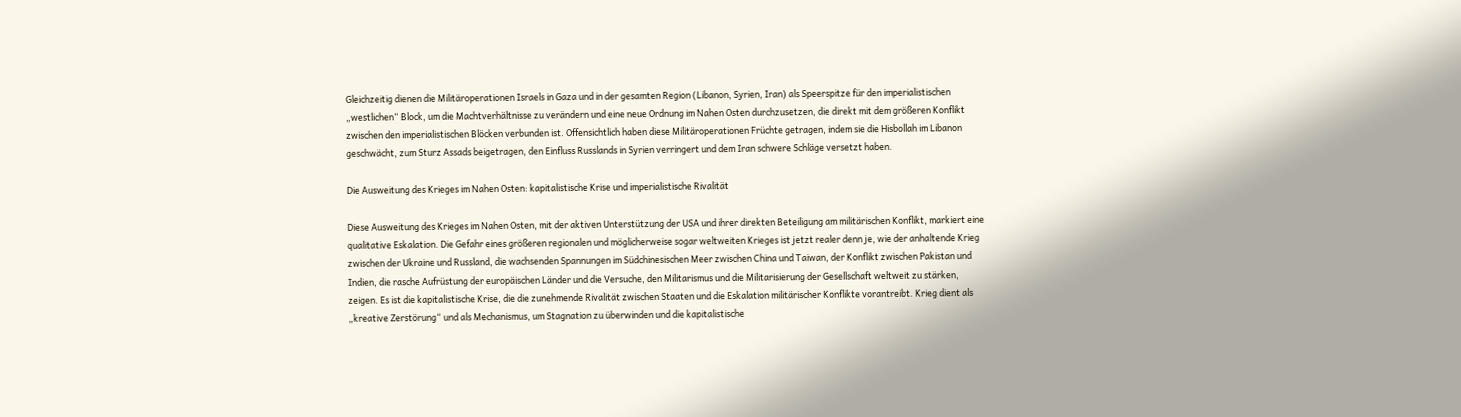Gleichzeitig dienen die Militäroperationen Israels in Gaza und in der gesamten Region (Libanon, Syrien, Iran) als Speerspitze für den imperialistischen „westlichen“ Block, um die Machtverhältnisse zu verändern und eine neue Ordnung im Nahen Osten durchzusetzen, die direkt mit dem größeren Konflikt zwischen den imperialistischen Blöcken verbunden ist. Offensichtlich haben diese Militäroperationen Früchte getragen, indem sie die Hisbollah im Libanon geschwächt, zum Sturz Assads beigetragen, den Einfluss Russlands in Syrien verringert und dem Iran schwere Schläge versetzt haben.

Die Ausweitung des Krieges im Nahen Osten: kapitalistische Krise und imperialistische Rivalität

Diese Ausweitung des Krieges im Nahen Osten, mit der aktiven Unterstützung der USA und ihrer direkten Beteiligung am militärischen Konflikt, markiert eine qualitative Eskalation. Die Gefahr eines größeren regionalen und möglicherweise sogar weltweiten Krieges ist jetzt realer denn je, wie der anhaltende Krieg zwischen der Ukraine und Russland, die wachsenden Spannungen im Südchinesischen Meer zwischen China und Taiwan, der Konflikt zwischen Pakistan und Indien, die rasche Aufrüstung der europäischen Länder und die Versuche, den Militarismus und die Militarisierung der Gesellschaft weltweit zu stärken, zeigen. Es ist die kapitalistische Krise, die die zunehmende Rivalität zwischen Staaten und die Eskalation militärischer Konflikte vorantreibt. Krieg dient als „kreative Zerstörung“ und als Mechanismus, um Stagnation zu überwinden und die kapitalistische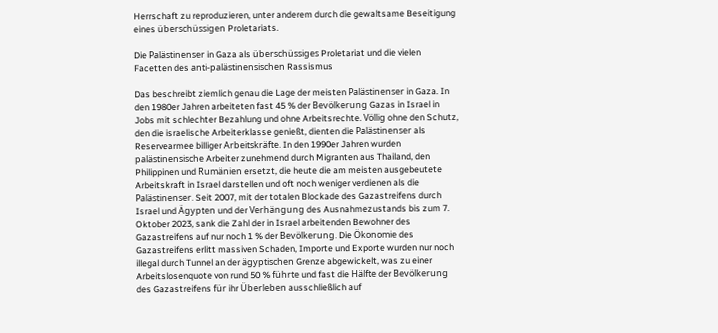Herrschaft zu reproduzieren, unter anderem durch die gewaltsame Beseitigung eines überschüssigen Proletariats.

Die Palästinenser in Gaza als überschüssiges Proletariat und die vielen Facetten des anti-palästinensischen Rassismus

Das beschreibt ziemlich genau die Lage der meisten Palästinenser in Gaza. In den 1980er Jahren arbeiteten fast 45 % der Bevölkerung Gazas in Israel in Jobs mit schlechter Bezahlung und ohne Arbeitsrechte. Völlig ohne den Schutz, den die israelische Arbeiterklasse genießt, dienten die Palästinenser als Reservearmee billiger Arbeitskräfte. In den 1990er Jahren wurden palästinensische Arbeiter zunehmend durch Migranten aus Thailand, den Philippinen und Rumänien ersetzt, die heute die am meisten ausgebeutete Arbeitskraft in Israel darstellen und oft noch weniger verdienen als die Palästinenser. Seit 2007, mit der totalen Blockade des Gazastreifens durch Israel und Ägypten und der Verhängung des Ausnahmezustands bis zum 7. Oktober 2023, sank die Zahl der in Israel arbeitenden Bewohner des Gazastreifens auf nur noch 1 % der Bevölkerung. Die Ökonomie des Gazastreifens erlitt massiven Schaden, Importe und Exporte wurden nur noch illegal durch Tunnel an der ägyptischen Grenze abgewickelt, was zu einer Arbeitslosenquote von rund 50 % führte und fast die Hälfte der Bevölkerung des Gazastreifens für ihr Überleben ausschließlich auf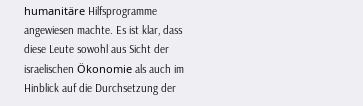humanitäre Hilfsprogramme angewiesen machte. Es ist klar, dass diese Leute sowohl aus Sicht der israelischen Ökonomie als auch im Hinblick auf die Durchsetzung der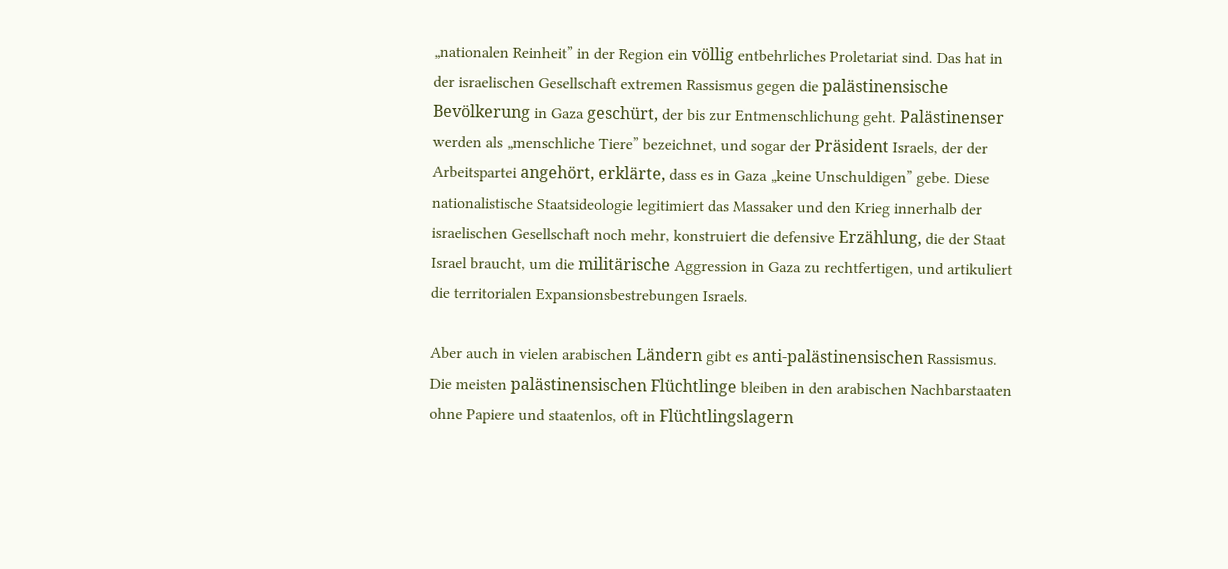„nationalen Reinheit” in der Region ein völlig entbehrliches Proletariat sind. Das hat in der israelischen Gesellschaft extremen Rassismus gegen die palästinensische Bevölkerung in Gaza geschürt, der bis zur Entmenschlichung geht. Palästinenser werden als „menschliche Tiere” bezeichnet, und sogar der Präsident Israels, der der Arbeitspartei angehört, erklärte, dass es in Gaza „keine Unschuldigen” gebe. Diese nationalistische Staatsideologie legitimiert das Massaker und den Krieg innerhalb der israelischen Gesellschaft noch mehr, konstruiert die defensive Erzählung, die der Staat Israel braucht, um die militärische Aggression in Gaza zu rechtfertigen, und artikuliert die territorialen Expansionsbestrebungen Israels.

Aber auch in vielen arabischen Ländern gibt es anti-palästinensischen Rassismus. Die meisten palästinensischen Flüchtlinge bleiben in den arabischen Nachbarstaaten ohne Papiere und staatenlos, oft in Flüchtlingslagern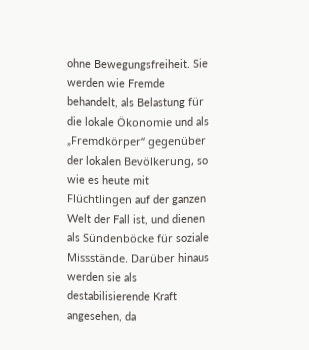ohne Bewegungsfreiheit. Sie werden wie Fremde behandelt, als Belastung für die lokale Ökonomie und als „Fremdkörper“ gegenüber der lokalen Bevölkerung, so wie es heute mit Flüchtlingen auf der ganzen Welt der Fall ist, und dienen als Sündenböcke für soziale Missstände. Darüber hinaus werden sie als destabilisierende Kraft angesehen, da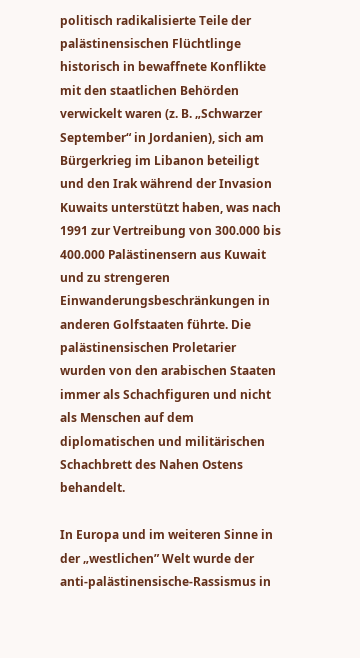politisch radikalisierte Teile der palästinensischen Flüchtlinge historisch in bewaffnete Konflikte mit den staatlichen Behörden verwickelt waren (z. B. „Schwarzer September“ in Jordanien), sich am Bürgerkrieg im Libanon beteiligt und den Irak während der Invasion Kuwaits unterstützt haben, was nach 1991 zur Vertreibung von 300.000 bis 400.000 Palästinensern aus Kuwait und zu strengeren Einwanderungsbeschränkungen in anderen Golfstaaten führte. Die palästinensischen Proletarier wurden von den arabischen Staaten immer als Schachfiguren und nicht als Menschen auf dem diplomatischen und militärischen Schachbrett des Nahen Ostens behandelt.

In Europa und im weiteren Sinne in der „westlichen” Welt wurde der anti-palästinensische-Rassismus in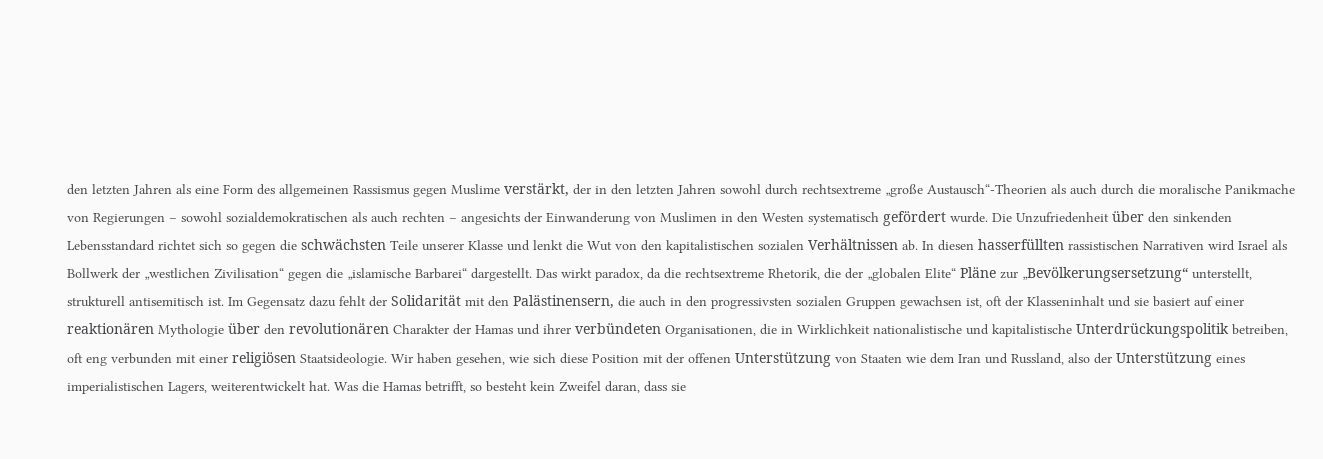den letzten Jahren als eine Form des allgemeinen Rassismus gegen Muslime verstärkt, der in den letzten Jahren sowohl durch rechtsextreme „große Austausch“-Theorien als auch durch die moralische Panikmache von Regierungen – sowohl sozialdemokratischen als auch rechten – angesichts der Einwanderung von Muslimen in den Westen systematisch gefördert wurde. Die Unzufriedenheit über den sinkenden Lebensstandard richtet sich so gegen die schwächsten Teile unserer Klasse und lenkt die Wut von den kapitalistischen sozialen Verhältnissen ab. In diesen hasserfüllten rassistischen Narrativen wird Israel als Bollwerk der „westlichen Zivilisation“ gegen die „islamische Barbarei“ dargestellt. Das wirkt paradox, da die rechtsextreme Rhetorik, die der „globalen Elite“ Pläne zur „Bevölkerungsersetzung“ unterstellt, strukturell antisemitisch ist. Im Gegensatz dazu fehlt der Solidarität mit den Palästinensern, die auch in den progressivsten sozialen Gruppen gewachsen ist, oft der Klasseninhalt und sie basiert auf einer reaktionären Mythologie über den revolutionären Charakter der Hamas und ihrer verbündeten Organisationen, die in Wirklichkeit nationalistische und kapitalistische Unterdrückungspolitik betreiben, oft eng verbunden mit einer religiösen Staatsideologie. Wir haben gesehen, wie sich diese Position mit der offenen Unterstützung von Staaten wie dem Iran und Russland, also der Unterstützung eines imperialistischen Lagers, weiterentwickelt hat. Was die Hamas betrifft, so besteht kein Zweifel daran, dass sie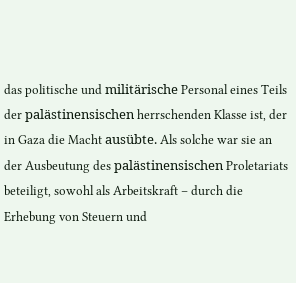das politische und militärische Personal eines Teils der palästinensischen herrschenden Klasse ist, der in Gaza die Macht ausübte. Als solche war sie an der Ausbeutung des palästinensischen Proletariats beteiligt, sowohl als Arbeitskraft – durch die Erhebung von Steuern und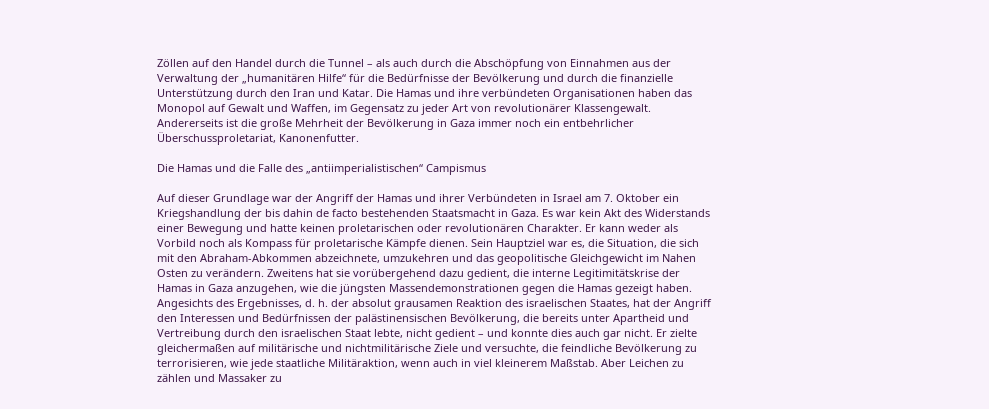Zöllen auf den Handel durch die Tunnel – als auch durch die Abschöpfung von Einnahmen aus der Verwaltung der „humanitären Hilfe“ für die Bedürfnisse der Bevölkerung und durch die finanzielle Unterstützung durch den Iran und Katar. Die Hamas und ihre verbündeten Organisationen haben das Monopol auf Gewalt und Waffen, im Gegensatz zu jeder Art von revolutionärer Klassengewalt. Andererseits ist die große Mehrheit der Bevölkerung in Gaza immer noch ein entbehrlicher Überschussproletariat, Kanonenfutter.

Die Hamas und die Falle des „antiimperialistischen“ Campismus

Auf dieser Grundlage war der Angriff der Hamas und ihrer Verbündeten in Israel am 7. Oktober ein Kriegshandlung der bis dahin de facto bestehenden Staatsmacht in Gaza. Es war kein Akt des Widerstands einer Bewegung und hatte keinen proletarischen oder revolutionären Charakter. Er kann weder als Vorbild noch als Kompass für proletarische Kämpfe dienen. Sein Hauptziel war es, die Situation, die sich mit den Abraham-Abkommen abzeichnete, umzukehren und das geopolitische Gleichgewicht im Nahen Osten zu verändern. Zweitens hat sie vorübergehend dazu gedient, die interne Legitimitätskrise der Hamas in Gaza anzugehen, wie die jüngsten Massendemonstrationen gegen die Hamas gezeigt haben. Angesichts des Ergebnisses, d. h. der absolut grausamen Reaktion des israelischen Staates, hat der Angriff den Interessen und Bedürfnissen der palästinensischen Bevölkerung, die bereits unter Apartheid und Vertreibung durch den israelischen Staat lebte, nicht gedient – und konnte dies auch gar nicht. Er zielte gleichermaßen auf militärische und nichtmilitärische Ziele und versuchte, die feindliche Bevölkerung zu terrorisieren, wie jede staatliche Militäraktion, wenn auch in viel kleinerem Maßstab. Aber Leichen zu zählen und Massaker zu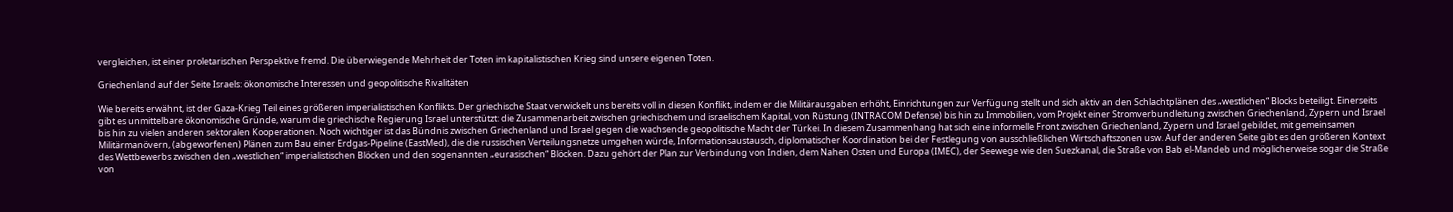vergleichen, ist einer proletarischen Perspektive fremd. Die überwiegende Mehrheit der Toten im kapitalistischen Krieg sind unsere eigenen Toten.

Griechenland auf der Seite Israels: ökonomische Interessen und geopolitische Rivalitäten

Wie bereits erwähnt, ist der Gaza-Krieg Teil eines größeren imperialistischen Konflikts. Der griechische Staat verwickelt uns bereits voll in diesen Konflikt, indem er die Militärausgaben erhöht, Einrichtungen zur Verfügung stellt und sich aktiv an den Schlachtplänen des „westlichen“ Blocks beteiligt. Einerseits gibt es unmittelbare ökonomische Gründe, warum die griechische Regierung Israel unterstützt: die Zusammenarbeit zwischen griechischem und israelischem Kapital, von Rüstung (INTRACOM Defense) bis hin zu Immobilien, vom Projekt einer Stromverbundleitung zwischen Griechenland, Zypern und Israel bis hin zu vielen anderen sektoralen Kooperationen. Noch wichtiger ist das Bündnis zwischen Griechenland und Israel gegen die wachsende geopolitische Macht der Türkei. In diesem Zusammenhang hat sich eine informelle Front zwischen Griechenland, Zypern und Israel gebildet, mit gemeinsamen Militärmanövern, (abgeworfenen) Plänen zum Bau einer Erdgas-Pipeline (EastMed), die die russischen Verteilungsnetze umgehen würde, Informationsaustausch, diplomatischer Koordination bei der Festlegung von ausschließlichen Wirtschaftszonen usw. Auf der anderen Seite gibt es den größeren Kontext des Wettbewerbs zwischen den „westlichen“ imperialistischen Blöcken und den sogenannten „eurasischen“ Blöcken. Dazu gehört der Plan zur Verbindung von Indien, dem Nahen Osten und Europa (IMEC), der Seewege wie den Suezkanal, die Straße von Bab el-Mandeb und möglicherweise sogar die Straße von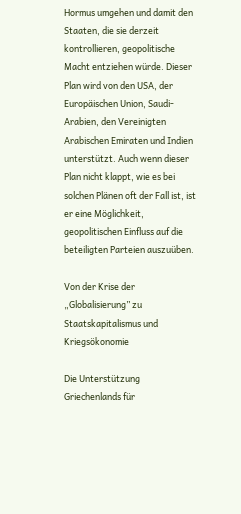Hormus umgehen und damit den Staaten, die sie derzeit kontrollieren, geopolitische Macht entziehen würde. Dieser Plan wird von den USA, der Europäischen Union, Saudi-Arabien, den Vereinigten Arabischen Emiraten und Indien unterstützt. Auch wenn dieser Plan nicht klappt, wie es bei solchen Plänen oft der Fall ist, ist er eine Möglichkeit, geopolitischen Einfluss auf die beteiligten Parteien auszuüben.

Von der Krise der „Globalisierung” zu Staatskapitalismus und Kriegsökonomie

Die Unterstützung Griechenlands für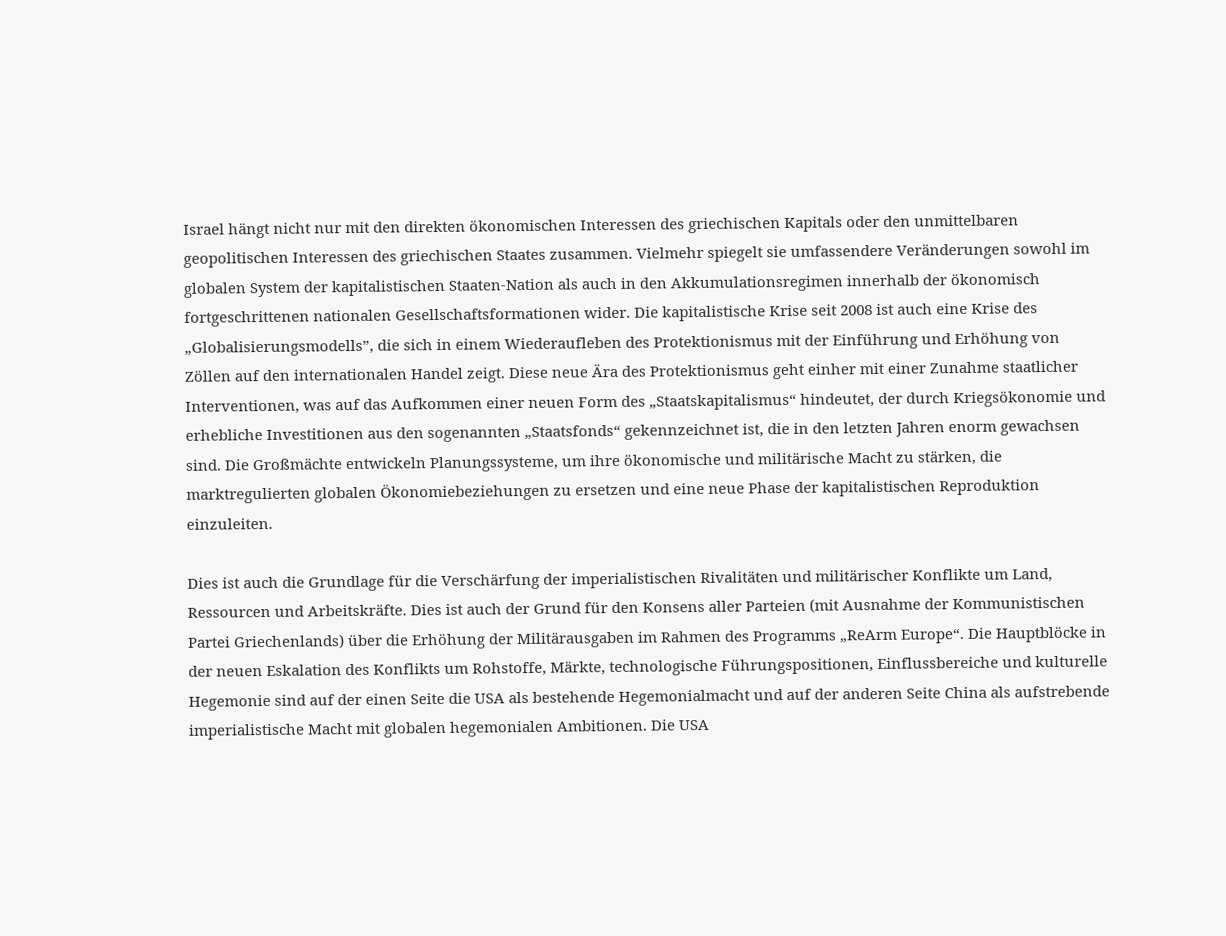Israel hängt nicht nur mit den direkten ökonomischen Interessen des griechischen Kapitals oder den unmittelbaren geopolitischen Interessen des griechischen Staates zusammen. Vielmehr spiegelt sie umfassendere Veränderungen sowohl im globalen System der kapitalistischen Staaten-Nation als auch in den Akkumulationsregimen innerhalb der ökonomisch fortgeschrittenen nationalen Gesellschaftsformationen wider. Die kapitalistische Krise seit 2008 ist auch eine Krise des „Globalisierungsmodells”, die sich in einem Wiederaufleben des Protektionismus mit der Einführung und Erhöhung von Zöllen auf den internationalen Handel zeigt. Diese neue Ära des Protektionismus geht einher mit einer Zunahme staatlicher Interventionen, was auf das Aufkommen einer neuen Form des „Staatskapitalismus“ hindeutet, der durch Kriegsökonomie und erhebliche Investitionen aus den sogenannten „Staatsfonds“ gekennzeichnet ist, die in den letzten Jahren enorm gewachsen sind. Die Großmächte entwickeln Planungssysteme, um ihre ökonomische und militärische Macht zu stärken, die marktregulierten globalen Ökonomiebeziehungen zu ersetzen und eine neue Phase der kapitalistischen Reproduktion einzuleiten.

Dies ist auch die Grundlage für die Verschärfung der imperialistischen Rivalitäten und militärischer Konflikte um Land, Ressourcen und Arbeitskräfte. Dies ist auch der Grund für den Konsens aller Parteien (mit Ausnahme der Kommunistischen Partei Griechenlands) über die Erhöhung der Militärausgaben im Rahmen des Programms „ReArm Europe“. Die Hauptblöcke in der neuen Eskalation des Konflikts um Rohstoffe, Märkte, technologische Führungspositionen, Einflussbereiche und kulturelle Hegemonie sind auf der einen Seite die USA als bestehende Hegemonialmacht und auf der anderen Seite China als aufstrebende imperialistische Macht mit globalen hegemonialen Ambitionen. Die USA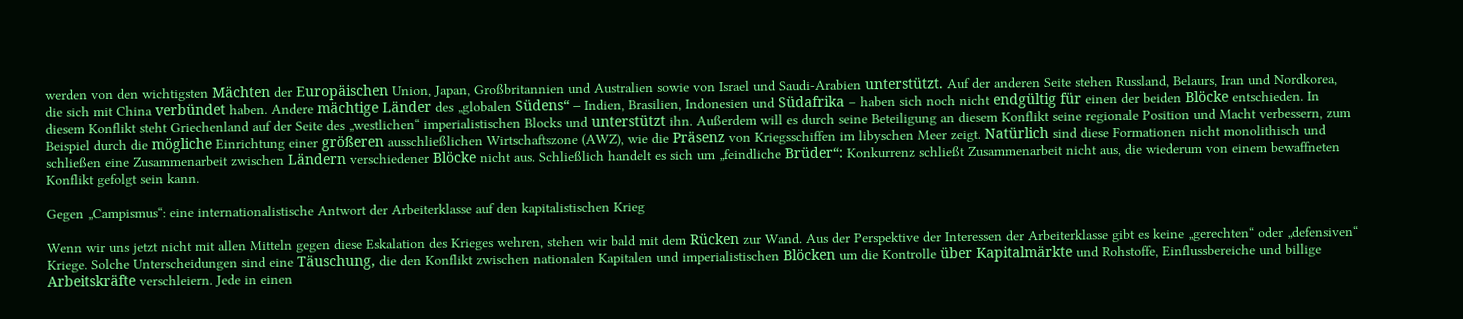werden von den wichtigsten Mächten der Europäischen Union, Japan, Großbritannien und Australien sowie von Israel und Saudi-Arabien unterstützt. Auf der anderen Seite stehen Russland, Belaurs, Iran und Nordkorea, die sich mit China verbündet haben. Andere mächtige Länder des „globalen Südens“ – Indien, Brasilien, Indonesien und Südafrika – haben sich noch nicht endgültig für einen der beiden Blöcke entschieden. In diesem Konflikt steht Griechenland auf der Seite des „westlichen“ imperialistischen Blocks und unterstützt ihn. Außerdem will es durch seine Beteiligung an diesem Konflikt seine regionale Position und Macht verbessern, zum Beispiel durch die mögliche Einrichtung einer größeren ausschließlichen Wirtschaftszone (AWZ), wie die Präsenz von Kriegsschiffen im libyschen Meer zeigt. Natürlich sind diese Formationen nicht monolithisch und schließen eine Zusammenarbeit zwischen Ländern verschiedener Blöcke nicht aus. Schließlich handelt es sich um „feindliche Brüder“: Konkurrenz schließt Zusammenarbeit nicht aus, die wiederum von einem bewaffneten Konflikt gefolgt sein kann.

Gegen „Campismus“: eine internationalistische Antwort der Arbeiterklasse auf den kapitalistischen Krieg

Wenn wir uns jetzt nicht mit allen Mitteln gegen diese Eskalation des Krieges wehren, stehen wir bald mit dem Rücken zur Wand. Aus der Perspektive der Interessen der Arbeiterklasse gibt es keine „gerechten“ oder „defensiven“ Kriege. Solche Unterscheidungen sind eine Täuschung, die den Konflikt zwischen nationalen Kapitalen und imperialistischen Blöcken um die Kontrolle über Kapitalmärkte und Rohstoffe, Einflussbereiche und billige Arbeitskräfte verschleiern. Jede in einen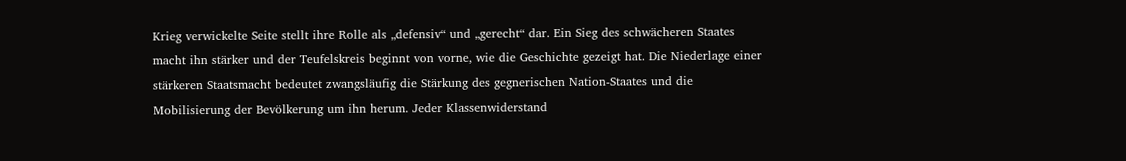Krieg verwickelte Seite stellt ihre Rolle als „defensiv“ und „gerecht“ dar. Ein Sieg des schwächeren Staates macht ihn stärker und der Teufelskreis beginnt von vorne, wie die Geschichte gezeigt hat. Die Niederlage einer stärkeren Staatsmacht bedeutet zwangsläufig die Stärkung des gegnerischen Nation-Staates und die Mobilisierung der Bevölkerung um ihn herum. Jeder Klassenwiderstand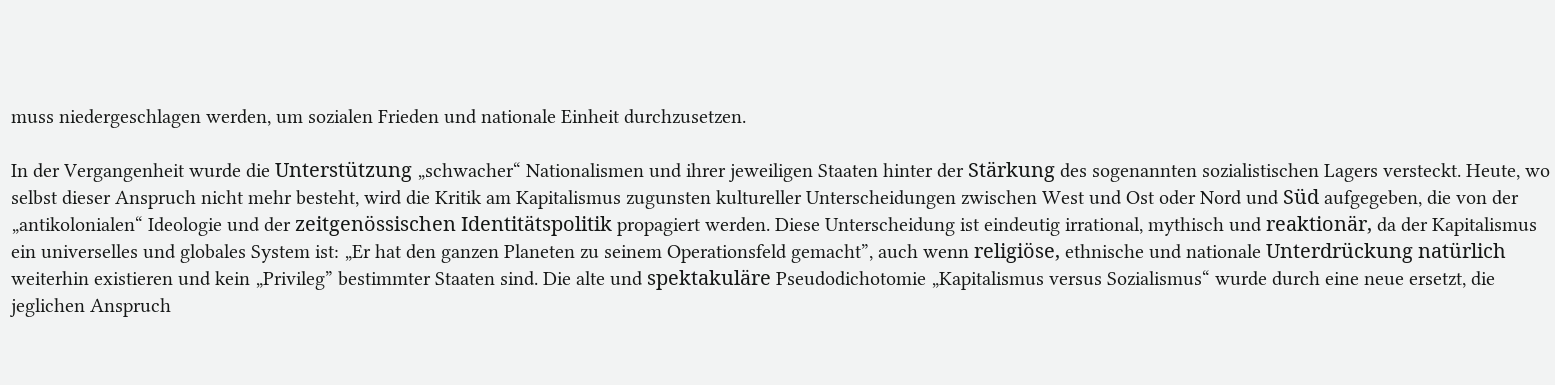muss niedergeschlagen werden, um sozialen Frieden und nationale Einheit durchzusetzen.

In der Vergangenheit wurde die Unterstützung „schwacher“ Nationalismen und ihrer jeweiligen Staaten hinter der Stärkung des sogenannten sozialistischen Lagers versteckt. Heute, wo selbst dieser Anspruch nicht mehr besteht, wird die Kritik am Kapitalismus zugunsten kultureller Unterscheidungen zwischen West und Ost oder Nord und Süd aufgegeben, die von der „antikolonialen“ Ideologie und der zeitgenössischen Identitätspolitik propagiert werden. Diese Unterscheidung ist eindeutig irrational, mythisch und reaktionär, da der Kapitalismus ein universelles und globales System ist: „Er hat den ganzen Planeten zu seinem Operationsfeld gemacht”, auch wenn religiöse, ethnische und nationale Unterdrückung natürlich weiterhin existieren und kein „Privileg” bestimmter Staaten sind. Die alte und spektakuläre Pseudodichotomie „Kapitalismus versus Sozialismus“ wurde durch eine neue ersetzt, die jeglichen Anspruch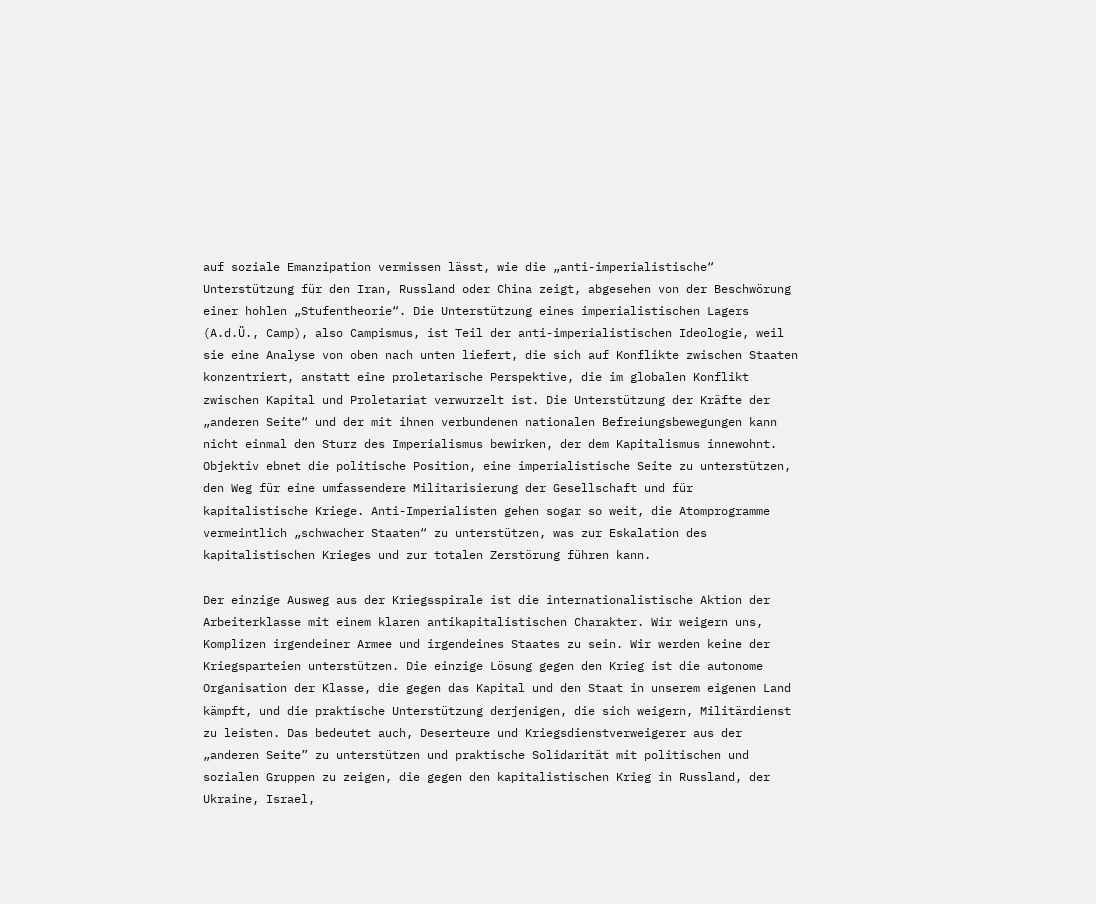auf soziale Emanzipation vermissen lässt, wie die „anti-imperialistische“ Unterstützung für den Iran, Russland oder China zeigt, abgesehen von der Beschwörung einer hohlen „Stufentheorie“. Die Unterstützung eines imperialistischen Lagers (A.d.Ü., Camp), also Campismus, ist Teil der anti-imperialistischen Ideologie, weil sie eine Analyse von oben nach unten liefert, die sich auf Konflikte zwischen Staaten konzentriert, anstatt eine proletarische Perspektive, die im globalen Konflikt zwischen Kapital und Proletariat verwurzelt ist. Die Unterstützung der Kräfte der „anderen Seite“ und der mit ihnen verbundenen nationalen Befreiungsbewegungen kann nicht einmal den Sturz des Imperialismus bewirken, der dem Kapitalismus innewohnt. Objektiv ebnet die politische Position, eine imperialistische Seite zu unterstützen, den Weg für eine umfassendere Militarisierung der Gesellschaft und für kapitalistische Kriege. Anti-Imperialisten gehen sogar so weit, die Atomprogramme vermeintlich „schwacher Staaten“ zu unterstützen, was zur Eskalation des kapitalistischen Krieges und zur totalen Zerstörung führen kann.

Der einzige Ausweg aus der Kriegsspirale ist die internationalistische Aktion der Arbeiterklasse mit einem klaren antikapitalistischen Charakter. Wir weigern uns, Komplizen irgendeiner Armee und irgendeines Staates zu sein. Wir werden keine der Kriegsparteien unterstützen. Die einzige Lösung gegen den Krieg ist die autonome Organisation der Klasse, die gegen das Kapital und den Staat in unserem eigenen Land kämpft, und die praktische Unterstützung derjenigen, die sich weigern, Militärdienst zu leisten. Das bedeutet auch, Deserteure und Kriegsdienstverweigerer aus der „anderen Seite” zu unterstützen und praktische Solidarität mit politischen und sozialen Gruppen zu zeigen, die gegen den kapitalistischen Krieg in Russland, der Ukraine, Israel,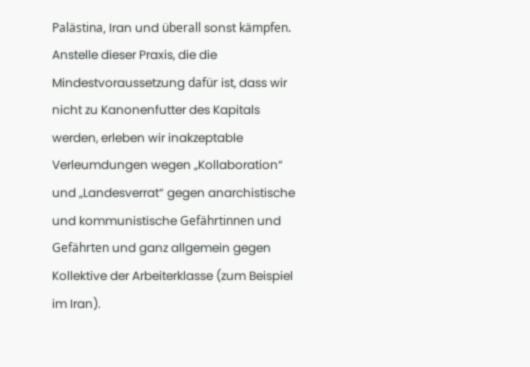Palästina, Iran und überall sonst kämpfen. Anstelle dieser Praxis, die die Mindestvoraussetzung dafür ist, dass wir nicht zu Kanonenfutter des Kapitals werden, erleben wir inakzeptable Verleumdungen wegen „Kollaboration“ und „Landesverrat“ gegen anarchistische und kommunistische Gefährtinnen und Gefährten und ganz allgemein gegen Kollektive der Arbeiterklasse (zum Beispiel im Iran).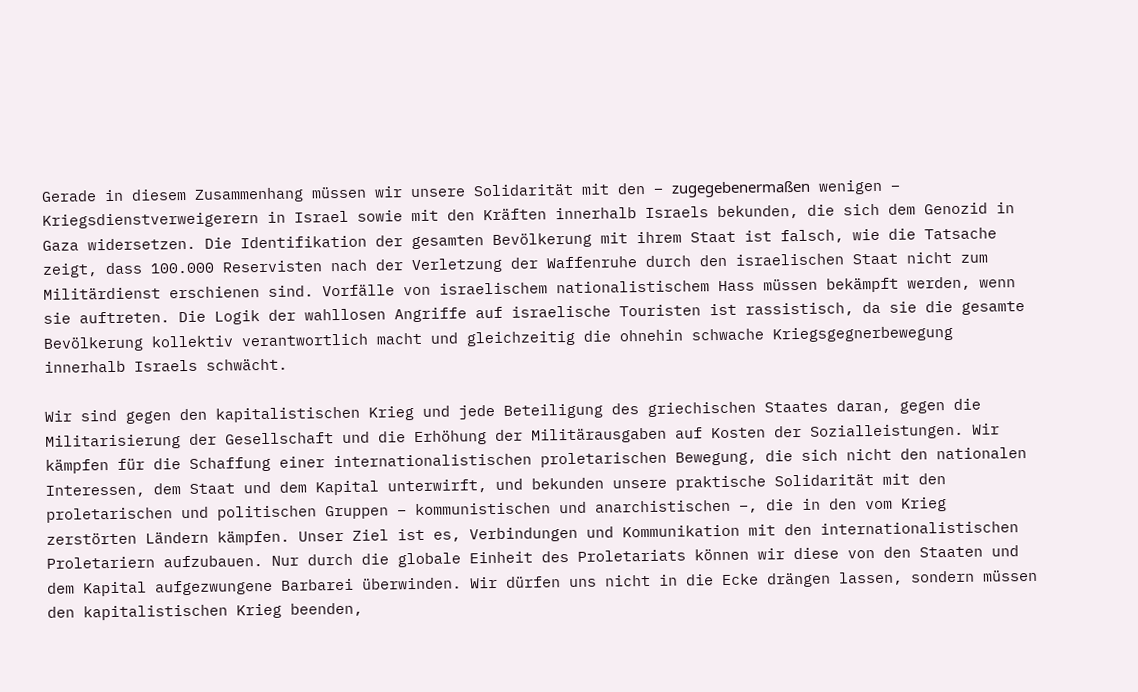Gerade in diesem Zusammenhang müssen wir unsere Solidarität mit den – zugegebenermaßen wenigen – Kriegsdienstverweigerern in Israel sowie mit den Kräften innerhalb Israels bekunden, die sich dem Genozid in Gaza widersetzen. Die Identifikation der gesamten Bevölkerung mit ihrem Staat ist falsch, wie die Tatsache zeigt, dass 100.000 Reservisten nach der Verletzung der Waffenruhe durch den israelischen Staat nicht zum Militärdienst erschienen sind. Vorfälle von israelischem nationalistischem Hass müssen bekämpft werden, wenn sie auftreten. Die Logik der wahllosen Angriffe auf israelische Touristen ist rassistisch, da sie die gesamte Bevölkerung kollektiv verantwortlich macht und gleichzeitig die ohnehin schwache Kriegsgegnerbewegung innerhalb Israels schwächt.

Wir sind gegen den kapitalistischen Krieg und jede Beteiligung des griechischen Staates daran, gegen die Militarisierung der Gesellschaft und die Erhöhung der Militärausgaben auf Kosten der Sozialleistungen. Wir kämpfen für die Schaffung einer internationalistischen proletarischen Bewegung, die sich nicht den nationalen Interessen, dem Staat und dem Kapital unterwirft, und bekunden unsere praktische Solidarität mit den proletarischen und politischen Gruppen – kommunistischen und anarchistischen –, die in den vom Krieg zerstörten Ländern kämpfen. Unser Ziel ist es, Verbindungen und Kommunikation mit den internationalistischen Proletariern aufzubauen. Nur durch die globale Einheit des Proletariats können wir diese von den Staaten und dem Kapital aufgezwungene Barbarei überwinden. Wir dürfen uns nicht in die Ecke drängen lassen, sondern müssen den kapitalistischen Krieg beenden,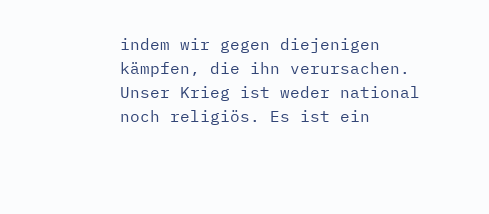indem wir gegen diejenigen kämpfen, die ihn verursachen. Unser Krieg ist weder national noch religiös. Es ist ein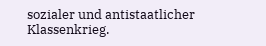sozialer und antistaatlicher Klassenkrieg.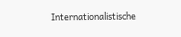Internationalistische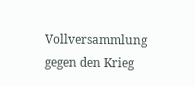Vollversammlung gegen den Krieg